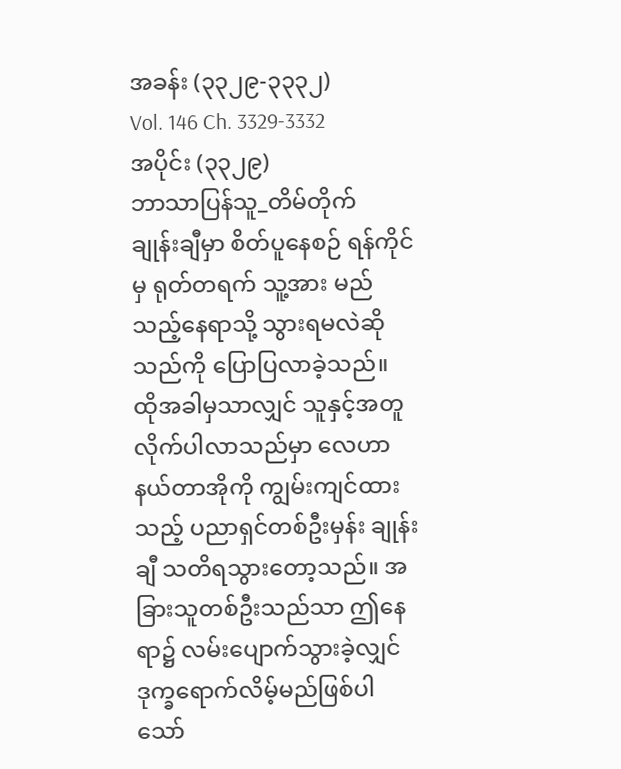အခန်း (၃၃၂၉-၃၃၃၂)
Vol. 146 Ch. 3329-3332
အပိုင်း (၃၃၂၉)
ဘာသာပြန်သူ_တိမ်တိုက်
ချုန်းချီမှာ စိတ်ပူနေစဉ် ရန်ကိုင်မှ ရုတ်တရက် သူ့အား မည်သည့်နေရာသို့ သွားရမလဲဆိုသည်ကို ပြောပြလာခဲ့သည်။ ထိုအခါမှသာလျှင် သူနှင့်အတူလိုက်ပါလာသည်မှာ လေဟာနယ်တာအိုကို ကျွမ်းကျင်ထားသည့် ပညာရှင်တစ်ဦးမှန်း ချုန်းချီ သတိရသွားတော့သည်။ အခြားသူတစ်ဦးသည်သာ ဤနေရာ၌ လမ်းပျောက်သွားခဲ့လျှင် ဒုက္ခရောက်လိမ့်မည်ဖြစ်ပါသော်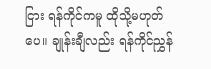ငြား ရန်ကိုင်ကမူ ထိုသို့မဟုတ်ပေ။ ချုန်းချီလည်း ရန်ကိုင်ညွှန်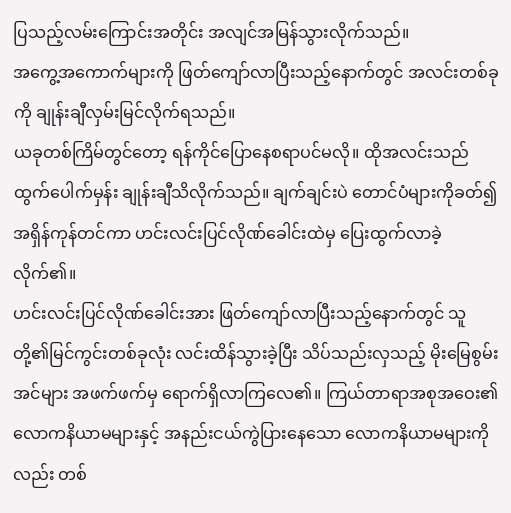ပြသည့်လမ်းကြောင်းအတိုင်း အလျင်အမြန်သွားလိုက်သည်။
အကွေ့အကောက်များကို ဖြတ်ကျော်လာပြီးသည့်နောက်တွင် အလင်းတစ်ခုကို ချုန်းချီလှမ်းမြင်လိုက်ရသည်။
ယခုတစ်ကြိမ်တွင်တော့ ရန်ကိုင်ပြောနေစရာပင်မလို။ ထိုအလင်းသည် ထွက်ပေါက်မှန်း ချုန်းချီသိလိုက်သည်။ ချက်ချင်းပဲ တောင်ပံများကိုခတ်၍ အရှိန်ကုန်တင်ကာ ဟင်းလင်းပြင်လိုဏ်ခေါင်းထဲမှ ပြေးထွက်လာခဲ့လိုက်၏။
ဟင်းလင်းပြင်လိုဏ်ခေါင်းအား ဖြတ်ကျော်လာပြီးသည့်နောက်တွင် သူတို့၏မြင်ကွင်းတစ်ခုလုံး လင်းထိန်သွားခဲ့ပြီး သိပ်သည်းလှသည့် မိုးမြေစွမ်းအင်များ အဖက်ဖက်မှ ရောက်ရှိလာကြလေ၏။ ကြယ်တာရာအစုအဝေး၏ လောကနိယာမများနှင့် အနည်းငယ်ကွဲပြားနေသော လောကနိယာမများကိုလည်း တစ်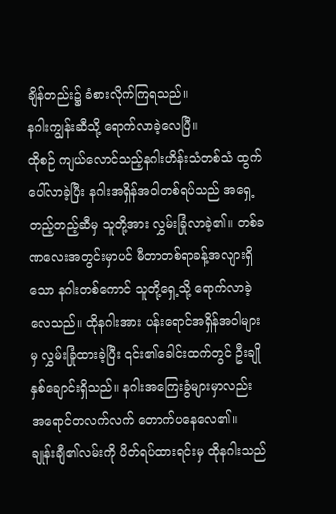ချိန်တည်း၌ ခံစားလိုက်ကြရသည်။
နဂါးကျွန်းဆီသို့ ရောက်လာခဲ့လေပြီ။
ထိုစဉ် ကျယ်လောင်သည့်နဂါးဟိန်းသံတစ်သံ ထွက်ပေါ်လာခဲ့ပြီး နဂါးအရှိန်အဝါတစ်ရပ်သည် အရှေ့တည့်တည့်ဆီမှ သူတို့အား လွှမ်းခြုံလာခဲ့၏။ တစ်ခဏလေးအတွင်းမှာပင် မီတာတစ်ရာခန့်အလျားရှိသော နဂါးတစ်ကောင် သူတို့ရှေ့သို့ ရောက်လာခဲ့လေသည်။ ထိုနဂါးအား ပန်းရောင်အရှိန်အဝါများမှ လွှမ်းခြုံထားခဲ့ပြီး ၎င်း၏ခေါင်းထက်တွင် ဦးချိုနှစ်ချောင်းရှိသည်။ နဂါးအကြေးခွံများမှာလည်း အရောင်တလက်လက် တောက်ပနေလေ၏။
ချုန်းချီ၏လမ်းကို ပိတ်ရပ်ထားရင်းမှ ထိုနဂါးသည်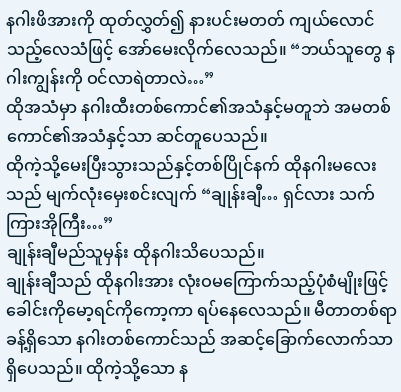နဂါးဖိအားကို ထုတ်လွှတ်၍ နားပင်းမတတ် ကျယ်လောင်သည့်လေသံဖြင့် အော်မေးလိုက်လေသည်။ “ဘယ်သူတွေ နဂါးကျွန်းကို ဝင်လာရဲတာလဲ…”
ထိုအသံမှာ နဂါးထီးတစ်ကောင်၏အသံနှင့်မတူဘဲ အမတစ်ကောင်၏အသံနှင့်သာ ဆင်တူပေသည်။
ထိုကဲ့သို့မေးပြီးသွားသည်နှင့်တစ်ပြိုင်နက် ထိုနဂါးမလေးသည် မျက်လုံးမှေးစင်းလျက် “ချုန်းချီ… ရှင်လား သက်ကြားအိုကြီး…”
ချုန်းချီမည်သူမှန်း ထိုနဂါးသိပေသည်။
ချုန်းချီသည် ထိုနဂါးအား လုံးဝမကြောက်သည့်ပုံစံမျိုးဖြင့် ခေါင်းကိုမော့ရင်ကိုကော့ကာ ရပ်နေလေသည်။ မီတာတစ်ရာခန့်ရှိသော နဂါးတစ်ကောင်သည် အဆင့်ခြောက်လောက်သာ ရှိပေသည်။ ထိုကဲ့သို့သော န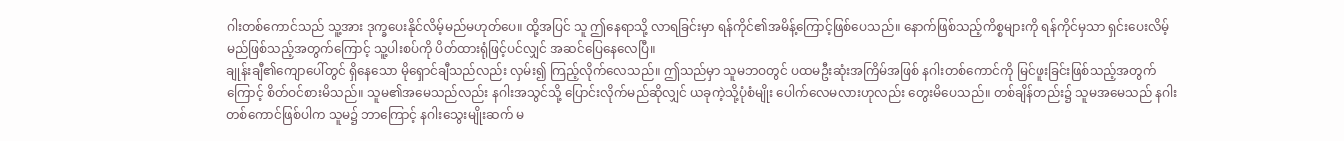ဂါးတစ်ကောင်သည် သူ့အား ဒုက္ခပေးနိုင်လိမ့်မည်မဟုတ်ပေ။ ထို့အပြင် သူ ဤနေရာသို့ လာရခြင်းမှာ ရန်ကိုင်၏အမိန့်ကြောင့်ဖြစ်ပေသည်။ နောက်ဖြစ်သည့်ကိစ္စများကို ရန်ကိုင်မှသာ ရှင်းပေးလိမ့်မည်ဖြစ်သည့်အတွက်ကြောင့် သူ့ပါးစပ်ကို ပိတ်ထားရုံဖြင့်ပင်လျှင် အဆင်ပြေနေလေပြီ။
ချုန်းချီ၏ကျောပေါ်တွင် ရှိနေသော မိုရှောင်ချီသည်လည်း လှမ်း၍ ကြည့်လိုက်လေသည်။ ဤသည်မှာ သူမဘဝတွင် ပထမဦးဆုံးအကြိမ်အဖြစ် နဂါးတစ်ကောင်ကို မြင်ဖူးခြင်းဖြစ်သည့်အတွက်ကြောင့် စိတ်ဝင်စားမိသည်။ သူမ၏အမေသည်လည်း နဂါးအသွင်သို့ ပြောင်းလိုက်မည်ဆိုလျှင် ယခုကဲ့သို့ပုံစံမျိုး ပေါက်လေမလားဟုလည်း တွေးမိပေသည်။ တစ်ချိန်တည်း၌ သူမအမေသည် နဂါးတစ်ကောင်ဖြစ်ပါက သူမ၌ ဘာကြောင့် နဂါးသွေးမျိုးဆက် မ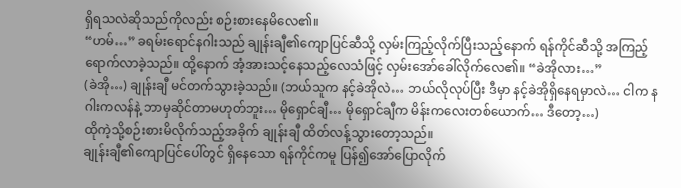ရှိရသလဲဆိုသည်ကိုလည်း စဉ်းစားနေမိလေ၏။
“ဟမ်…” ခရမ်းရောင်နဂါးသည် ချုန်းချီ၏ကျောပြင်ဆီသို့ လှမ်းကြည့်လိုက်ပြီးသည့်နောက် ရန်ကိုင်ဆီသို့ အကြည့်ရောက်လာခဲ့သည်။ ထို့နောက် အံ့အားသင့်နေသည့်လေသံဖြင့် လှမ်းအော်ခေါ်လိုက်လေ၏။ “ခဲအိုလား…”
(ခဲအို…) ချုန်းချီ မင်တက်သွားခဲ့သည်။ (ဘယ်သူက နင့်ခဲအိုလဲ… ဘယ်လိုလုပ်ပြီး ဒီမှာ နင့်ခဲအိုရှိနေရမှာလဲ… ငါက နဂါးကလန်နဲ့ ဘာမှဆိုင်တာမဟုတ်ဘူး… မိုရှောင်ချီ… မိုရှောင်ချီက မိန်းကလေးတစ်ယောက်… ဒီတော့…)
ထိုကဲ့သို့စဉ်းစားမိလိုက်သည့်အခိုက် ချုန်းချီ ထိတ်လန့်သွားတော့သည်။
ချုန်းချီ၏ကျောပြင်ပေါ်တွင် ရှိနေသော ရန်ကိုင်ကမူ ပြန်၍အော်ပြောလိုက်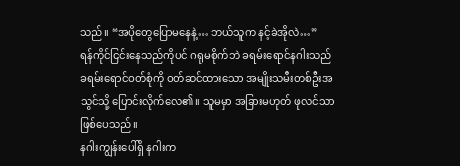သည်။ “အပိုတွေပြောမနေနဲ့… ဘယ်သူက နင့်ခဲအိုလဲ…”
ရန်ကိုင်ငြင်းနေသည်ကိုပင် ဂရုမစိုက်ဘဲ ခရမ်းရောင်နဂါးသည် ခရမ်းရောင်ဝတ်စုံကို ဝတ်ဆင်ထားသော အမျိုးသမီးတစ်ဦးအသွင်သို့ ပြောင်းလိုက်လေ၏။ သူမမှာ အခြားမဟုတ် ဖုလင်သာ ဖြစ်ပေသည်။
နဂါးကျွန်းပေါ်ရှိ နဂါးက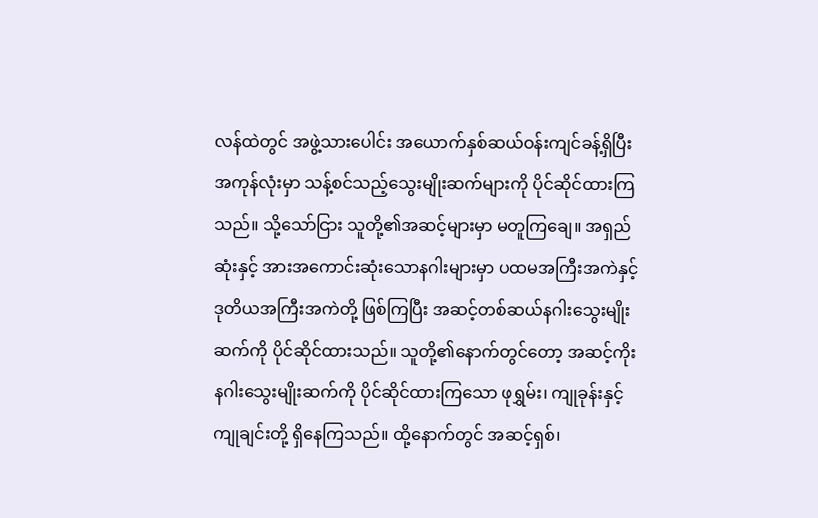လန်ထဲတွင် အဖွဲ့သားပေါင်း အယောက်နှစ်ဆယ်ဝန်းကျင်ခန့်ရှိပြီး အကုန်လုံးမှာ သန့်စင်သည့်သွေးမျိုးဆက်များကို ပိုင်ဆိုင်ထားကြသည်။ သို့သော်ငြား သူတို့၏အဆင့်များမှာ မတူကြချေ။ အရှည်ဆုံးနှင့် အားအကောင်းဆုံးသောနဂါးများမှာ ပထမအကြီးအကဲနှင့် ဒုတိယအကြီးအကဲတို့ ဖြစ်ကြပြီး အဆင့်တစ်ဆယ်နဂါးသွေးမျိုးဆက်ကို ပိုင်ဆိုင်ထားသည်။ သူတို့၏နောက်တွင်တော့ အဆင့်ကိုးနဂါးသွေးမျိုးဆက်ကို ပိုင်ဆိုင်ထားကြသော ဖုရွှမ်း၊ ကျုခုန်းနှင့် ကျုချင်းတို့ ရှိနေကြသည်။ ထို့နောက်တွင် အဆင့်ရှစ်၊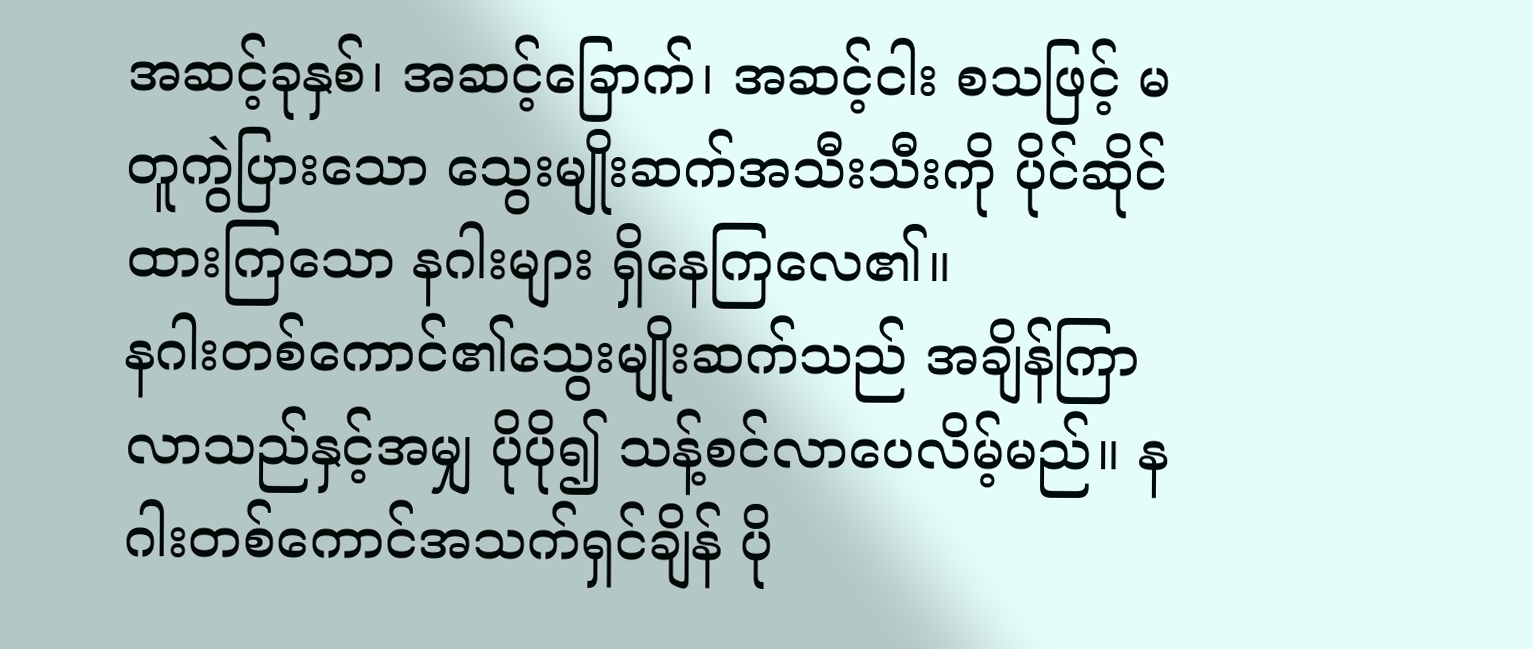အဆင့်ခုနှစ်၊ အဆင့်ခြောက်၊ အဆင့်ငါး စသဖြင့် မတူကွဲပြားသော သွေးမျိုးဆက်အသီးသီးကို ပိုင်ဆိုင်ထားကြသော နဂါးများ ရှိနေကြလေ၏။
နဂါးတစ်ကောင်၏သွေးမျိုးဆက်သည် အချိန်ကြာလာသည်နှင့်အမျှ ပိုပို၍ သန့်စင်လာပေလိမ့်မည်။ နဂါးတစ်ကောင်အသက်ရှင်ချိန် ပို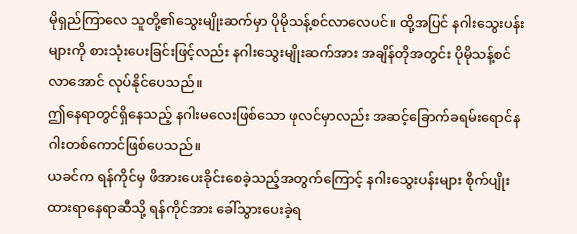မိုရှည်ကြာလေ သူတို့၏သွေးမျိုးဆက်မှာ ပိုမိုသန့်စင်လာလေပင်။ ထို့အပြင် နဂါးသွေးပန်းများကို စားသုံးပေးခြင်းဖြင့်လည်း နဂါးသွေးမျိုးဆက်အား အချိန်တိုအတွင်း ပိုမိုသန့်စင်လာအောင် လုပ်နိုင်ပေသည်။
ဤနေရာတွင်ရှိနေသည့် နဂါးမလေးဖြစ်သော ဖုလင်မှာလည်း အဆင့်ခြောက်ခရမ်းရောင်နဂါးတစ်ကောင်ဖြစ်ပေသည်။
ယခင်က ရန်ကိုင်မှ ဖိအားပေးခိုင်းစေခဲ့သည့်အတွက်ကြောင့် နဂါးသွေးပန်းများ စိုက်ပျိုးထားရာနေရာဆီသို့ ရန်ကိုင်အား ခေါ်သွားပေးခဲ့ရ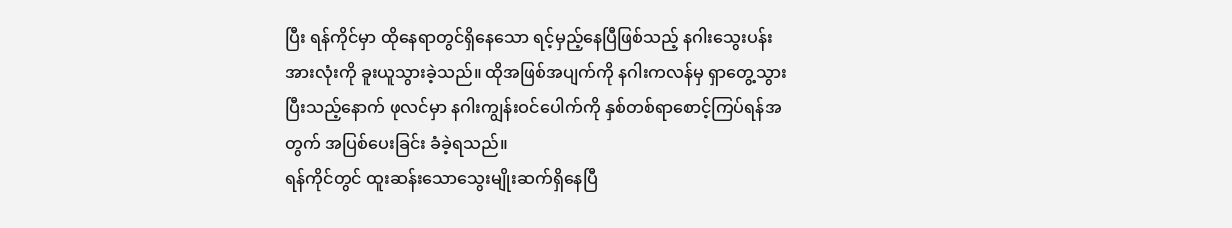ပြီး ရန်ကိုင်မှာ ထိုနေရာတွင်ရှိနေသော ရင့်မှည့်နေပြီဖြစ်သည့် နဂါးသွေးပန်းအားလုံးကို ခူးယူသွားခဲ့သည်။ ထိုအဖြစ်အပျက်ကို နဂါးကလန်မှ ရှာတွေ့သွားပြီးသည့်နောက် ဖုလင်မှာ နဂါးကျွန်းဝင်ပေါက်ကို နှစ်တစ်ရာစောင့်ကြပ်ရန်အတွက် အပြစ်ပေးခြင်း ခံခဲ့ရသည်။
ရန်ကိုင်တွင် ထူးဆန်းသောသွေးမျိုးဆက်ရှိနေပြီ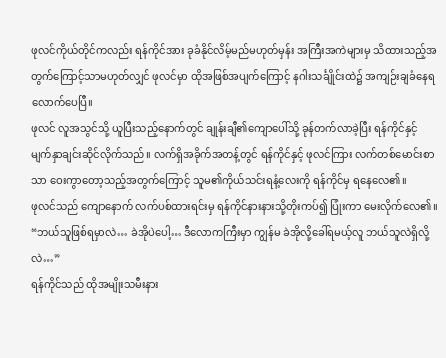ဖုလင်ကိုယ်တိုင်ကလည်း ရန်ကိုင်အား ခုခံနိုင်လိမ့်မည်မဟုတ်မှန်း အကြီးအကဲများမှ သိထားသည့်အတွက်ကြောင့်သာမဟုတ်လျှင် ဖုလင်မှာ ထိုအဖြစ်အပျက်ကြောင့် နဂါးသင်္ချိုင်းထဲ၌ အကျဉ်းချခံနေရလောက်ပေပြီ။
ဖုလင် လူအသွင်သို့ ယူပြီးသည့်နောက်တွင် ချုန်းချီ၏ကျောပေါ်သို့ ခုန်တက်လာခဲ့ပြီး ရန်ကိုင်နှင့် မျက်နှာချင်းဆိုင်လိုက်သည်။ လက်ရှိအခိုက်အတန့်တွင် ရန်ကိုင်နှင့် ဖုလင်ကြား လက်တစ်မောင်းစာသာ ဝေးကွာတော့သည့်အတွက်ကြောင့် သူမ၏ကိုယ်သင်းရနံ့လေးကို ရန်ကိုင်မှ ရနေလေ၏။
ဖုလင်သည် ကျောနောက် လက်ပစ်ထားရင်းမှ ရန်ကိုင်နားနားသို့တိုးကပ်၍ ပြုံးကာ မေးလိုက်လေ၏။ “ဘယ်သူဖြစ်ရမှာလဲ… ခဲအိုပဲပေါ့… ဒီလောကကြီးမှာ ကျွန်မ ခဲအိုလို့ခေါ်ရမယ့်လူ ဘယ်သူလဲရှိလို့လဲ…”
ရန်ကိုင်သည် ထိုအမျိုးသမီးနား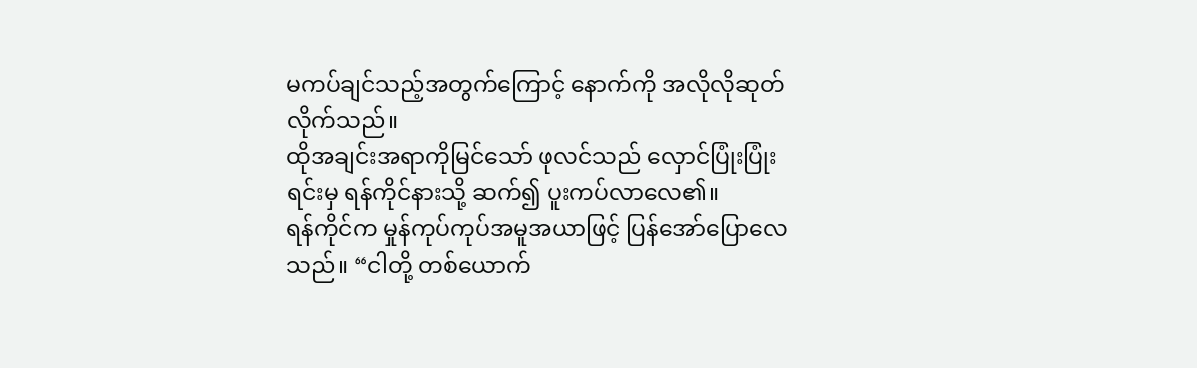မကပ်ချင်သည့်အတွက်ကြောင့် နောက်ကို အလိုလိုဆုတ်လိုက်သည်။
ထိုအချင်းအရာကိုမြင်သော် ဖုလင်သည် လှောင်ပြုံးပြုံးရင်းမှ ရန်ကိုင်နားသို့ ဆက်၍ ပူးကပ်လာလေ၏။
ရန်ကိုင်က မှုန်ကုပ်ကုပ်အမူအယာဖြင့် ပြန်အော်ပြောလေသည်။ “ငါတို့ တစ်ယောက်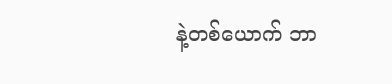နဲ့တစ်ယောက် ဘာ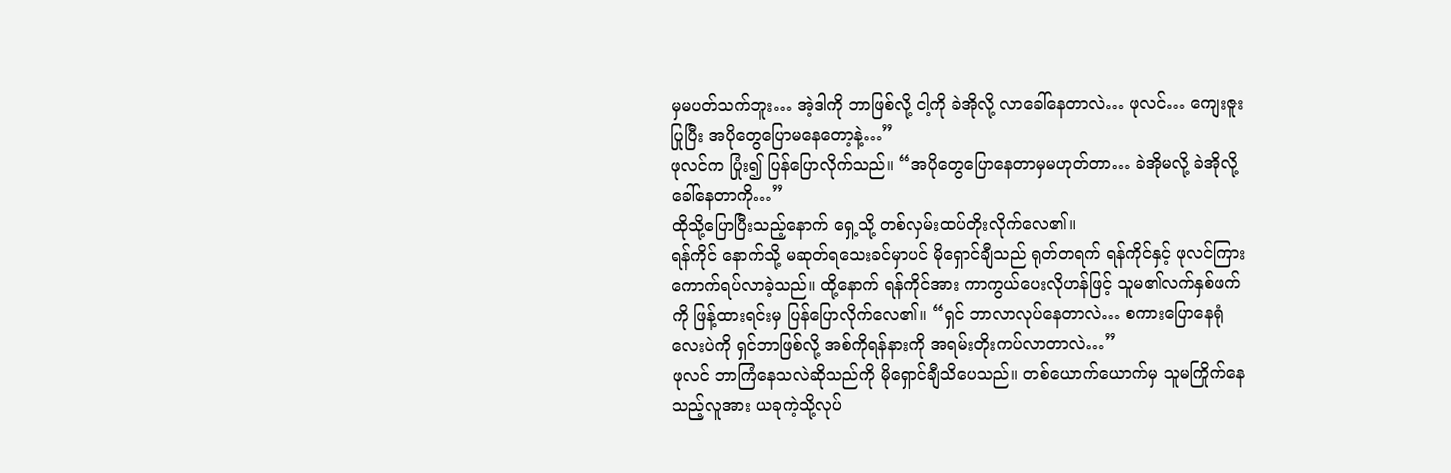မှမပတ်သက်ဘူး… အဲ့ဒါကို ဘာဖြစ်လို့ ငါ့ကို ခဲအိုလို့ လာခေါ်နေတာလဲ… ဖုလင်… ကျေးဇူးပြုပြီး အပိုတွေပြောမနေတော့နဲ့…”
ဖုလင်က ပြုံး၍ ပြန်ပြောလိုက်သည်။ “အပိုတွေပြောနေတာမှမဟုတ်တာ… ခဲအိုမလို့ ခဲအိုလို့ ခေါ်နေတာကို…”
ထိုသို့ပြောပြီးသည့်နောက် ရှေ့သို့ တစ်လှမ်းထပ်တိုးလိုက်လေ၏။
ရန်ကိုင် နောက်သို့ မဆုတ်ရသေးခင်မှာပင် မိုရှောင်ချီသည် ရုတ်တရက် ရန်ကိုင်နှင့် ဖုလင်ကြား ကောက်ရပ်လာခဲ့သည်။ ထို့နောက် ရန်ကိုင်အား ကာကွယ်ပေးလိုဟန်ဖြင့် သူမ၏လက်နှစ်ဖက်ကို ဖြန့်ထားရင်းမှ ပြန်ပြောလိုက်လေ၏။ “ရှင် ဘာလာလုပ်နေတာလဲ… စကားပြောနေရုံလေးပဲကို ရှင်ဘာဖြစ်လို့ အစ်ကိုရန်နားကို အရမ်းတိုးကပ်လာတာလဲ…”
ဖုလင် ဘာကြံနေသလဲဆိုသည်ကို မိုရှောင်ချီသိပေသည်။ တစ်ယောက်ယောက်မှ သူမကြိုက်နေသည့်လူအား ယခုကဲ့သို့လုပ်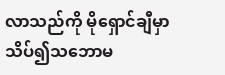လာသည်ကို မိုရှောင်ချီမှာ သိပ်၍သဘောမ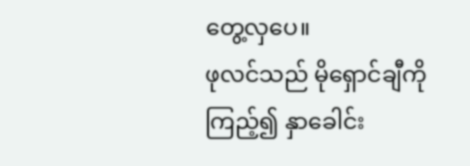တွေ့လှပေ။
ဖုလင်သည် မိုရှောင်ချီကိုကြည့်၍ နှာခေါင်း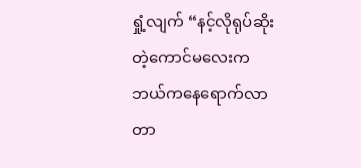ရှုံ့လျက် “နင့်လိုရုပ်ဆိုးတဲ့ကောင်မလေးက ဘယ်ကနေရောက်လာတာ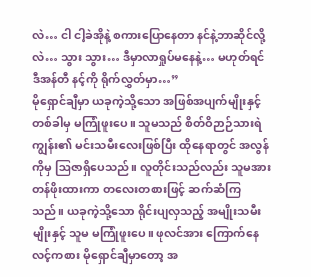လဲ… ငါ ငါ့ခဲအိုနဲ့ စကားပြောနေတာ နင်နဲ့ဘာဆိုင်လို့လဲ… သွား သွား… ဒီမှာလာရှုပ်မနေနဲ့… မဟုတ်ရင် ဒီအန်တီ နင့်ကို ရိုက်လွှတ်မှာ…”
မိုရှောင်ချီမှာ ယခုကဲ့သို့သော အဖြစ်အပျက်မျိုးနှင့် တစ်ခါမှ မကြုံဖူးပေ။ သူမသည် စိတ်ဝိဉာဉ်သားရဲကျွန်း၏ မင်းသမီးလေးဖြစ်ပြီး ထိုနေရာတွင် အလွန်ကိုမှ ဩဇာရှိပေသည်။ လူတိုင်းသည်လည်း သူမအား တန်ဖိုးထားကာ တလေးတစားဖြင့် ဆက်ဆံကြသည်။ ယခုကဲ့သို့သော ရိုင်းပျလှသည့် အမျိုးသမီးမျိုးနှင့် သူမ မကြုံဖူးပေ။ ဖုလင်အား ကြောက်နေလင့်ကစား မိုရှောင်ချီမှာတော့ အ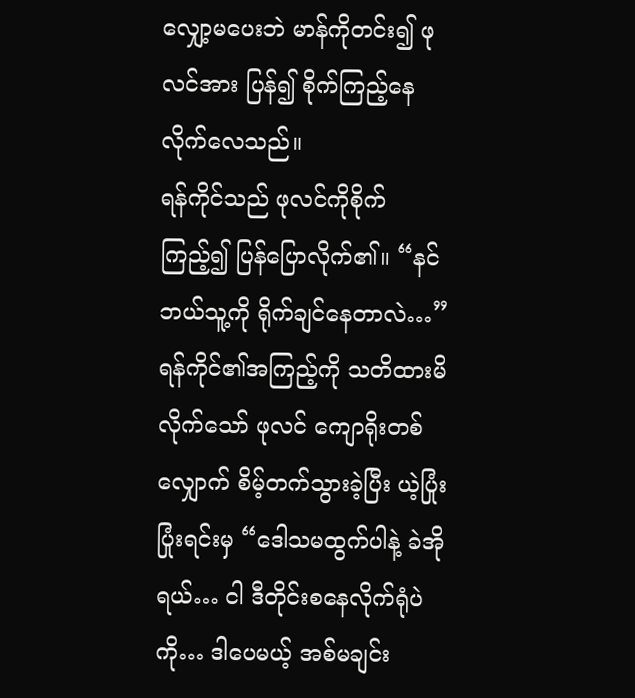လျှော့မပေးဘဲ မာန်ကိုတင်း၍ ဖုလင်အား ပြန်၍ စိုက်ကြည့်နေလိုက်လေသည်။
ရန်ကိုင်သည် ဖုလင်ကိုစိုက်ကြည့်၍ ပြန်ပြောလိုက်၏။ “နင် ဘယ်သူ့ကို ရိုက်ချင်နေတာလဲ…”
ရန်ကိုင်၏အကြည့်ကို သတိထားမိလိုက်သော် ဖုလင် ကျောရိုးတစ်လျှောက် စိမ့်တက်သွားခဲ့ပြီး ယဲ့ပြုံးပြုံးရင်းမှ “ဒေါသမထွက်ပါနဲ့ ခဲအိုရယ်… ငါ ဒီတိုင်းစနေလိုက်ရုံပဲကို… ဒါပေမယ့် အစ်မချင်း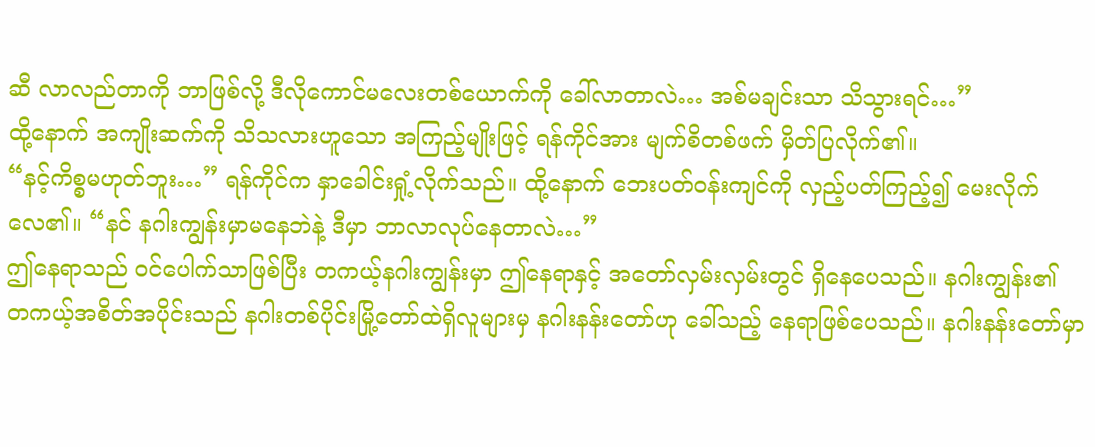ဆီ လာလည်တာကို ဘာဖြစ်လို့ ဒီလိုကောင်မလေးတစ်ယောက်ကို ခေါ်လာတာလဲ… အစ်မချင်းသာ သိသွားရင်…”
ထို့နောက် အကျိုးဆက်ကို သိသလားဟူသော အကြည့်မျိုးဖြင့် ရန်ကိုင်အား မျက်စိတစ်ဖက် မှိတ်ပြလိုက်၏။
“နင့်ကိစ္စမဟုတ်ဘူး…” ရန်ကိုင်က နှာခေါင်းရှုံ့လိုက်သည်။ ထို့နောက် ဘေးပတ်ဝန်းကျင်ကို လှည့်ပတ်ကြည့်၍ မေးလိုက်လေ၏။ “နင် နဂါးကျွန်းမှာမနေဘဲနဲ့ ဒီမှာ ဘာလာလုပ်နေတာလဲ…”
ဤနေရာသည် ဝင်ပေါက်သာဖြစ်ပြီး တကယ့်နဂါးကျွန်းမှာ ဤနေရာနှင့် အတော်လှမ်းလှမ်းတွင် ရှိနေပေသည်။ နဂါးကျွန်း၏ တကယ့်အစိတ်အပိုင်းသည် နဂါးတစ်ပိုင်းမြို့တော်ထဲရှိလူများမှ နဂါးနန်းတော်ဟု ခေါ်သည့် နေရာဖြစ်ပေသည်။ နဂါးနန်းတော်မှာ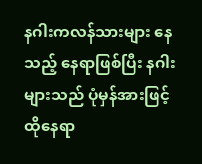နဂါးကလန်သားများ နေသည့် နေရာဖြစ်ပြီး နဂါးများသည် ပုံမှန်အားဖြင့် ထိုနေရာ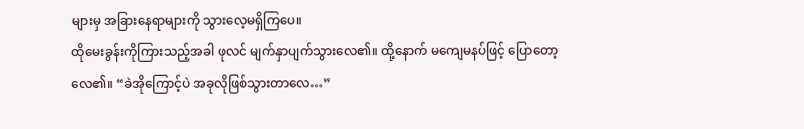များမှ အခြားနေရာများကို သွားလေ့မရှိကြပေ။
ထိုမေးခွန်းကိုကြားသည့်အခါ ဖုလင် မျက်နှာပျက်သွားလေ၏။ ထို့နောက် မကျေမနပ်ဖြင့် ပြောတော့လေ၏။ “ခဲအိုကြောင့်ပဲ အခုလိုဖြစ်သွားတာလေ…”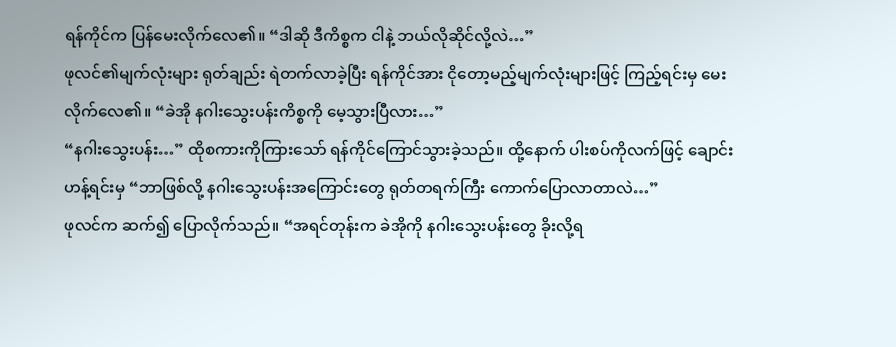ရန်ကိုင်က ပြန်မေးလိုက်လေ၏။ “ဒါဆို ဒီကိစ္စက ငါနဲ့ ဘယ်လိုဆိုင်လို့လဲ…”
ဖုလင်၏မျက်လုံးများ ရုတ်ချည်း ရဲတက်လာခဲ့ပြီး ရန်ကိုင်အား ငိုတော့မည့်မျက်လုံးများဖြင့် ကြည့်ရင်းမှ မေးလိုက်လေ၏။ “ခဲအို နဂါးသွေးပန်းကိစ္စကို မေ့သွားပြီလား…”
“နဂါးသွေးပန်း…” ထိုစကားကိုကြားသော် ရန်ကိုင်ကြောင်သွားခဲ့သည်။ ထို့နောက် ပါးစပ်ကိုလက်ဖြင့် ချောင်းဟန့်ရင်းမှ “ဘာဖြစ်လို့ နဂါးသွေးပန်းအကြောင်းတွေ ရုတ်တရက်ကြီး ကောက်ပြောလာတာလဲ…”
ဖုလင်က ဆက်၍ ပြောလိုက်သည်။ “အရင်တုန်းက ခဲအိုကို နဂါးသွေးပန်းတွေ ခိုးလို့ရ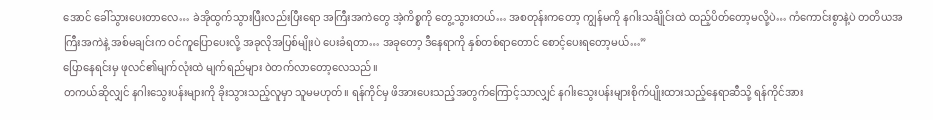အောင် ခေါ်သွားပေးတာလေ… ခဲအိုထွက်သွားပြီးလည်းပြီးရော အကြီးအကဲတွေ အဲ့ကိစ္စကို တွေ့သွားတယ်… အစတုန်းကတော့ ကျွန်မကို နဂါးသင်္ချိုင်းထဲ ထည့်ပိတ်တော့မလို့ပဲ… ကံကောင်းစွာနဲ့ပဲ တတိယအကြီးအကဲနဲ့ အစ်မချင်းက ဝင်ကူပြောပေးလို့ အခုလိုအပြစ်မျိုးပဲ ပေးခံရတာ… အခုတော့ ဒီနေရာကို နှစ်တစ်ရာတောင် စောင့်ပေးရတော့မယ်…”
ပြောနေရင်းမှ ဖုလင်၏မျက်လုံးထဲ မျက်ရည်များ ဝဲတက်လာတော့လေသည်။
တကယ်ဆိုလျှင် နဂါးသွေးပန်းများကို ခိုးသွားသည့်လူမှာ သူမမဟုတ်။ ရန်ကိုင်မှ ဖိအားပေးသည့်အတွက်ကြောင့်သာလျှင် နဂါးသွေးပန်းများစိုက်ပျိုးထားသည့်နေရာဆီသို့ ရန်ကိုင်အား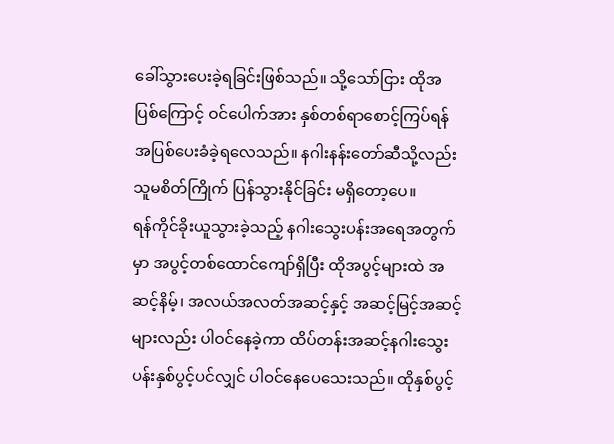ခေါ်သွားပေးခဲ့ရခြင်းဖြစ်သည်။ သို့သော်ငြား ထိုအပြစ်ကြောင့် ဝင်ပေါက်အား နှစ်တစ်ရာစောင့်ကြပ်ရန် အပြစ်ပေးခံခဲ့ရလေသည်။ နဂါးနန်းတော်ဆီသို့လည်း သူမစိတ်ကြိုက် ပြန်သွားနိုင်ခြင်း မရှိတော့ပေ။
ရန်ကိုင်ခိုးယူသွားခဲ့သည့် နဂါးသွေးပန်းအရေအတွက်မှာ အပွင့်တစ်ထောင်ကျော်ရှိပြီး ထိုအပွင့်များထဲ အဆင့်နိမ့်၊ အလယ်အလတ်အဆင့်နှင့် အဆင့်မြင့်အဆင့်များလည်း ပါဝင်နေခဲ့ကာ ထိပ်တန်းအဆင့်နဂါးသွေးပန်းနှစ်ပွင့်ပင်လျှင် ပါဝင်နေပေသေးသည်။ ထိုနှစ်ပွင့်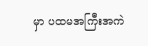မှာ ပထမအကြီးအကဲ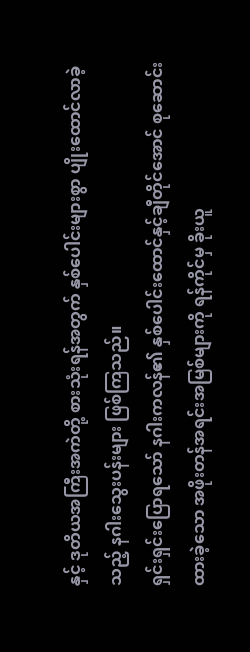နှင့် ဒုတိယအကြီးအကဲတို့ စားသုံးရန်အတွက် နှစ်ပေါင်းများစွာ ပျိုးထောင်လာခဲ့သည့် နဂါးသွေးပန်းများ ဖြစ်ကြသည်။
ရှင်းရှင်းပြောရသော် နဂါးကလန်၏ နှစ်ပေါင်းထောင်နှင့်ချီတိုင်အောင် စုဆောင်းထားခဲ့သော အဖိုးတန်အရင်းအမြစ်များကို ရန်ကိုင်မှ ခိုးယူ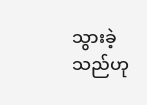သွားခဲ့သည်ဟု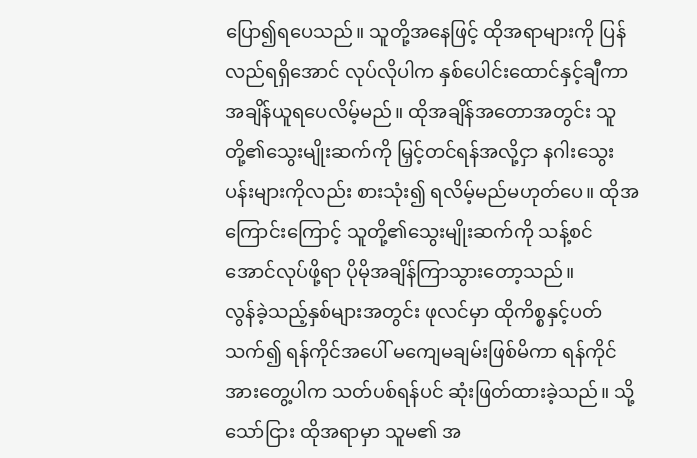ပြော၍ရပေသည်။ သူတို့အနေဖြင့် ထိုအရာများကို ပြန်လည်ရရှိအောင် လုပ်လိုပါက နှစ်ပေါင်းထောင်နှင့်ချီကာ အချိန်ယူရပေလိမ့်မည်။ ထိုအချိန်အတောအတွင်း သူတို့၏သွေးမျိုးဆက်ကို မြှင့်တင်ရန်အလို့ငှာ နဂါးသွေးပန်းများကိုလည်း စားသုံး၍ ရလိမ့်မည်မဟုတ်ပေ။ ထိုအကြောင်းကြောင့် သူတို့၏သွေးမျိုးဆက်ကို သန့်စင်အောင်လုပ်ဖို့ရာ ပိုမိုအချိန်ကြာသွားတော့သည်။
လွန်ခဲ့သည့်နှစ်များအတွင်း ဖုလင်မှာ ထိုကိစ္စနှင့်ပတ်သက်၍ ရန်ကိုင်အပေါ် မကျေမချမ်းဖြစ်မိကာ ရန်ကိုင်အားတွေ့ပါက သတ်ပစ်ရန်ပင် ဆုံးဖြတ်ထားခဲ့သည်။ သို့သော်ငြား ထိုအရာမှာ သူမ၏ အ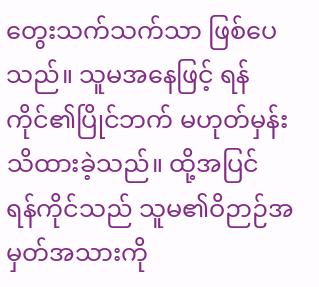တွေးသက်သက်သာ ဖြစ်ပေသည်။ သူမအနေဖြင့် ရန်ကိုင်၏ပြိုင်ဘက် မဟုတ်မှန်း သိထားခဲ့သည်။ ထို့အပြင် ရန်ကိုင်သည် သူမ၏ဝိဉာဉ်အမှတ်အသားကို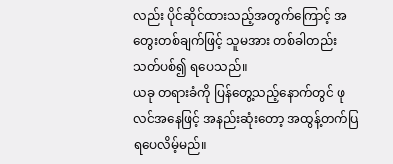လည်း ပိုင်ဆိုင်ထားသည့်အတွက်ကြောင့် အတွေးတစ်ချက်ဖြင့် သူမအား တစ်ခါတည်း သတ်ပစ်၍ ရပေသည်။
ယခု တရားခံကို ပြန်တွေ့သည့်နောက်တွင် ဖုလင်အနေဖြင့် အနည်းဆုံးတော့ အထွန့်တက်ပြရပေလိမ့်မည်။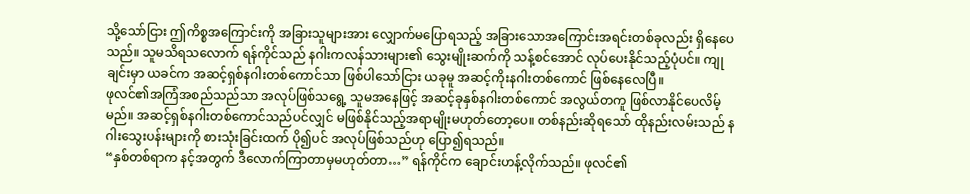သို့သော်ငြား ဤကိစ္စအကြောင်းကို အခြားသူများအား လျှောက်မပြောရသည့် အခြားသောအကြောင်းအရင်းတစ်ခုလည်း ရှိနေပေသည်။ သူမသိရသလောက် ရန်ကိုင်သည် နဂါးကလန်သားများ၏ သွေးမျိုးဆက်ကို သန့်စင်အောင် လုပ်ပေးနိုင်သည့်ပုံပင်။ ကျုချင်းမှာ ယခင်က အဆင့်ရှစ်နဂါးတစ်ကောင်သာ ဖြစ်ပါသော်ငြား ယခုမူ အဆင့်ကိုးနဂါးတစ်ကောင် ဖြစ်နေလေပြီ။
ဖုလင်၏အကြံအစည်သည်သာ အလုပ်ဖြစ်သရွေ့ သူမအနေဖြင့် အဆင့်ခုနှစ်နဂါးတစ်ကောင် အလွယ်တကူ ဖြစ်လာနိုင်ပေလိမ့်မည်။ အဆင့်ရှစ်နဂါးတစ်ကောင်သည်ပင်လျှင် မဖြစ်နိုင်သည့်အရာမျိုးမဟုတ်တော့ပေ။ တစ်နည်းဆိုရသော် ထိုနည်းလမ်းသည် နဂါးသွေးပန်းများကို စားသုံးခြင်းထက် ပို၍ပင် အလုပ်ဖြစ်သည်ဟု ပြော၍ရသည်။
“နှစ်တစ်ရာက နင့်အတွက် ဒီလောက်ကြာတာမှမဟုတ်တာ…” ရန်ကိုင်က ချောင်းဟန့်လိုက်သည်။ ဖုလင်၏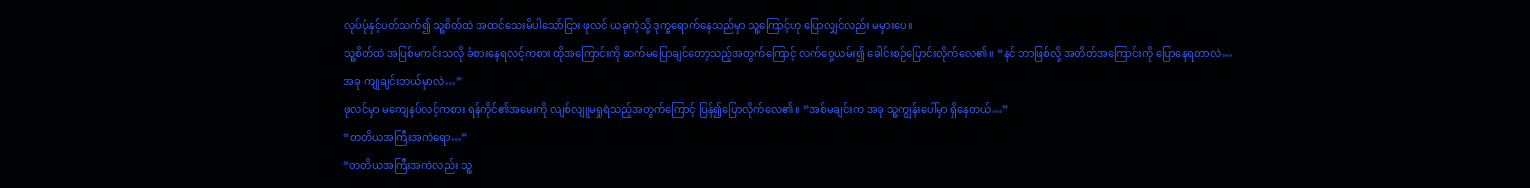လုပ်ပုံနှင့်ပတ်သက်၍ သူ့စိတ်ထဲ အထင်သေးမိပါသော်ငြား ဖုလင် ယခုကဲ့သို့ ဒုက္ခရောက်နေသည်မှာ သူ့ကြောင့်ဟု ပြောလျှင်လည်း မမှားပေ။
သူ့စိတ်ထဲ အပြစ်မကင်းသလို ခံစားနေရလင့်ကစား ထိုအကြောင်းကို ဆက်မပြောချင်တော့သည့်အတွက်ကြောင့် လက်ဝှေ့ယမ်း၍ ခေါင်းစဉ်ပြောင်းလိုက်လေ၏။ “နင် ဘာဖြစ်လို့ အတိတ်အကြောင်းကို ပြောနေရတာလဲ… အခု ကျုချင်းဘယ်မှာလဲ…”
ဖုလင်မှာ မကျေနပ်လင့်ကစား ရန်ကိုင်၏အမေးကို လျစ်လျူမရှုရဲသည့်အတွက်ကြောင့် ပြန်၍ပြောလိုက်လေ၏။ “အစ်မချင်းက အခု သူ့ကျွန်းပေါ်မှာ ရှိနေတယ်…”
“တတိယအကြီးအကဲရော…”
“တတိယအကြီးအကဲလည်း သူ့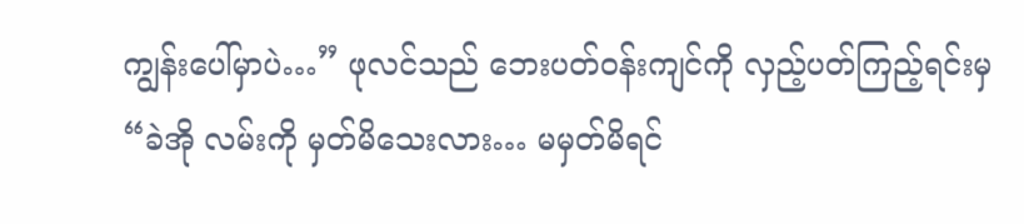ကျွန်းပေါ်မှာပဲ…” ဖုလင်သည် ဘေးပတ်ဝန်းကျင်ကို လှည့်ပတ်ကြည့်ရင်းမှ “ခဲအို လမ်းကို မှတ်မိသေးလား… မမှတ်မိရင်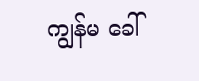ကျွန်မ ခေါ်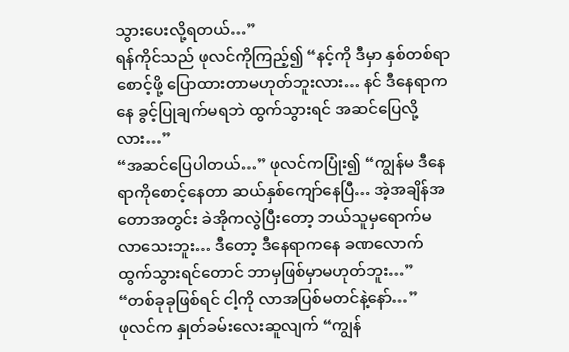သွားပေးလို့ရတယ်…”
ရန်ကိုင်သည် ဖုလင်ကိုကြည့်၍ “နင့်ကို ဒီမှာ နှစ်တစ်ရာစောင့်ဖို့ ပြောထားတာမဟုတ်ဘူးလား… နင် ဒီနေရာကနေ ခွင့်ပြုချက်မရဘဲ ထွက်သွားရင် အဆင်ပြေလို့လား…”
“အဆင်ပြေပါတယ်…” ဖုလင်ကပြုံး၍ “ကျွန်မ ဒီနေရာကိုစောင့်နေတာ ဆယ်နှစ်ကျော်နေပြီ… အဲ့အချိန်အတောအတွင်း ခဲအိုကလွဲပြီးတော့ ဘယ်သူမှရောက်မလာသေးဘူး… ဒီတော့ ဒီနေရာကနေ ခဏလောက်ထွက်သွားရင်တောင် ဘာမှဖြစ်မှာမဟုတ်ဘူး…”
“တစ်ခုခုဖြစ်ရင် ငါ့ကို လာအပြစ်မတင်နဲ့နော်…”
ဖုလင်က နှုတ်ခမ်းလေးဆူလျက် “ကျွန်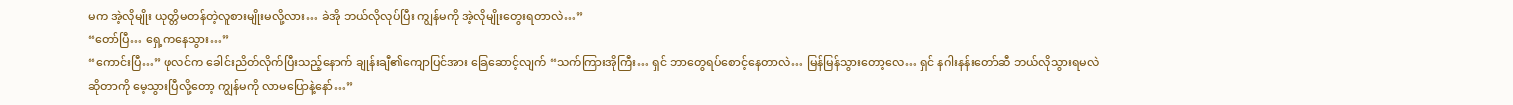မက အဲ့လိုမျိုး ယုတ္တိမတန်တဲ့လူစားမျိုးမလို့လား… ခဲအို ဘယ်လိုလုပ်ပြီး ကျွန်မကို အဲ့လိုမျိုးတွေးရတာလဲ…”
“တော်ပြီ… ရှေ့ကနေသွား…”
“ကောင်းပြီ…” ဖုလင်က ခေါင်းညိတ်လိုက်ပြီးသည့်နောက် ချုန်းချီ၏ကျောပြင်အား ခြေဆောင့်လျက် “သက်ကြားအိုကြီး… ရှင် ဘာတွေရပ်စောင့်နေတာလဲ… မြန်မြန်သွားတော့လေ… ရှင် နဂါးနန်းတော်ဆီ ဘယ်လိုသွားရမလဲဆိုတာကို မေ့သွားပြီလို့တော့ ကျွန်မကို လာမပြောနဲ့နော်…”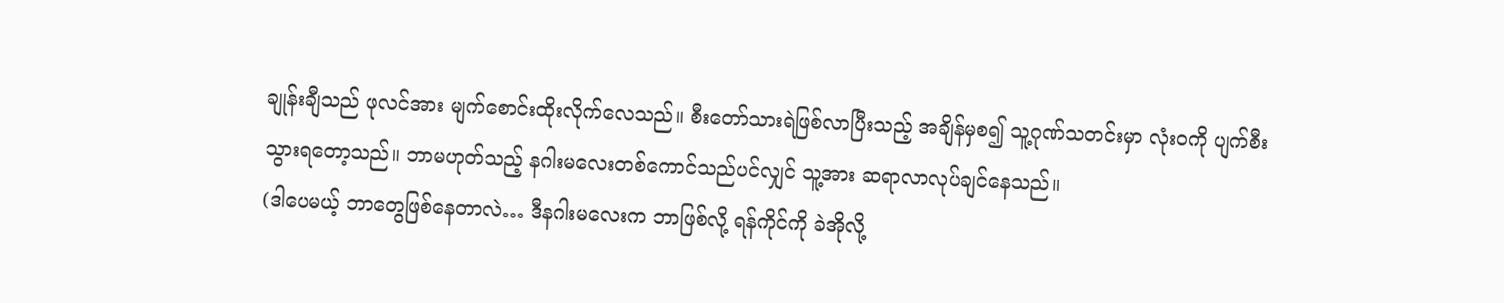ချုန်းချီသည် ဖုလင်အား မျက်စောင်းထိုးလိုက်လေသည်။ စီးတော်သားရဲဖြစ်လာပြီးသည့် အချိန်မှစ၍ သူ့ဂုဏ်သတင်းမှာ လုံးဝကို ပျက်စီးသွားရတော့သည်။ ဘာမဟုတ်သည့် နဂါးမလေးတစ်ကောင်သည်ပင်လျှင် သူ့အား ဆရာလာလုပ်ချင်နေသည်။
(ဒါပေမယ့် ဘာတွေဖြစ်နေတာလဲ… ဒီနဂါးမလေးက ဘာဖြစ်လို့ ရန်ကိုင်ကို ခဲအိုလို့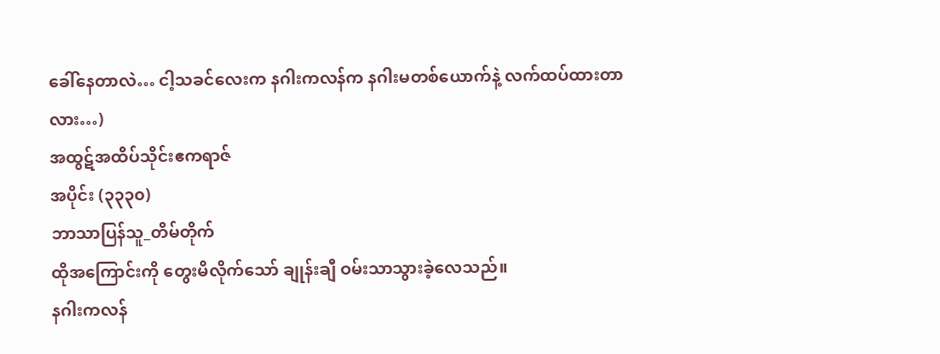ခေါ်နေတာလဲ… ငါ့သခင်လေးက နဂါးကလန်က နဂါးမတစ်ယောက်နဲ့ လက်ထပ်ထားတာလား…)
အထွဋ်အထိပ်သိုင်းဧကရာဇ်
အပိုင်း (၃၃၃၀)
ဘာသာပြန်သူ_တိမ်တိုက်
ထိုအကြောင်းကို တွေးမိလိုက်သော် ချုန်းချီ ဝမ်းသာသွားခဲ့လေသည်။
နဂါးကလန်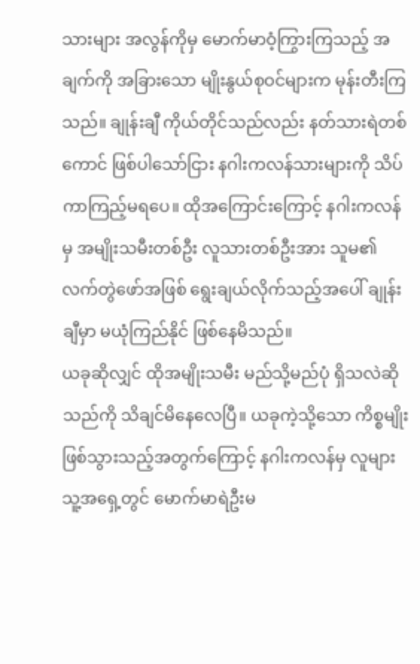သားများ အလွန်ကိုမှ မောက်မာဝံ့ကြွားကြသည့် အချက်ကို အခြားသော မျိုးနွယ်စုဝင်များက မုန်းတီးကြသည်။ ချုန်းချီ ကိုယ်တိုင်သည်လည်း နတ်သားရဲတစ်ကောင် ဖြစ်ပါသော်ငြား နဂါးကလန်သားများကို သိပ်ကာကြည့်မရပေ။ ထိုအကြောင်းကြောင့် နဂါးကလန်မှ အမျိုးသမီးတစ်ဦး လူသားတစ်ဦးအား သူမ၏ လက်တွဲဖော်အဖြစ် ရွေးချယ်လိုက်သည့်အပေါ် ချုန်းချီမှာ မယုံကြည်နိုင် ဖြစ်နေမိသည်။
ယခုဆိုလျှင် ထိုအမျိုးသမီး မည်သို့မည်ပုံ ရှိသလဲဆိုသည်ကို သိချင်မိနေလေပြီ။ ယခုကဲ့သို့သော ကိစ္စမျိုး ဖြစ်သွားသည့်အတွက်ကြောင့် နဂါးကလန်မှ လူများ သူ့အရှေ့တွင် မောက်မာရဲဦးမ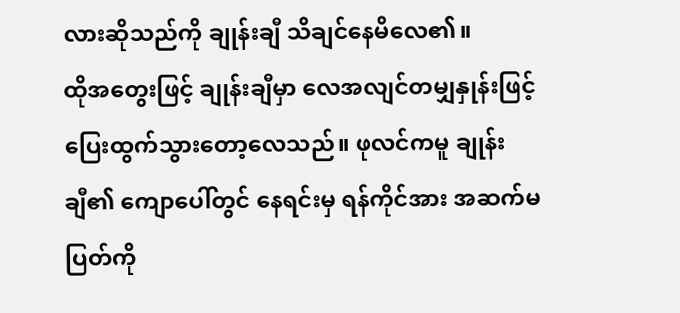လားဆိုသည်ကို ချုန်းချီ သိချင်နေမိလေ၏။
ထိုအတွေးဖြင့် ချုန်းချီမှာ လေအလျင်တမျှနှုန်းဖြင့် ပြေးထွက်သွားတော့လေသည်။ ဖုလင်ကမူ ချုန်းချီ၏ ကျောပေါ်တွင် နေရင်းမှ ရန်ကိုင်အား အဆက်မပြတ်ကို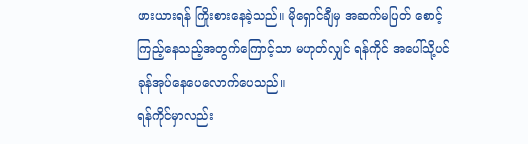ဖားယားရန် ကြိုးစားနေခဲ့သည်။ မိုရှောင်ချီမှ အဆက်မပြတ် စောင့်ကြည့်နေသည့်အတွက်ကြောင့်သာ မဟုတ်လျှင် ရန်ကိုင် အပေါ်သို့ပင် ခုန်အုပ်နေပေလောက်ပေသည်။
ရန်ကိုင်မှာလည်း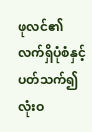ဖုလင်၏ လက်ရှိပုံစံနှင့် ပတ်သက်၍ လုံးဝ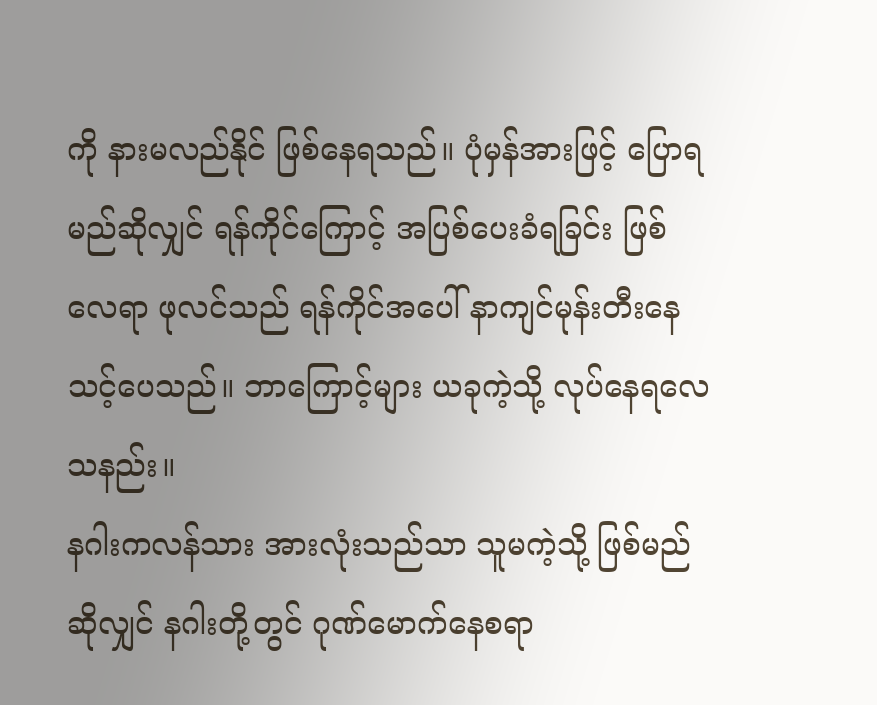ကို နားမလည်နိုင် ဖြစ်နေရသည်။ ပုံမှန်အားဖြင့် ပြောရမည်ဆိုလျှင် ရန်ကိုင်ကြောင့် အပြစ်ပေးခံရခြင်း ဖြစ်လေရာ ဖုလင်သည် ရန်ကိုင်အပေါ် နာကျင်မုန်းတီးနေသင့်ပေသည်။ ဘာကြောင့်များ ယခုကဲ့သို့ လုပ်နေရလေသနည်း။
နဂါးကလန်သား အားလုံးသည်သာ သူမကဲ့သို့ ဖြစ်မည်ဆိုလျှင် နဂါးတို့တွင် ဂုဏ်မောက်နေစရာ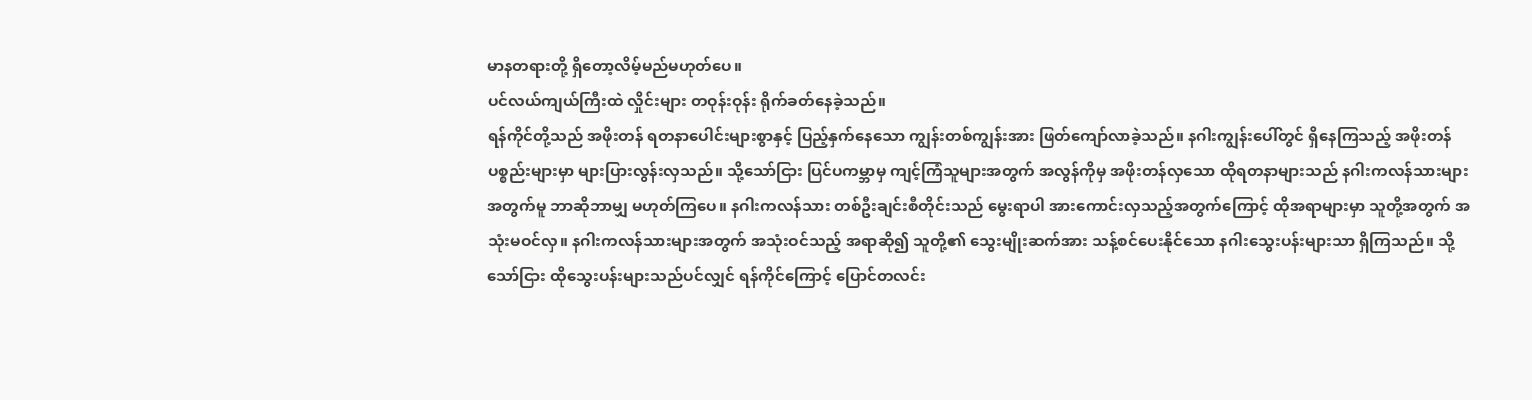မာနတရားတို့ ရှိတော့လိမ့်မည်မဟုတ်ပေ။
ပင်လယ်ကျယ်ကြီးထဲ လှိုင်းများ တဝုန်းဝုန်း ရိုက်ခတ်နေခဲ့သည်။
ရန်ကိုင်တို့သည် အဖိုးတန် ရတနာပေါင်းများစွာနှင့် ပြည့်နှက်နေသော ကျွန်းတစ်ကျွန်းအား ဖြတ်ကျော်လာခဲ့သည်။ နဂါးကျွန်းပေါ်တွင် ရှိနေကြသည့် အဖိုးတန်ပစ္စည်းများမှာ များပြားလွန်းလှသည်။ သို့သော်ငြား ပြင်ပကမ္ဘာမှ ကျင့်ကြံသူများအတွက် အလွန်ကိုမှ အဖိုးတန်လှသော ထိုရတနာများသည် နဂါးကလန်သားများအတွက်မူ ဘာဆိုဘာမျှ မဟုတ်ကြပေ။ နဂါးကလန်သား တစ်ဦးချင်းစီတိုင်းသည် မွေးရာပါ အားကောင်းလှသည့်အတွက်ကြောင့် ထိုအရာများမှာ သူတို့အတွက် အသုံးမဝင်လှ။ နဂါးကလန်သားများအတွက် အသုံးဝင်သည့် အရာဆို၍ သူတို့၏ သွေးမျိုးဆက်အား သန့်စင်ပေးနိုင်သော နဂါးသွေးပန်းများသာ ရှိကြသည်။ သို့သော်ငြား ထိုသွေးပန်းများသည်ပင်လျှင် ရန်ကိုင်ကြောင့် ပြောင်တလင်း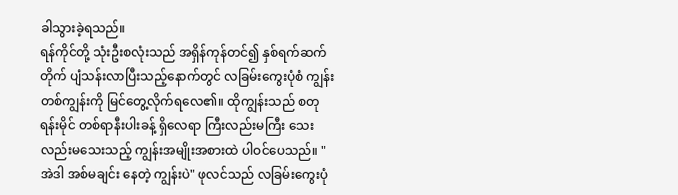ခါသွားခဲ့ရသည်။
ရန်ကိုင်တို့ သုံးဦးစလုံးသည် အရှိန်ကုန်တင်၍ နှစ်ရက်ဆက်တိုက် ပျံသန်းလာပြီးသည့်နောက်တွင် လခြမ်းကွေးပုံစံ ကျွန်းတစ်ကျွန်းကို မြင်တွေ့လိုက်ရလေ၏။ ထိုကျွန်းသည် စတုရန်းမိုင် တစ်ရာနီးပါးခန့် ရှိလေရာ ကြီးလည်းမကြီး သေးလည်းမသေးသည့် ကျွန်းအမျိုးအစားထဲ ပါဝင်ပေသည်။ "အဲဒါ အစ်မချင်း နေတဲ့ ကျွန်းပဲ" ဖုလင်သည် လခြမ်းကွေးပုံ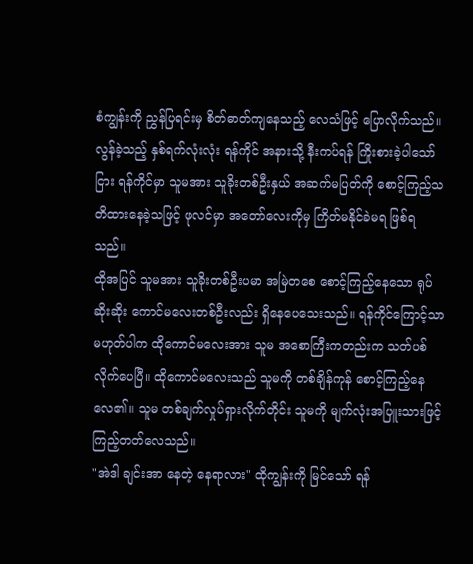စံကျွန်းကို ညွှန်ပြရင်းမှ စိတ်ဓာတ်ကျနေသည့် လေသံဖြင့် ပြောလိုက်သည်။ လွန်ခဲ့သည့် နှစ်ရက်လုံးလုံး ရန်ကိုင် အနားသို့ နီးကပ်ရန် ကြိုးစားခဲ့ပါသော်ငြား ရန်ကိုင်မှာ သူမအား သူခိုးတစ်ဦးနှယ် အဆက်မပြတ်ကို စောင့်ကြည့်သတိထားနေခဲ့သဖြင့် ဖုလင်မှာ အတော်လေးကိုမှ ကြိတ်မနိုင်ခဲမရ ဖြစ်ရသည်။
ထိုအပြင် သူမအား သူခိုးတစ်ဦးပမာ အမြဲတစေ စောင့်ကြည့်နေသော ရုပ်ဆိုးဆိုး ကောင်မလေးတစ်ဦးလည်း ရှိနေပေသေးသည်။ ရန်ကိုင်ကြောင့်သာ မဟုတ်ပါက ထိုကောင်မလေးအား သူမ အစောကြီးကတည်းက သတ်ပစ်လိုက်ပေပြီ။ ထိုကောင်မလေးသည် သူမကို တစ်ချိန်ကုန် စောင့်ကြည့်နေလေ၏။ သူမ တစ်ချက်လှုပ်ရှားလိုက်တိုင်း သူမကို မျက်လုံးအပြူးသားဖြင့် ကြည့်တတ်လေသည်။
"အဲဒါ ချင်းအာ နေတဲ့ နေရာလား" ထိုကျွန်းကို မြင်သော် ရန်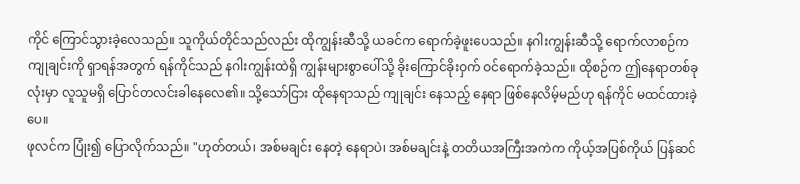ကိုင် ကြောင်သွားခဲ့လေသည်။ သူကိုယ်တိုင်သည်လည်း ထိုကျွန်းဆီသို့ ယခင်က ရောက်ခဲ့ဖူးပေသည်။ နဂါးကျွန်းဆီသို့ ရောက်လာစဉ်က ကျုချင်းကို ရှာရန်အတွက် ရန်ကိုင်သည် နဂါးကျွန်းထဲရှိ ကျွန်းများစွာပေါ်သို့ ခိုးကြောင်ခိုးဝှက် ဝင်ရောက်ခဲ့သည်။ ထိုစဉ်က ဤနေရာတစ်ခုလုံးမှာ လူသူမရှိ ပြောင်တလင်းခါနေလေ၏။ သို့သော်ငြား ထိုနေရာသည် ကျုချင်း နေသည့် နေရာ ဖြစ်နေလိမ့်မည်ဟု ရန်ကိုင် မထင်ထားခဲ့ပေ။
ဖုလင်က ပြုံး၍ ပြောလိုက်သည်။ "ဟုတ်တယ်၊ အစ်မချင်း နေတဲ့ နေရာပဲ၊ အစ်မချင်းနဲ့ တတိယအကြီးအကဲက ကိုယ့်အပြစ်ကိုယ် ပြန်ဆင်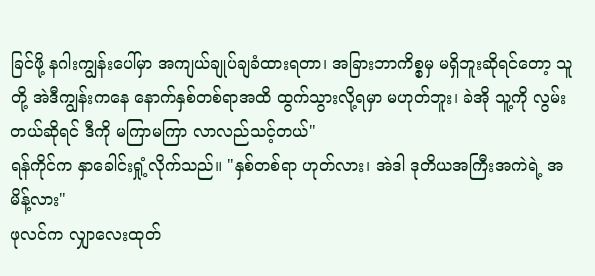ခြင်ဖို့ နဂါးကျွန်းပေါ်မှာ အကျယ်ချုပ်ချခံထားရတာ၊ အခြားဘာကိစ္စမှ မရှိဘူးဆိုရင်တော့ သူတို့ အဲဒီကျွန်းကနေ နောက်နှစ်တစ်ရာအထိ ထွက်သွားလို့ရမှာ မဟုတ်ဘူး၊ ခဲအို သူ့ကို လွမ်းတယ်ဆိုရင် ဒီကို မကြာမကြာ လာလည်သင့်တယ်"
ရန်ကိုင်က နှာခေါင်းရှုံ့လိုက်သည်။ "နှစ်တစ်ရာ ဟုတ်လား၊ အဲဒါ ဒုတိယအကြီးအကဲရဲ့ အမိန့်လား"
ဖုလင်က လျှာလေးထုတ်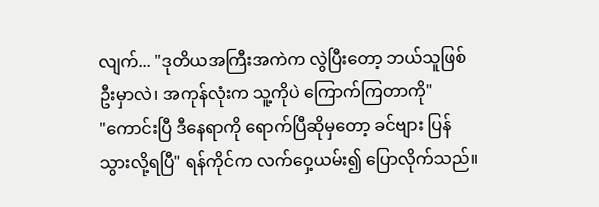လျက်... "ဒုတိယအကြီးအကဲက လွဲပြီးတော့ ဘယ်သူဖြစ်ဦးမှာလဲ၊ အကုန်လုံးက သူ့ကိုပဲ ကြောက်ကြတာကို"
"ကောင်းပြီ ဒီနေရာကို ရောက်ပြီဆိုမှတော့ ခင်ဗျား ပြန်သွားလို့ရပြီ" ရန်ကိုင်က လက်ဝှေ့ယမ်း၍ ပြောလိုက်သည်။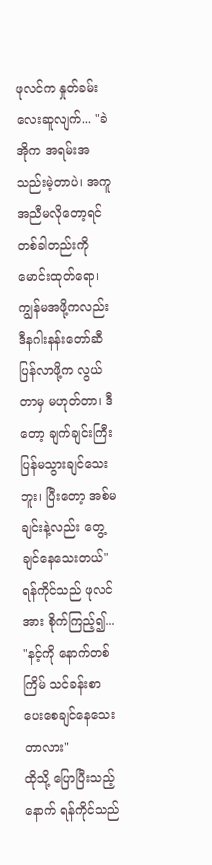ဖုလင်က နှုတ်ခမ်းလေးဆူလျက်... "ခဲအိုက အရမ်းအသည်းမဲ့တာပဲ၊ အကူအညီမလိုတော့ရင် တစ်ခါတည်းကို မောင်းထုတ်ရော၊ ကျွန်မအဖို့ကလည်း ဒီနဂါးနန်းတော်ဆီ ပြန်လာဖို့က လွယ်တာမှ မဟုတ်တာ၊ ဒီတော့ ချက်ချင်းကြီး ပြန်မသွားချင်သေးဘူး၊ ပြီးတော့ အစ်မချင်းနဲ့လည်း တွေ့ချင်နေသေးတယ်"
ရန်ကိုင်သည် ဖုလင်အား စိုက်ကြည့်၍... "နင့်ကို နောက်တစ်ကြိမ် သင်ခန်းစာ ပေးစေချင်နေသေးတာလား"
ထိုသို့ ပြောပြီးသည့်နောက် ရန်ကိုင်သည်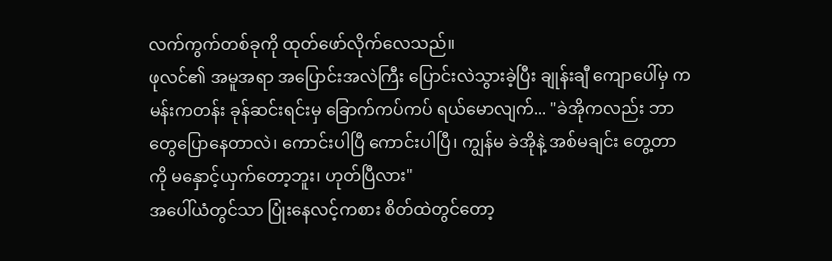လက်ကွက်တစ်ခုကို ထုတ်ဖော်လိုက်လေသည်။
ဖုလင်၏ အမူအရာ အပြောင်းအလဲကြီး ပြောင်းလဲသွားခဲ့ပြီး ချုန်းချီ ကျောပေါ်မှ ကမန်းကတန်း ခုန်ဆင်းရင်းမှ ခြောက်ကပ်ကပ် ရယ်မောလျက်... "ခဲအိုကလည်း ဘာတွေပြောနေတာလဲ၊ ကောင်းပါပြီ ကောင်းပါပြီ၊ ကျွန်မ ခဲအိုနဲ့ အစ်မချင်း တွေ့တာကို မနှောင့်ယှက်တော့ဘူး၊ ဟုတ်ပြီလား"
အပေါ်ယံတွင်သာ ပြုံးနေလင့်ကစား စိတ်ထဲတွင်တော့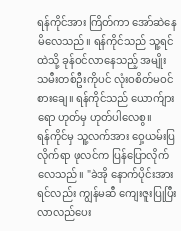ရန်ကိုင်အား ကြိတ်ကာ အော်ဆဲနေမိလေသည်။ ရန်ကိုင်သည် သူ့ရင်ထဲသို့ ခုန်ဝင်လာနေသည့် အမျိုးသမီးတစ်ဦးကိုပင် လုံးဝစိတ်မဝင်စားချေ။ ရန်ကိုင်သည် ယောက်ျားရော ဟုတ်မှ ဟုတ်ပါလေစွ။
ရန်ကိုင်မှ သူ့လက်အား ဝှေ့ယမ်းပြလိုက်ရာ ဖုလင်က ပြန်ပြောလိုက်လေသည်။ "ခဲအို နောက်ပိုင်းအားရင်လည်း ကျွန်မဆီ ကျေးဇူးပြုပြီး လာလည်ပေး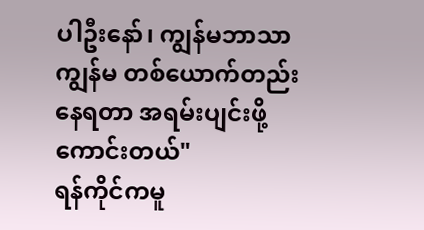ပါဦးနော်၊ ကျွန်မဘာသာကျွန်မ တစ်ယောက်တည်း နေရတာ အရမ်းပျင်းဖို့ကောင်းတယ်"
ရန်ကိုင်ကမူ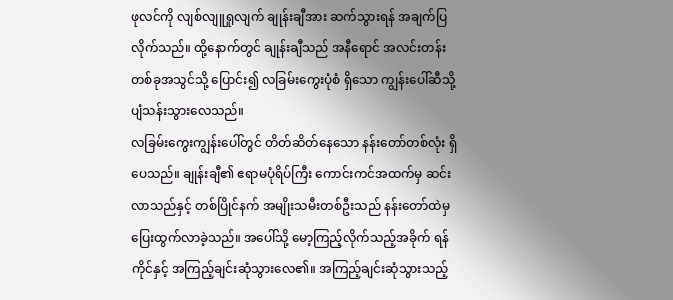ဖုလင်ကို လျစ်လျူရှုလျက် ချုန်းချီအား ဆက်သွားရန် အချက်ပြလိုက်သည်။ ထို့နောက်တွင် ချုန်းချီသည် အနီရောင် အလင်းတန်းတစ်ခုအသွင်သို့ ပြောင်း၍ လခြမ်းကွေးပုံစံ ရှိသော ကျွန်းပေါ်ဆီသို့ ပျံသန်းသွားလေသည်။
လခြမ်းကွေးကျွန်းပေါ်တွင် တိတ်ဆိတ်နေသော နန်းတော်တစ်လုံး ရှိပေသည်။ ချုန်းချီ၏ ဧရာမပုံရိပ်ကြီး ကောင်းကင်အထက်မှ ဆင်းလာသည်နှင့် တစ်ပြိုင်နက် အမျိုးသမီးတစ်ဦးသည် နန်းတော်ထဲမှ ပြေးထွက်လာခဲ့သည်။ အပေါ်သို့ မော့ကြည့်လိုက်သည့်အခိုက် ရန်ကိုင်နှင့် အကြည့်ချင်းဆုံသွားလေ၏။ အကြည့်ချင်းဆုံသွားသည့်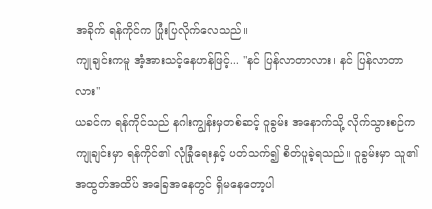အခိုက် ရန်ကိုင်က ပြုံးပြလိုက်လေသည်။
ကျုချင်းကမူ အံ့အားသင့်နေဟန်ဖြင့်... "နင် ပြန်လာတာလား၊ နင် ပြန်လာတာလား"
ယခင်က ရန်ကိုင်သည် နဂါးကျွန်းမှတစ်ဆင့် ဝူခွမ်း အနောက်သို့ လိုက်သွားစဉ်က ကျုချင်းမှာ ရန်ကိုင်၏ လုံခြုံရေးနှင့် ပတ်သက်၍ စိတ်ပူခဲ့ရသည်။ ဝူခွမ်းမှာ သူ၏ အထွတ်အထိပ် အခြေအနေတွင် ရှိမနေတော့ပါ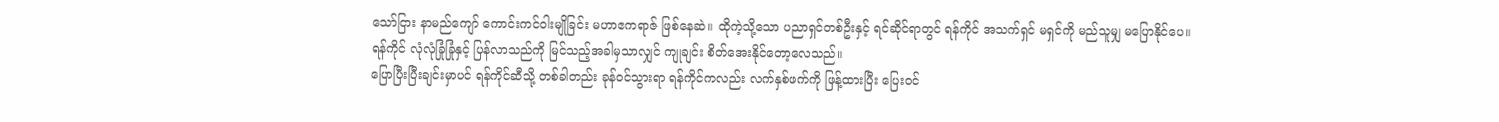သော်ငြား နာမည်ကျော် ကောင်းကင်ဝါးမျိုခြင်း မဟာဧကရာဇ် ဖြစ်နေဆဲ။ ထိုကဲ့သို့သော ပညာရှင်တစ်ဦးနှင့် ရင်ဆိုင်ရာတွင် ရန်ကိုင် အသက်ရှင် မရှင်ကို မည်သူမျှ မပြောနိုင်ပေ။
ရန်ကိုင် လုံလုံခြုံခြုံနှင့် ပြန်လာသည်ကို မြင်သည့်အခါမှသာလျှင် ကျုချင်း စိတ်အေးနိုင်တော့လေသည်။
ပြောပြီးပြီးချင်းမှာပင် ရန်ကိုင်ဆီသို့ တစ်ခါတည်း ခုန်ဝင်သွားရာ ရန်ကိုင်ကလည်း လက်နှစ်ဖက်ကို ဖြန့်ထားပြီး ပြေးဝင်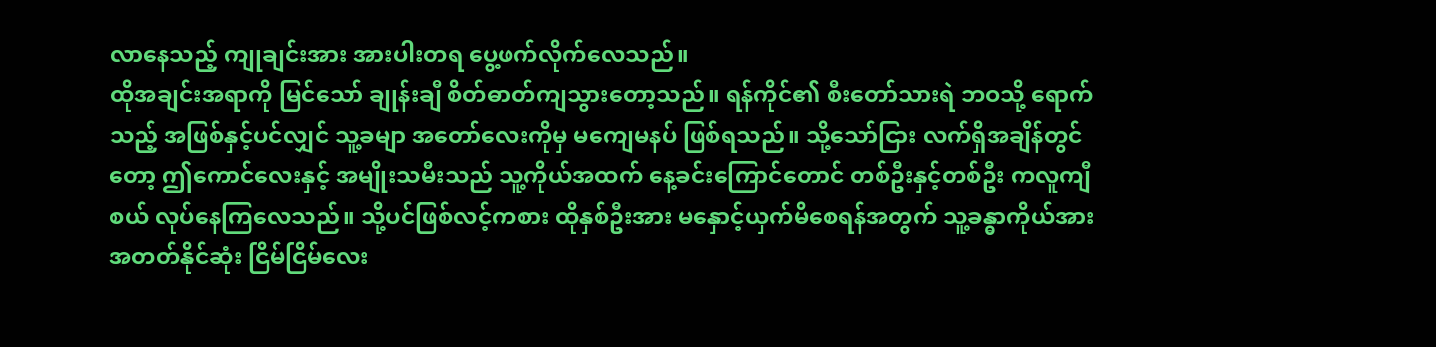လာနေသည့် ကျုချင်းအား အားပါးတရ ပွေ့ဖက်လိုက်လေသည်။
ထိုအချင်းအရာကို မြင်သော် ချုန်းချီ စိတ်ဓာတ်ကျသွားတော့သည်။ ရန်ကိုင်၏ စီးတော်သားရဲ ဘဝသို့ ရောက်သည့် အဖြစ်နှင့်ပင်လျှင် သူ့ခမျာ အတော်လေးကိုမှ မကျေမနပ် ဖြစ်ရသည်။ သို့သော်ငြား လက်ရှိအချိန်တွင်တော့ ဤကောင်လေးနှင့် အမျိုးသမီးသည် သူ့ကိုယ်အထက် နေ့ခင်းကြောင်တောင် တစ်ဦးနှင့်တစ်ဦး ကလူကျီစယ် လုပ်နေကြလေသည်။ သို့ပင်ဖြစ်လင့်ကစား ထိုနှစ်ဦးအား မနှောင့်ယှက်မိစေရန်အတွက် သူ့ခန္ဓာကိုယ်အား အတတ်နိုင်ဆုံး ငြိမ်ငြိမ်လေး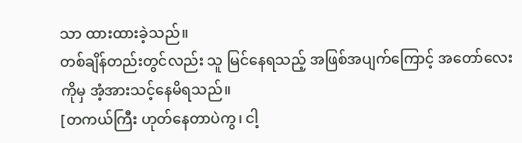သာ ထားထားခဲ့သည်။
တစ်ချိန်တည်းတွင်လည်း သူ မြင်နေရသည့် အဖြစ်အပျက်ကြောင့် အတော်လေးကိုမှ အံ့အားသင့်နေမိရသည်။
[တကယ်ကြီး ဟုတ်နေတာပဲကွ၊ ငါ့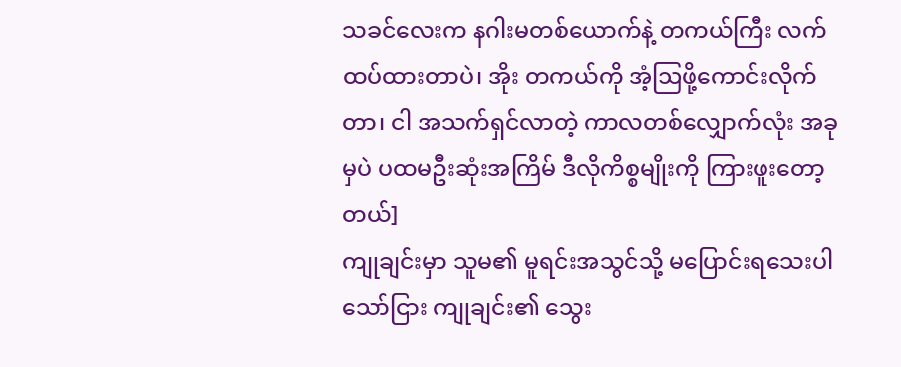သခင်လေးက နဂါးမတစ်ယောက်နဲ့ တကယ်ကြီး လက်ထပ်ထားတာပဲ၊ အိုး တကယ်ကို အံ့ဩဖို့ကောင်းလိုက်တာ၊ ငါ အသက်ရှင်လာတဲ့ ကာလတစ်လျှောက်လုံး အခုမှပဲ ပထမဦးဆုံးအကြိမ် ဒီလိုကိစ္စမျိုးကို ကြားဖူးတော့တယ်]
ကျုချင်းမှာ သူမ၏ မူရင်းအသွင်သို့ မပြောင်းရသေးပါသော်ငြား ကျုချင်း၏ သွေး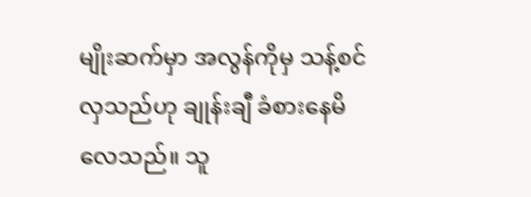မျိုးဆက်မှာ အလွန်ကိုမှ သန့်စင်လှသည်ဟု ချုန်းချီ ခံစားနေမိလေသည်။ သူ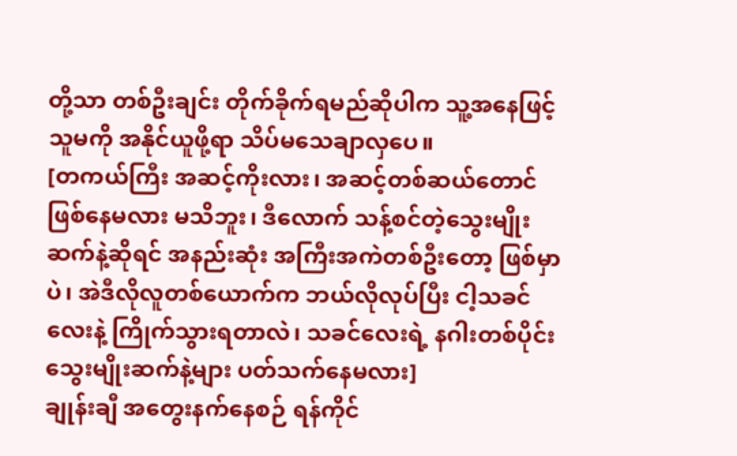တို့သာ တစ်ဦးချင်း တိုက်ခိုက်ရမည်ဆိုပါက သူ့အနေဖြင့် သူမကို အနိုင်ယူဖို့ရာ သိပ်မသေချာလှပေ။
[တကယ်ကြီး အဆင့်ကိုးလား၊ အဆင့်တစ်ဆယ်တောင် ဖြစ်နေမလား မသိဘူး၊ ဒီလောက် သန့်စင်တဲ့သွေးမျိုးဆက်နဲ့ဆိုရင် အနည်းဆုံး အကြီးအကဲတစ်ဦးတော့ ဖြစ်မှာပဲ၊ အဲဒီလိုလူတစ်ယောက်က ဘယ်လိုလုပ်ပြီး ငါ့သခင်လေးနဲ့ ကြိုက်သွားရတာလဲ၊ သခင်လေးရဲ့ နဂါးတစ်ပိုင်း သွေးမျိုးဆက်နဲ့များ ပတ်သက်နေမလား]
ချုန်းချီ အတွေးနက်နေစဉ် ရန်ကိုင်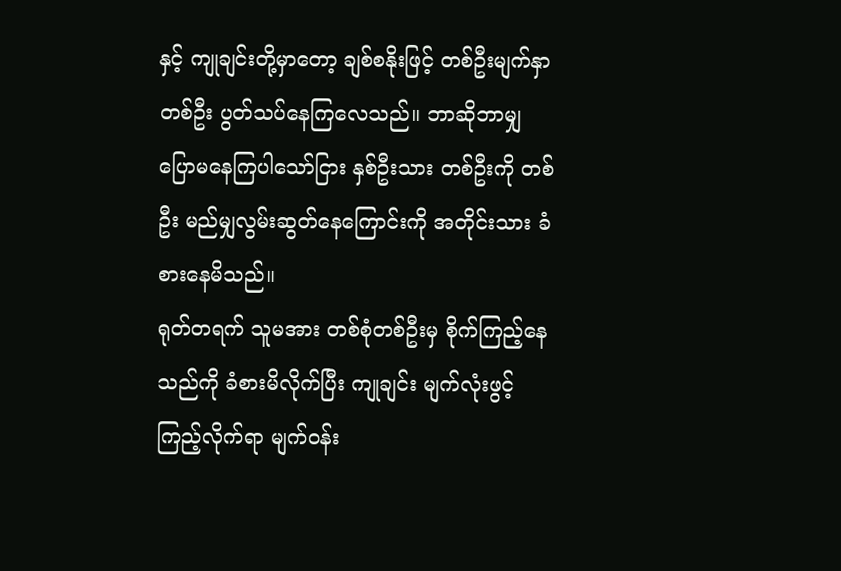နှင့် ကျုချင်းတို့မှာတော့ ချစ်စနိုးဖြင့် တစ်ဦးမျက်နှာ တစ်ဦး ပွတ်သပ်နေကြလေသည်။ ဘာဆိုဘာမျှ ပြောမနေကြပါသော်ငြား နှစ်ဦးသား တစ်ဦးကို တစ်ဦး မည်မျှလွမ်းဆွတ်နေကြောင်းကို အတိုင်းသား ခံစားနေမိသည်။
ရုတ်တရက် သူမအား တစ်စုံတစ်ဦးမှ စိုက်ကြည့်နေသည်ကို ခံစားမိလိုက်ပြီး ကျုချင်း မျက်လုံးဖွင့်ကြည့်လိုက်ရာ မျက်ဝန်း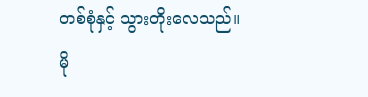တစ်စုံနှင့် သွားတိုးလေသည်။
မို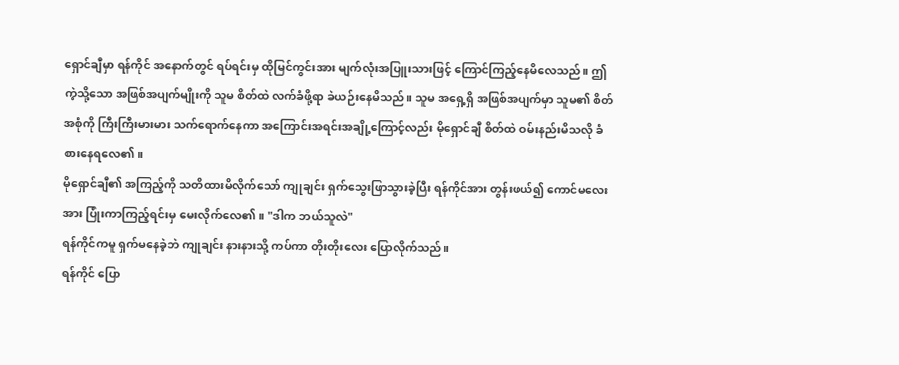ရှောင်ချီမှာ ရန်ကိုင် အနောက်တွင် ရပ်ရင်းမှ ထိုမြင်ကွင်းအား မျက်လုံးအပြူးသားဖြင့် ကြောင်ကြည့်နေမိလေသည်။ ဤကဲ့သို့သော အဖြစ်အပျက်မျိုးကို သူမ စိတ်ထဲ လက်ခံဖို့ရာ ခဲယဉ်းနေမိသည်။ သူမ အရှေ့ရှိ အဖြစ်အပျက်မှာ သူမ၏ စိတ်အစုံကို ကြီးကြီးမားမား သက်ရောက်နေကာ အကြောင်းအရင်းအချို့ကြောင့်လည်း မိုရှောင်ချီ စိတ်ထဲ ဝမ်းနည်းမိသလို ခံစားနေရလေ၏။
မိုရှောင်ချီ၏ အကြည့်ကို သတိထားမိလိုက်သော် ကျုချင်း ရှက်သွေးဖြာသွားခဲ့ပြီး ရန်ကိုင်အား တွန်းဖယ်၍ ကောင်မလေးအား ပြုံးကာကြည့်ရင်းမှ မေးလိုက်လေ၏။ "ဒါက ဘယ်သူလဲ"
ရန်ကိုင်ကမူ ရှက်မနေခဲ့ဘဲ ကျုချင်း နားနားသို့ ကပ်ကာ တိုးတိုးလေး ပြောလိုက်သည်။
ရန်ကိုင် ပြော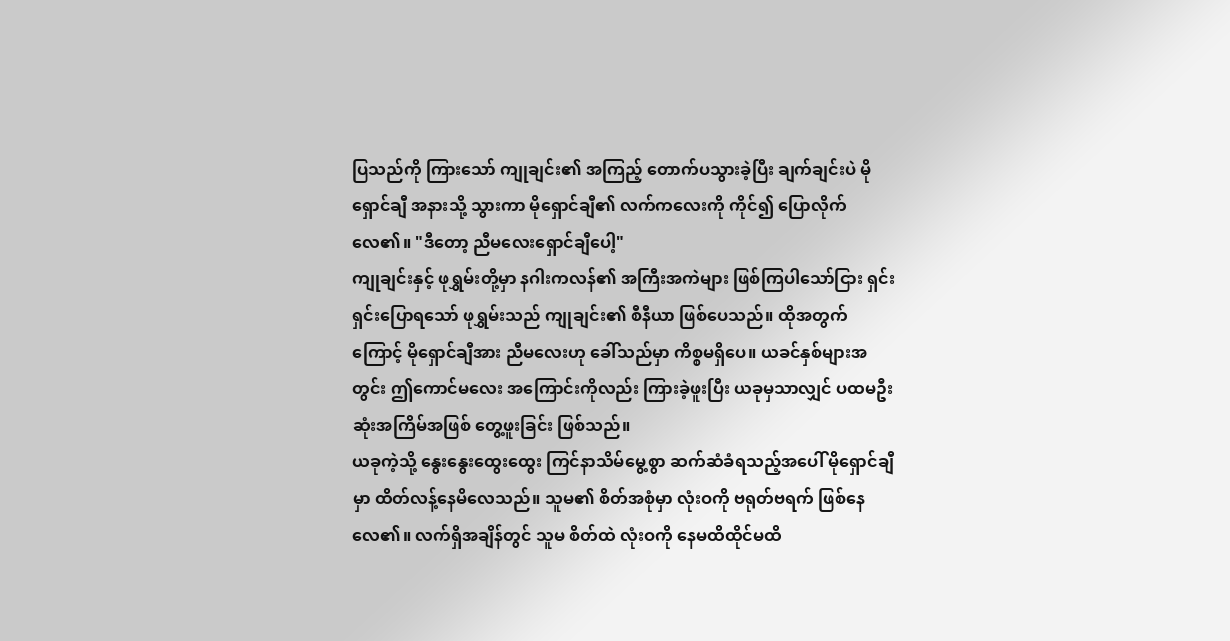ပြသည်ကို ကြားသော် ကျုချင်း၏ အကြည့် တောက်ပသွားခဲ့ပြီး ချက်ချင်းပဲ မိုရှောင်ချီ အနားသို့ သွားကာ မိုရှောင်ချီ၏ လက်ကလေးကို ကိုင်၍ ပြောလိုက်လေ၏။ "ဒီတော့ ညီမလေးရှောင်ချီပေါ့"
ကျုချင်းနှင့် ဖုရွှမ်းတို့မှာ နဂါးကလန်၏ အကြီးအကဲများ ဖြစ်ကြပါသော်ငြား ရှင်းရှင်းပြောရသော် ဖုရွှမ်းသည် ကျုချင်း၏ စီနီယာ ဖြစ်ပေသည်။ ထိုအတွက်ကြောင့် မိုရှောင်ချီအား ညီမလေးဟု ခေါ်သည်မှာ ကိစ္စမရှိပေ။ ယခင်နှစ်များအတွင်း ဤကောင်မလေး အကြောင်းကိုလည်း ကြားခဲ့ဖူးပြီး ယခုမှသာလျှင် ပထမဦးဆုံးအကြိမ်အဖြစ် တွေ့ဖူးခြင်း ဖြစ်သည်။
ယခုကဲ့သို့ နွေးနွေးထွေးထွေး ကြင်နာသိမ်မွေ့စွာ ဆက်ဆံခံရသည့်အပေါ် မိုရှောင်ချီမှာ ထိတ်လန့်နေမိလေသည်။ သူမ၏ စိတ်အစုံမှာ လုံးဝကို ဗရုတ်ဗရက် ဖြစ်နေလေ၏။ လက်ရှိအချိန်တွင် သူမ စိတ်ထဲ လုံးဝကို နေမထိထိုင်မထိ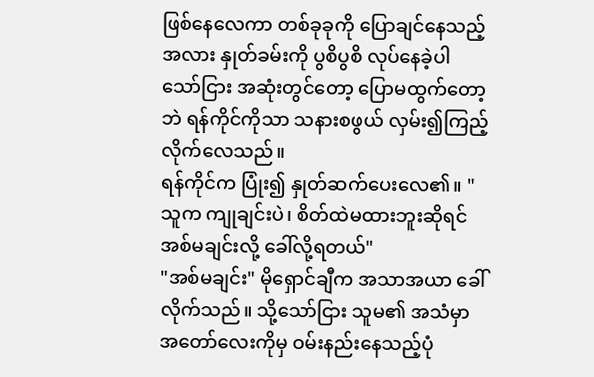ဖြစ်နေလေကာ တစ်ခုခုကို ပြောချင်နေသည့်အလား နှုတ်ခမ်းကို ပွစိပွစိ လုပ်နေခဲ့ပါသော်ငြား အဆုံးတွင်တော့ ပြောမထွက်တော့ဘဲ ရန်ကိုင်ကိုသာ သနားစဖွယ် လှမ်း၍ကြည့်လိုက်လေသည်။
ရန်ကိုင်က ပြုံး၍ နှုတ်ဆက်ပေးလေ၏။ "သူက ကျုချင်းပဲ၊ စိတ်ထဲမထားဘူးဆိုရင် အစ်မချင်းလို့ ခေါ်လို့ရတယ်"
"အစ်မချင်း" မိုရှောင်ချီက အသာအယာ ခေါ်လိုက်သည်။ သို့သော်ငြား သူမ၏ အသံမှာ အတော်လေးကိုမှ ဝမ်းနည်းနေသည့်ပုံ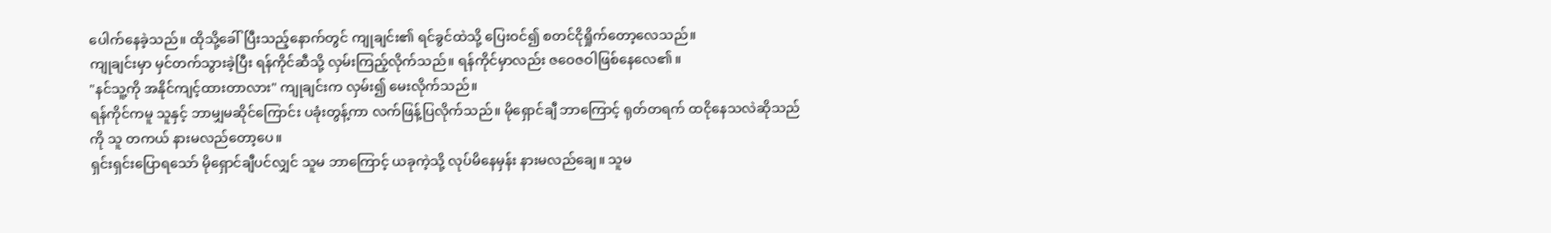ပေါက်နေခဲ့သည်။ ထိုသို့ခေါ်ပြီးသည့်နောက်တွင် ကျုချင်း၏ ရင်ခွင်ထဲသို့ ပြေးဝင်၍ စတင်ငိုရှိုက်တော့လေသည်။
ကျုချင်းမှာ မှင်တက်သွားခဲ့ပြီး ရန်ကိုင်ဆီသို့ လှမ်းကြည့်လိုက်သည်။ ရန်ကိုင်မှာလည်း ဇဝေဇဝါဖြစ်နေလေ၏။
"နင်သူ့ကို အနိုင်ကျင့်ထားတာလား" ကျုချင်းက လှမ်း၍ မေးလိုက်သည်။
ရန်ကိုင်ကမူ သူနှင့် ဘာမျှမဆိုင်ကြောင်း ပခုံးတွန့်ကာ လက်ဖြန့်ပြလိုက်သည်။ မိုရှောင်ချီ ဘာကြောင့် ရုတ်တရက် ထငိုနေသလဲဆိုသည်ကို သူ တကယ် နားမလည်တော့ပေ။
ရှင်းရှင်းပြောရသော် မိုရှောင်ချီပင်လျှင် သူမ ဘာကြောင့် ယခုကဲ့သို့ လုပ်မိနေမှန်း နားမလည်ချေ။ သူမ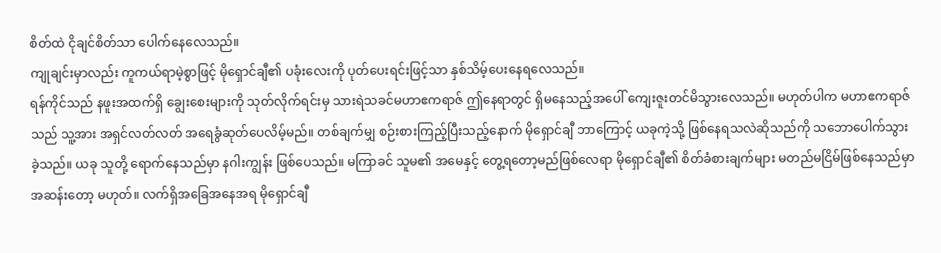စိတ်ထဲ ငိုချင်စိတ်သာ ပေါက်နေလေသည်။
ကျုချင်းမှာလည်း ကူကယ်ရာမဲ့စွာဖြင့် မိုရှောင်ချီ၏ ပခုံးလေးကို ပုတ်ပေးရင်းဖြင့်သာ နှစ်သိမ့်ပေးနေရလေသည်။
ရန်ကိုင်သည် နဖူးအထက်ရှိ ချွေးစေးများကို သုတ်လိုက်ရင်းမှ သားရဲသခင်မဟာဧကရာဇ် ဤနေရာတွင် ရှိမနေသည့်အပေါ် ကျေးဇူးတင်မိသွားလေသည်။ မဟုတ်ပါက မဟာဧကရာဇ်သည် သူ့အား အရှင်လတ်လတ် အရေခွံဆုတ်ပေလိမ့်မည်။ တစ်ချက်မျှ စဉ်းစားကြည့်ပြီးသည့်နောက် မိုရှောင်ချီ ဘာကြောင့် ယခုကဲ့သို့ ဖြစ်နေရသလဲဆိုသည်ကို သဘောပေါက်သွားခဲ့သည်။ ယခု သူတို့ ရောက်နေသည်မှာ နဂါးကျွန်း ဖြစ်ပေသည်။ မကြာခင် သူမ၏ အမေနှင့် တွေ့ရတော့မည်ဖြစ်လေရာ မိုရှောင်ချီ၏ စိတ်ခံစားချက်များ မတည်မငြိမ်ဖြစ်နေသည်မှာ အဆန်းတော့ မဟုတ်။ လက်ရှိအခြေအနေအရ မိုရှောင်ချီ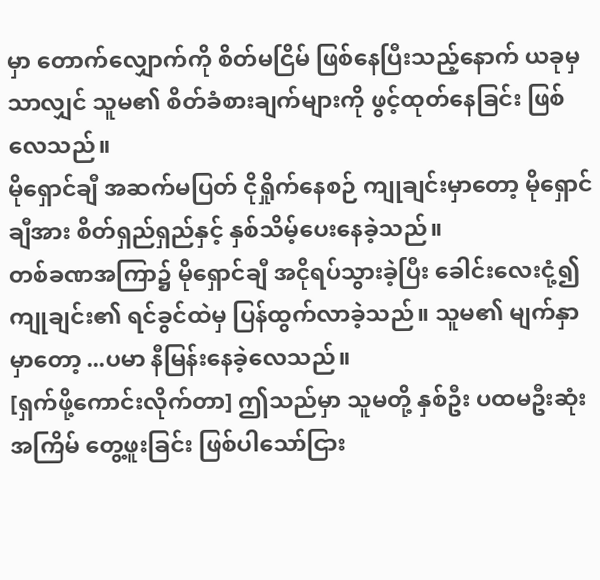မှာ တောက်လျှောက်ကို စိတ်မငြိမ် ဖြစ်နေပြီးသည့်နောက် ယခုမှသာလျှင် သူမ၏ စိတ်ခံစားချက်များကို ဖွင့်ထုတ်နေခြင်း ဖြစ်လေသည်။
မိုရှောင်ချီ အဆက်မပြတ် ငိုရှိုက်နေစဉ် ကျုချင်းမှာတော့ မိုရှောင်ချီအား စိတ်ရှည်ရှည်နှင့် နှစ်သိမ့်ပေးနေခဲ့သည်။
တစ်ခဏအကြာ၌ မိုရှောင်ချီ အငိုရပ်သွားခဲ့ပြီး ခေါင်းလေးငုံ့၍ ကျုချင်း၏ ရင်ခွင်ထဲမှ ပြန်ထွက်လာခဲ့သည်။ သူမ၏ မျက်နှာမှာတော့ ...ပမာ နီမြန်းနေခဲ့လေသည်။
[ရှက်ဖို့ကောင်းလိုက်တာ] ဤသည်မှာ သူမတို့ နှစ်ဦး ပထမဦးဆုံးအကြိမ် တွေ့ဖူးခြင်း ဖြစ်ပါသော်ငြား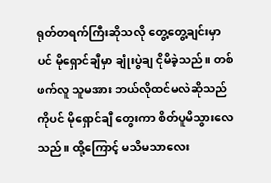ရုတ်တရက်ကြီးဆိုသလို တွေ့တွေ့ချင်းမှာပင် မိုရှောင်ချီမှာ ချုံးပွဲချ ငိုမိခဲ့သည်။ တစ်ဖက်လူ သူမအား ဘယ်လိုထင်မလဲဆိုသည်ကိုပင် မိုရှောင်ချီ တွေးကာ စိတ်ပူမိသွားလေသည်။ ထို့ကြောင့် မသိမသာလေး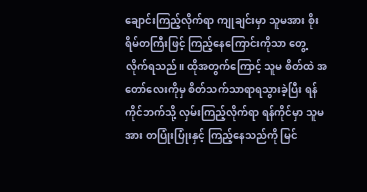ချောင်းကြည့်လိုက်ရာ ကျုချင်းမှာ သူမအား စိုးရိမ်တကြီးဖြင့် ကြည့်နေကြောင်းကိုသာ တွေ့လိုက်ရသည်။ ထိုအတွက်ကြောင့် သူမ စိတ်ထဲ အတော်လေးကိုမှ စိတ်သက်သာရာရသွားခဲ့ပြီး ရန်ကိုင်ဘက်သို့ လှမ်းကြည့်လိုက်ရာ ရန်ကိုင်မှာ သူမအား တပြုံးပြုံးနှင့် ကြည့်နေသည်ကို မြင်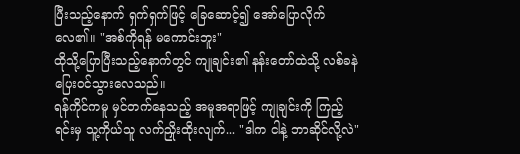ပြီးသည့်နောက် ရှက်ရှက်ဖြင့် ခြေဆောင့်၍ အော်ပြောလိုက်လေ၏။ "အစ်ကိုရန် မကောင်းဘူး"
ထိုသို့ပြောပြီးသည့်နောက်တွင် ကျုချင်း၏ နန်းတော်ထဲသို့ လစ်ခနဲ ပြေးဝင်သွားလေသည်။
ရန်ကိုင်ကမူ မှင်တက်နေသည့် အမူအရာဖြင့် ကျုချင်းကို ကြည့်ရင်းမှ သူ့ကိုယ်သူ လက်ညှိုးထိုးလျက်... "ဒါက ငါနဲ့ ဘာဆိုင်လို့လဲ"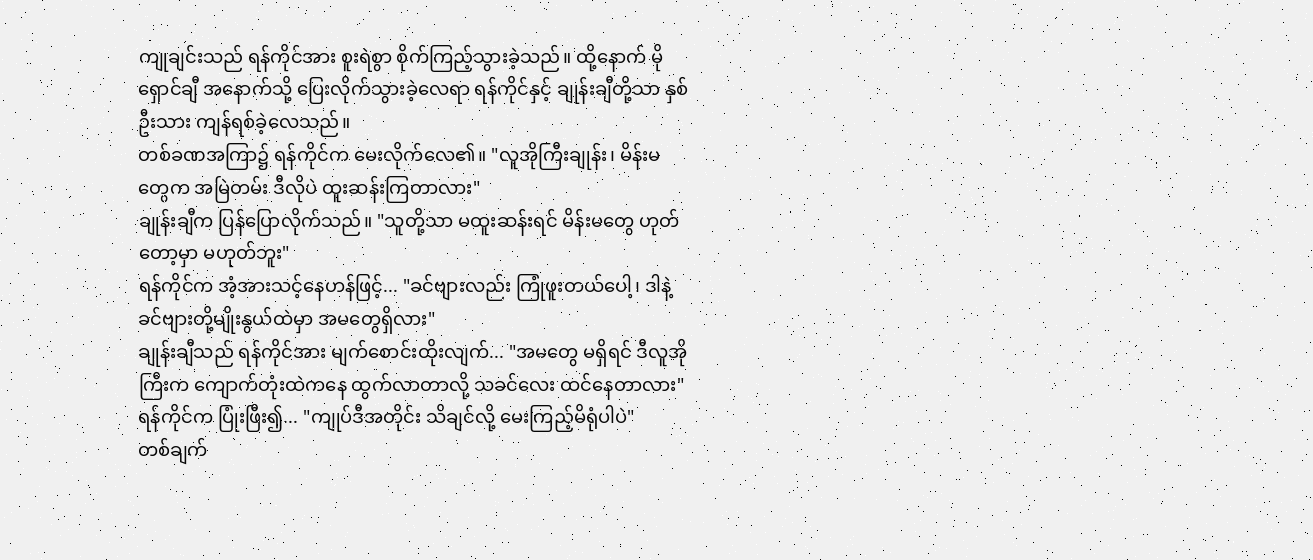ကျုချင်းသည် ရန်ကိုင်အား စူးရဲစွာ စိုက်ကြည့်သွားခဲ့သည်။ ထို့နောက် မိုရှောင်ချီ အနောက်သို့ ပြေးလိုက်သွားခဲ့လေရာ ရန်ကိုင်နှင့် ချုန်းချီတို့သာ နှစ်ဦးသား ကျန်ရစ်ခဲ့လေသည်။
တစ်ခဏအကြာ၌ ရန်ကိုင်က မေးလိုက်လေ၏။ "လူအိုကြီးချုန်း၊ မိန်းမတွေက အမြဲတမ်း ဒီလိုပဲ ထူးဆန်းကြတာလား"
ချုန်းချီက ပြန်ပြောလိုက်သည်။ "သူတို့သာ မထူးဆန်းရင် မိန်းမတွေ ဟုတ်တော့မှာ မဟုတ်ဘူး"
ရန်ကိုင်က အံ့အားသင့်နေဟန်ဖြင့်... "ခင်ဗျားလည်း ကြုံဖူးတယ်ပေါ့၊ ဒါနဲ့ ခင်ဗျားတို့မျိုးနွယ်ထဲမှာ အမတွေရှိလား"
ချုန်းချီသည် ရန်ကိုင်အား မျက်စောင်းထိုးလျက်... "အမတွေ မရှိရင် ဒီလူအိုကြီးက ကျောက်တုံးထဲကနေ ထွက်လာတာလို့ သခင်လေး ထင်နေတာလား"
ရန်ကိုင်က ပြုံးဖြီး၍... "ကျုပ်ဒီအတိုင်း သိချင်လို့ မေးကြည့်မိရုံပါပဲ"
တစ်ချက်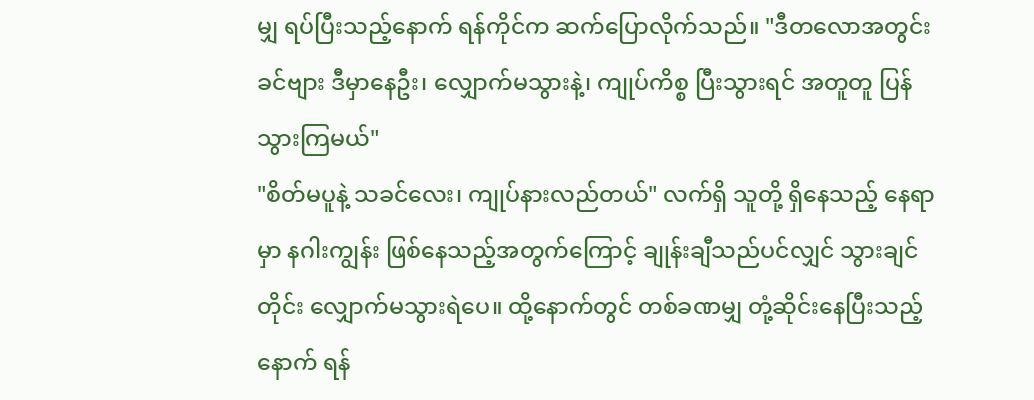မျှ ရပ်ပြီးသည့်နောက် ရန်ကိုင်က ဆက်ပြောလိုက်သည်။ "ဒီတလောအတွင်း ခင်ဗျား ဒီမှာနေဦး၊ လျှောက်မသွားနဲ့၊ ကျုပ်ကိစ္စ ပြီးသွားရင် အတူတူ ပြန်သွားကြမယ်"
"စိတ်မပူနဲ့ သခင်လေး၊ ကျုပ်နားလည်တယ်" လက်ရှိ သူတို့ ရှိနေသည့် နေရာမှာ နဂါးကျွန်း ဖြစ်နေသည့်အတွက်ကြောင့် ချုန်းချီသည်ပင်လျှင် သွားချင်တိုင်း လျှောက်မသွားရဲပေ။ ထို့နောက်တွင် တစ်ခဏမျှ တုံ့ဆိုင်းနေပြီးသည့်နောက် ရန်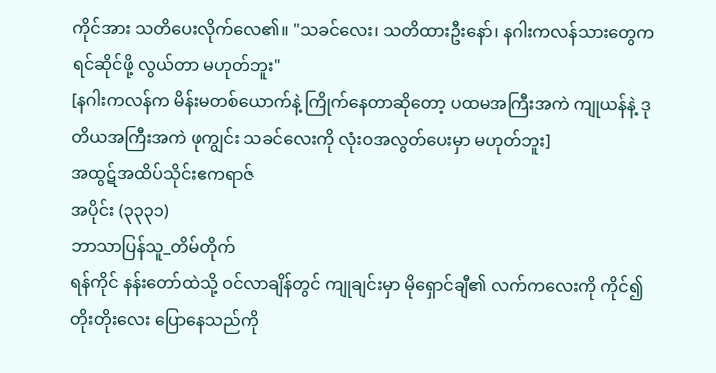ကိုင်အား သတိပေးလိုက်လေ၏။ "သခင်လေး၊ သတိထားဦးနော်၊ နဂါးကလန်သားတွေက ရင်ဆိုင်ဖို့ လွယ်တာ မဟုတ်ဘူး"
[နဂါးကလန်က မိန်းမတစ်ယောက်နဲ့ ကြိုက်နေတာဆိုတော့ ပထမအကြီးအကဲ ကျုယန်နဲ့ ဒုတိယအကြီးအကဲ ဖုကျွင်း သခင်လေးကို လုံးဝအလွတ်ပေးမှာ မဟုတ်ဘူး]
အထွဋ်အထိပ်သိုင်းဧကရာဇ်
အပိုင်း (၃၃၃၁)
ဘာသာပြန်သူ_တိမ်တိုက်
ရန်ကိုင် နန်းတော်ထဲသို့ ဝင်လာချိန်တွင် ကျုချင်းမှာ မိုရှောင်ချီ၏ လက်ကလေးကို ကိုင်၍ တိုးတိုးလေး ပြောနေသည်ကို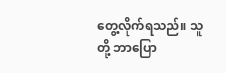တွေ့လိုက်ရသည်။ သူတို့ ဘာပြော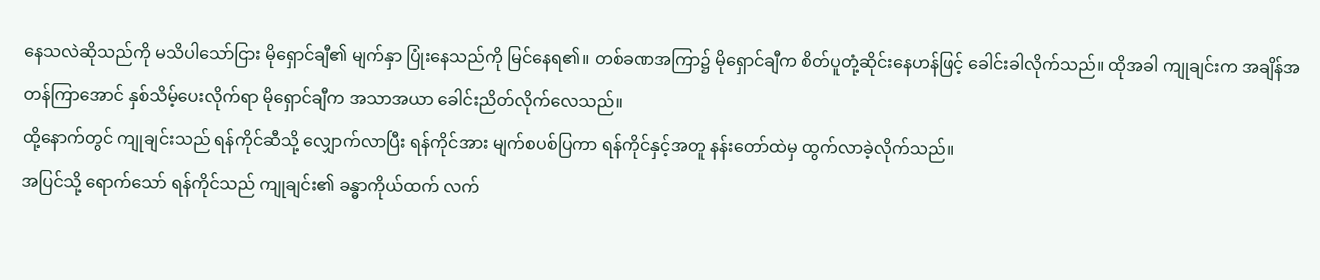နေသလဲဆိုသည်ကို မသိပါသော်ငြား မိုရှောင်ချီ၏ မျက်နှာ ပြုံးနေသည်ကို မြင်နေရ၏။ တစ်ခဏအကြာ၌ မိုရှောင်ချီက စိတ်ပူတုံ့ဆိုင်းနေဟန်ဖြင့် ခေါင်းခါလိုက်သည်။ ထိုအခါ ကျုချင်းက အချိန်အတန်ကြာအောင် နှစ်သိမ့်ပေးလိုက်ရာ မိုရှောင်ချီက အသာအယာ ခေါင်းညိတ်လိုက်လေသည်။
ထို့နောက်တွင် ကျုချင်းသည် ရန်ကိုင်ဆီသို့ လျှောက်လာပြီး ရန်ကိုင်အား မျက်စပစ်ပြကာ ရန်ကိုင်နှင့်အတူ နန်းတော်ထဲမှ ထွက်လာခဲ့လိုက်သည်။
အပြင်သို့ ရောက်သော် ရန်ကိုင်သည် ကျုချင်း၏ ခန္ဓာကိုယ်ထက် လက်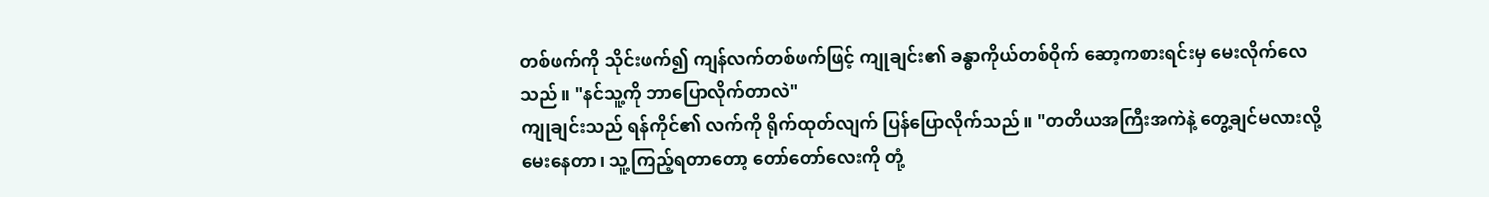တစ်ဖက်ကို သိုင်းဖက်၍ ကျန်လက်တစ်ဖက်ဖြင့် ကျုချင်း၏ ခန္ဓာကိုယ်တစ်ဝိုက် ဆော့ကစားရင်းမှ မေးလိုက်လေသည်။ "နင်သူ့ကို ဘာပြောလိုက်တာလဲ"
ကျုချင်းသည် ရန်ကိုင်၏ လက်ကို ရိုက်ထုတ်လျက် ပြန်ပြောလိုက်သည်။ "တတိယအကြီးအကဲနဲ့ တွေ့ချင်မလားလို့ မေးနေတာ၊ သူ့ကြည့်ရတာတော့ တော်တော်လေးကို တုံ့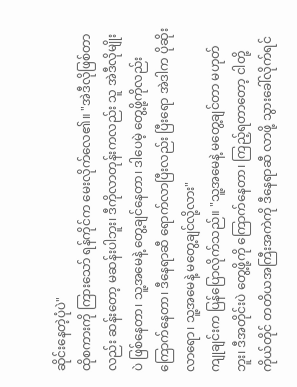ဆိုင်းနေတဲ့ပုံပဲ"
ထိုစကားကို ကြားသော် ရန်ကိုင်က မေးလိုက်လေ၏။ "အဲဒီလိုဖြစ်တာလည်း ဆန်းတော့ မဆန်းပါဘူး၊ ဒီကိုလာတုန်းကလည်း သူ အဲဒီလိုမျိုးပဲ ဖြစ်နေတာ၊ သူ့အမေနဲ့ တွေ့ချင်နေတာ၊ ဒါပေမဲ့ တွေ့ဖို့ကိုလည်း ကြောက်နေတာ၊ ဒီနေရာဆီ ရောက်လာပြီးလည်း ပြီးရော အဲဒါက ပိုဆိုးလာရော၊ သူ့အမေနဲ့ မတွေ့ချင်လို့လား"
ကျုချင်းက ပြန်ပြောလိုက်သည်။ "သူ့အမေနဲ့ မတွေ့ချင်တာ မဟုတ်ဘူး၊ ဒီအတိုင်းပဲ တွေ့ဖို့ကို ကြောက်နေတာ၊ ကြည့်ရတာတော့ ငါတို့ကိုယ်တိုင် တတိယအကြီးအကဲကို ဒီနေရာဆီ လာဖို့ သွားခေါ်လိုက်ရင်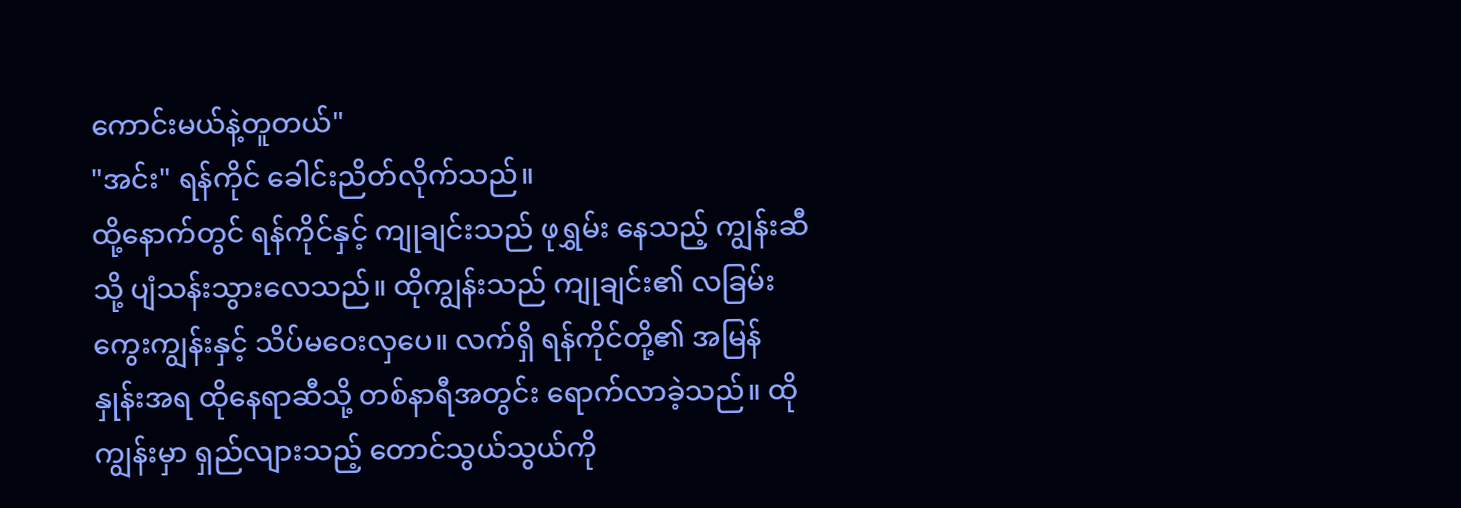ကောင်းမယ်နဲ့တူတယ်"
"အင်း" ရန်ကိုင် ခေါင်းညိတ်လိုက်သည်။
ထို့နောက်တွင် ရန်ကိုင်နှင့် ကျုချင်းသည် ဖုရွှမ်း နေသည့် ကျွန်းဆီသို့ ပျံသန်းသွားလေသည်။ ထိုကျွန်းသည် ကျုချင်း၏ လခြမ်းကွေးကျွန်းနှင့် သိပ်မဝေးလှပေ။ လက်ရှိ ရန်ကိုင်တို့၏ အမြန်နှုန်းအရ ထိုနေရာဆီသို့ တစ်နာရီအတွင်း ရောက်လာခဲ့သည်။ ထိုကျွန်းမှာ ရှည်လျားသည့် တောင်သွယ်သွယ်ကို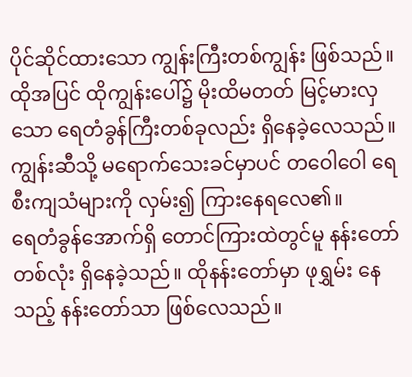ပိုင်ဆိုင်ထားသော ကျွန်းကြီးတစ်ကျွန်း ဖြစ်သည်။ ထိုအပြင် ထိုကျွန်းပေါ်၌ မိုးထိမတတ် မြင့်မားလှသော ရေတံခွန်ကြီးတစ်ခုလည်း ရှိနေခဲ့လေသည်။ ကျွန်းဆီသို့ မရောက်သေးခင်မှာပင် တဝေါဝေါ ရေစီးကျသံများကို လှမ်း၍ ကြားနေရလေ၏။
ရေတံခွန်အောက်ရှိ တောင်ကြားထဲတွင်မူ နန်းတော်တစ်လုံး ရှိနေခဲ့သည်။ ထိုနန်းတော်မှာ ဖုရွှမ်း နေသည့် နန်းတော်သာ ဖြစ်လေသည်။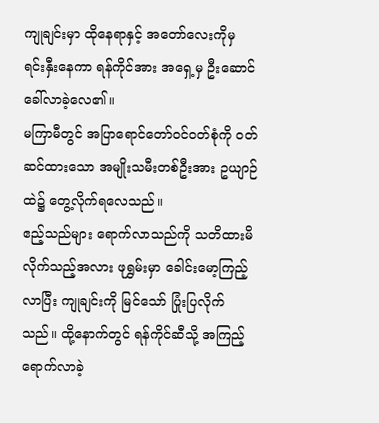ကျုချင်းမှာ ထိုနေရာနှင့် အတော်လေးကိုမှ ရင်းနှီးနေကာ ရန်ကိုင်အား အရှေ့မှ ဦးဆောင်ခေါ်လာခဲ့လေ၏။
မကြာမီတွင် အပြာရောင်တော်ဝင်ဝတ်စုံကို ဝတ်ဆင်ထားသော အမျိုးသမီးတစ်ဦးအား ဥယျာဉ်ထဲ၌ တွေ့လိုက်ရလေသည်။
ဧည့်သည်များ ရောက်လာသည်ကို သတိထားမိလိုက်သည့်အလား ဖုရွှမ်းမှာ ခေါင်းမော့ကြည့်လာပြီး ကျုချင်းကို မြင်သော် ပြုံးပြလိုက်သည်။ ထို့နောက်တွင် ရန်ကိုင်ဆီသို့ အကြည့်ရောက်လာခဲ့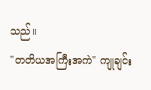သည်။
"တတိယအကြီးအကဲ" ကျုချင်း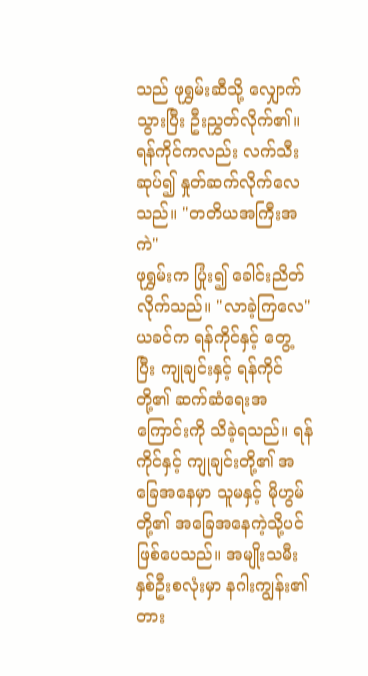သည် ဖုရွှမ်းဆီသို့ လျှောက်သွားပြီး ဦးညွှတ်လိုက်၏။
ရန်ကိုင်ကလည်း လက်သီးဆုပ်၍ နှုတ်ဆက်လိုက်လေသည်။ "တတိယအကြီးအကဲ"
ဖုရွှမ်းက ပြုံး၍ ခေါင်းညိတ်လိုက်သည်။ "လာခဲ့ကြလေ"
ယခင်က ရန်ကိုင်နှင့် တွေ့ပြီး ကျုချင်းနှင့် ရန်ကိုင်တို့၏ ဆက်ဆံရေးအကြောင်းကို သိခဲ့ရသည်။ ရန်ကိုင်နှင့် ကျုချင်းတို့၏ အခြေအနေမှာ သူမနှင့် မိုဟွမ်တို့၏ အခြေအနေကဲ့သို့ပင် ဖြစ်ပေသည်။ အမျိုးသမီးနှစ်ဦးစလုံးမှာ နဂါးကျွန်း၏ တား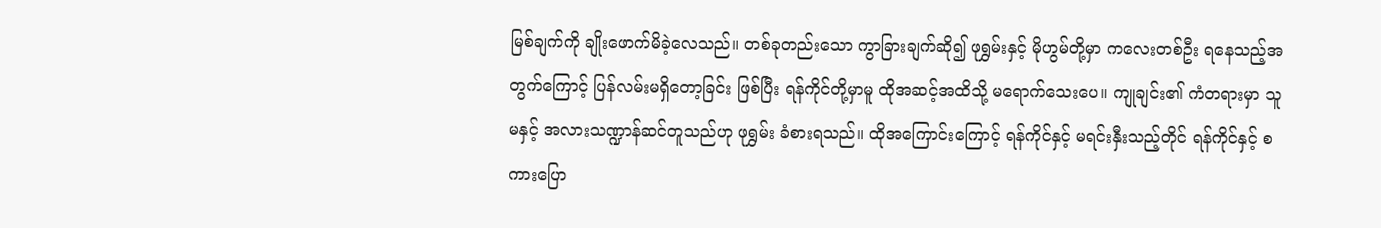မြစ်ချက်ကို ချိုးဖောက်မိခဲ့လေသည်။ တစ်ခုတည်းသော ကွာခြားချက်ဆို၍ ဖုရွှမ်းနှင့် မိုဟွမ်တို့မှာ ကလေးတစ်ဦး ရနေသည့်အတွက်ကြောင့် ပြန်လမ်းမရှိတော့ခြင်း ဖြစ်ပြီး ရန်ကိုင်တို့မှာမူ ထိုအဆင့်အထိသို့ မရောက်သေးပေ။ ကျုချင်း၏ ကံတရားမှာ သူမနှင့် အလားသဏ္ဍာန်ဆင်တူသည်ဟု ဖုရွှမ်း ခံစားရသည်။ ထိုအကြောင်းကြောင့် ရန်ကိုင်နှင့် မရင်းနှီးသည့်တိုင် ရန်ကိုင်နှင့် စကားပြော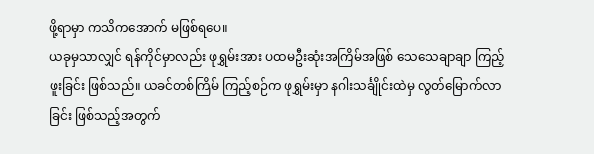ဖို့ရာမှာ ကသိကအောက် မဖြစ်ရပေ။
ယခုမှသာလျှင် ရန်ကိုင်မှာလည်း ဖုရွှမ်းအား ပထမဦးဆုံးအကြိမ်အဖြစ် သေသေချာချာ ကြည့်ဖူးခြင်း ဖြစ်သည်။ ယခင်တစ်ကြိမ် ကြည့်စဉ်က ဖုရွှမ်းမှာ နဂါးသင်္ချိုင်းထဲမှ လွတ်မြောက်လာခြင်း ဖြစ်သည့်အတွက်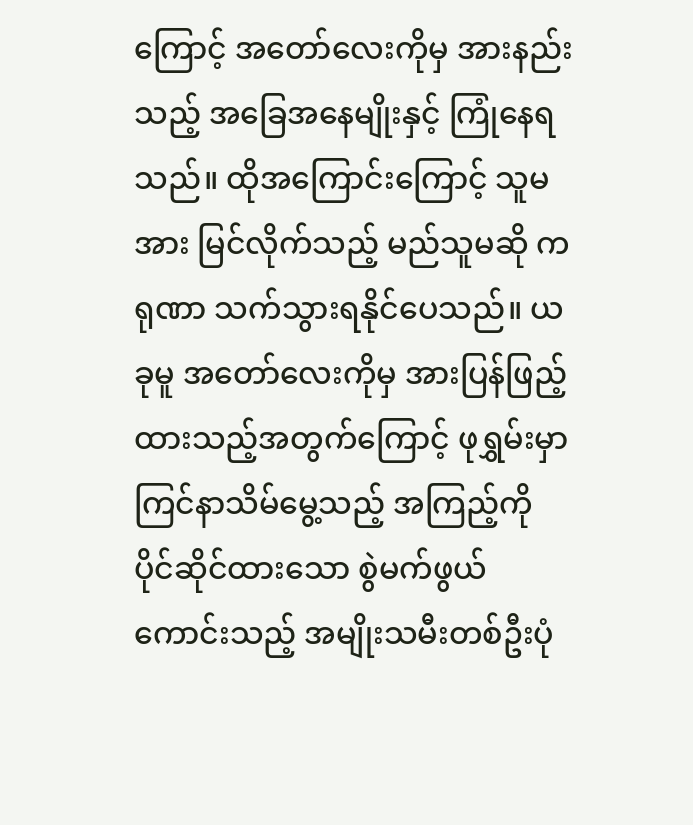ကြောင့် အတော်လေးကိုမှ အားနည်းသည့် အခြေအနေမျိုးနှင့် ကြုံနေရသည်။ ထိုအကြောင်းကြောင့် သူမအား မြင်လိုက်သည့် မည်သူမဆို ကရုဏာ သက်သွားရနိုင်ပေသည်။ ယခုမူ အတော်လေးကိုမှ အားပြန်ဖြည့်ထားသည့်အတွက်ကြောင့် ဖုရွှမ်းမှာ ကြင်နာသိမ်မွေ့သည့် အကြည့်ကို ပိုင်ဆိုင်ထားသော စွဲမက်ဖွယ်ကောင်းသည့် အမျိုးသမီးတစ်ဦးပုံ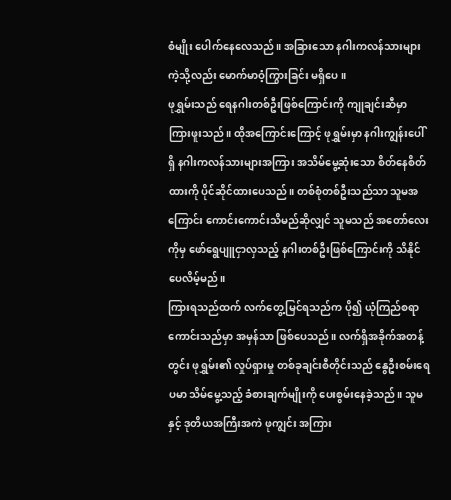စံမျိုး ပေါက်နေလေသည်။ အခြားသော နဂါးကလန်သားများကဲ့သို့လည်း မောက်မာဝံ့ကြွားခြင်း မရှိပေ။
ဖုရွှမ်းသည် ရေနဂါးတစ်ဦးဖြစ်ကြောင်းကို ကျုချင်းဆီမှာ ကြားဖူးသည်။ ထိုအကြောင်းကြောင့် ဖုရွှမ်းမှာ နဂါးကျွန်းပေါ်ရှိ နဂါးကလန်သားများအကြား အသိမ်မွေ့ဆုံးသော စိတ်နေစိတ်ထားကို ပိုင်ဆိုင်ထားပေသည်။ တစ်စုံတစ်ဦးသည်သာ သူမအကြောင်း ကောင်းကောင်းသိမည်ဆိုလျှင် သူမသည် အတော်လေးကိုမှ ဖော်ရွေပျူငှာလှသည့် နဂါးတစ်ဦးဖြစ်ကြောင်းကို သိနိုင်ပေလိမ့်မည်။
ကြားရသည်ထက် လက်တွေ့မြင်ရသည်က ပို၍ ယုံကြည်စရာကောင်းသည်မှာ အမှန်သာ ဖြစ်ပေသည်။ လက်ရှိအခိုက်အတန့်တွင်း ဖုရွှမ်း၏ လှုပ်ရှားမှု တစ်ခုချင်းစီတိုင်းသည် နွေဦးစမ်းရေပမာ သိမ်မွေ့သည့် ခံစားချက်မျိုးကို ပေးစွမ်းနေခဲ့သည်။ သူမနှင့် ဒုတိယအကြီးအကဲ ဖုကျွင်း အကြား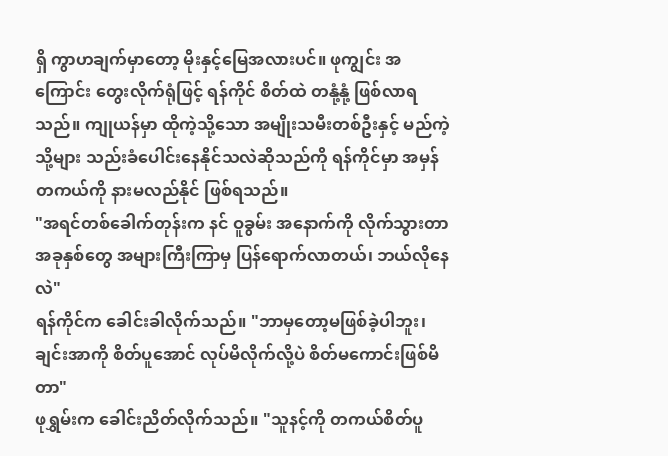ရှိ ကွာဟချက်မှာတော့ မိုးနှင့်မြေအလားပင်။ ဖုကျွင်း အကြောင်း တွေးလိုက်ရုံဖြင့် ရန်ကိုင် စိတ်ထဲ တနုံ့နုံ့ ဖြစ်လာရသည်။ ကျုယန်မှာ ထိုကဲ့သို့သော အမျိုးသမီးတစ်ဦးနှင့် မည်ကဲ့သို့များ သည်းခံပေါင်းနေနိုင်သလဲဆိုသည်ကို ရန်ကိုင်မှာ အမှန်တကယ်ကို နားမလည်နိုင် ဖြစ်ရသည်။
"အရင်တစ်ခေါက်တုန်းက နင် ဝူခွမ်း အနောက်ကို လိုက်သွားတာ အခုနှစ်တွေ အများကြီးကြာမှ ပြန်ရောက်လာတယ်၊ ဘယ်လိုနေလဲ"
ရန်ကိုင်က ခေါင်းခါလိုက်သည်။ "ဘာမှတော့မဖြစ်ခဲ့ပါဘူး၊ ချင်းအာကို စိတ်ပူအောင် လုပ်မိလိုက်လို့ပဲ စိတ်မကောင်းဖြစ်မိတာ"
ဖုရွှမ်းက ခေါင်းညိတ်လိုက်သည်။ "သူနင့်ကို တကယ်စိတ်ပူ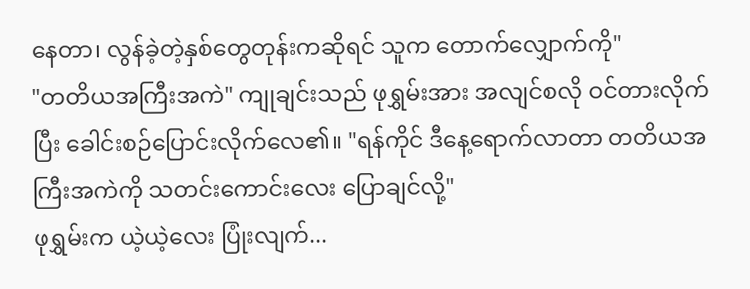နေတာ၊ လွန်ခဲ့တဲ့နှစ်တွေတုန်းကဆိုရင် သူက တောက်လျှောက်ကို"
"တတိယအကြီးအကဲ" ကျုချင်းသည် ဖုရွှမ်းအား အလျင်စလို ဝင်တားလိုက်ပြီး ခေါင်းစဉ်ပြောင်းလိုက်လေ၏။ "ရန်ကိုင် ဒီနေ့ရောက်လာတာ တတိယအကြီးအကဲကို သတင်းကောင်းလေး ပြောချင်လို့"
ဖုရွှမ်းက ယဲ့ယဲ့လေး ပြုံးလျက်...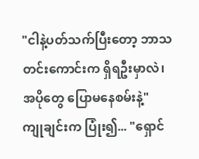"ငါနဲ့ပတ်သက်ပြီးတော့ ဘာသတင်းကောင်းက ရှိရဦးမှာလဲ၊ အပိုတွေ ပြောမနေစမ်းနဲ့"
ကျုချင်းက ပြုံး၍... "ရှောင်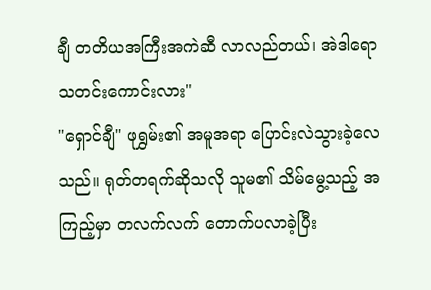ချီ တတိယအကြီးအကဲဆီ လာလည်တယ်၊ အဲဒါရော သတင်းကောင်းလား"
"ရှောင်ချီ" ဖုရွှမ်း၏ အမူအရာ ပြောင်းလဲသွားခဲ့လေသည်။ ရုတ်တရက်ဆိုသလို သူမ၏ သိမ်မွေ့သည့် အကြည့်မှာ တလက်လက် တောက်ပလာခဲ့ပြီး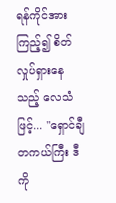ရန်ကိုင်အား ကြည့်၍ စိတ်လှုပ်ရှားနေသည့် လေသံဖြင့်... "ရှောင်ချီ တကယ်ကြီး ဒီကို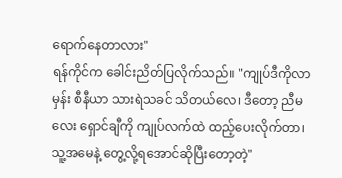ရောက်နေတာလား"
ရန်ကိုင်က ခေါင်းညိတ်ပြလိုက်သည်။ "ကျုပ်ဒီကိုလာမှန်း စီနီယာ သားရဲသခင် သိတယ်လေ၊ ဒီတော့ ညီမလေး ရှောင်ချီကို ကျုပ်လက်ထဲ ထည့်ပေးလိုက်တာ၊ သူ့အမေနဲ့ တွေ့လို့ရအောင်ဆိုပြီးတော့တဲ့"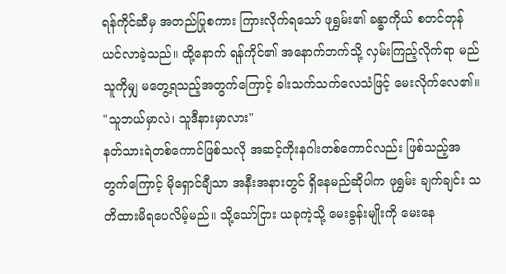ရန်ကိုင်ဆီမှ အတည်ပြုစကား ကြားလိုက်ရသော် ဖုရွှမ်း၏ ခန္ဓာကိုယ် စတင်တုန်ယင်လာခဲ့သည်။ ထို့နောက် ရန်ကိုင်၏ အနောက်ဘက်သို့ လှမ်းကြည့်လိုက်ရာ မည်သူကိုမျှ မတွေ့ရသည့်အတွက်ကြောင့် ခါးသက်သက်လေသံဖြင့် မေးလိုက်လေ၏။ "သူဘယ်မှာလဲ၊ သူဒီနားမှာလား"
နတ်သားရဲတစ်ကောင်ဖြစ်သလို အဆင့်ကိုးနဂါးတစ်ကောင်လည်း ဖြစ်သည့်အတွက်ကြောင့် မိုရှောင်ချီသာ အနီးအနားတွင် ရှိနေမည်ဆိုပါက ဖုရွှမ်း ချက်ချင်း သတိထားမိရပေလိမ့်မည်။ သို့သော်ငြား ယခုကဲ့သို့ မေးခွန်းမျိုးကို မေးနေ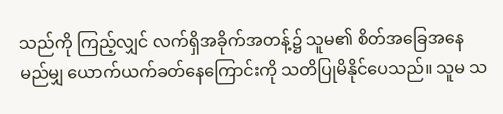သည်ကို ကြည့်လျှင် လက်ရှိအခိုက်အတန့်၌ သူမ၏ စိတ်အခြေအနေ မည်မျှ ယောက်ယက်ခတ်နေကြောင်းကို သတိပြုမိနိုင်ပေသည်။ သူမ သ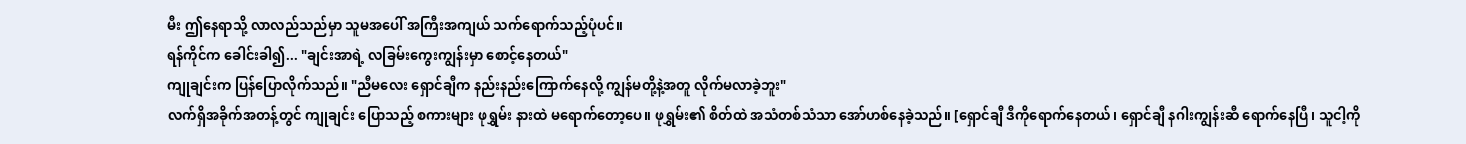မီး ဤနေရာသို့ လာလည်သည်မှာ သူမအပေါ် အကြီးအကျယ် သက်ရောက်သည့်ပုံပင်။
ရန်ကိုင်က ခေါင်းခါ၍... "ချင်းအာရဲ့ လခြမ်းကွေးကျွန်းမှာ စောင့်နေတယ်"
ကျုချင်းက ပြန်ပြောလိုက်သည်။ "ညီမလေး ရှောင်ချီက နည်းနည်းကြောက်နေလို့ ကျွန်မတို့နဲ့အတူ လိုက်မလာခဲ့ဘူး"
လက်ရှိအခိုက်အတန့်တွင် ကျုချင်း ပြောသည့် စကားများ ဖုရွှမ်း နားထဲ မရောက်တော့ပေ။ ဖုရွှမ်း၏ စိတ်ထဲ အသံတစ်သံသာ အော်ဟစ်နေခဲ့သည်။ [ရှောင်ချီ ဒီကိုရောက်နေတယ်၊ ရှောင်ချီ နဂါးကျွန်းဆီ ရောက်နေပြီ၊ သူငါ့ကို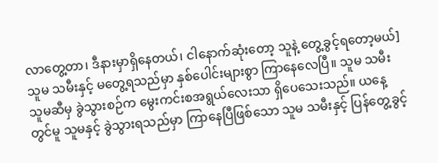လာတွေ့တာ၊ ဒီနားမှာရှိနေတယ်၊ ငါနောက်ဆုံးတော့ သူနဲ့ တွေ့ခွင့်ရတော့မယ်]
သူမ သမီးနှင့် မတွေ့ရသည်မှာ နှစ်ပေါင်းများစွာ ကြာနေလေပြီ။ သူမ သမီး သူမဆီမှ ခွဲသွားစဉ်က မွေးကင်းစအရွယ်လေးသာ ရှိပေသေးသည်။ ယနေ့တွင်မူ သူမနှင့် ခွဲသွားရသည်မှာ ကြာနေပြီဖြစ်သော သူမ သမီးနှင့် ပြန်တွေ့ခွင့်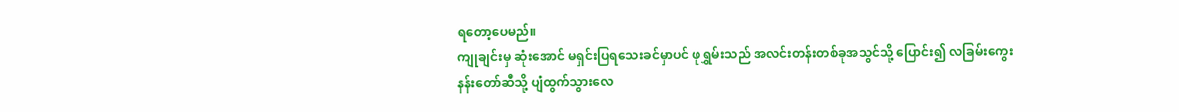ရတော့ပေမည်။
ကျုချင်းမှ ဆုံးအောင် မရှင်းပြရသေးခင်မှာပင် ဖုရွှမ်းသည် အလင်းတန်းတစ်ခုအသွင်သို့ ပြောင်း၍ လခြမ်းကွေးနန်းတော်ဆီသို့ ပျံထွက်သွားလေ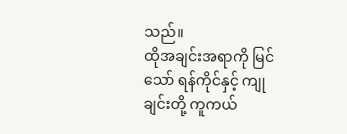သည်။
ထိုအချင်းအရာကို မြင်သော် ရန်ကိုင်နှင့် ကျုချင်းတို့ ကူကယ်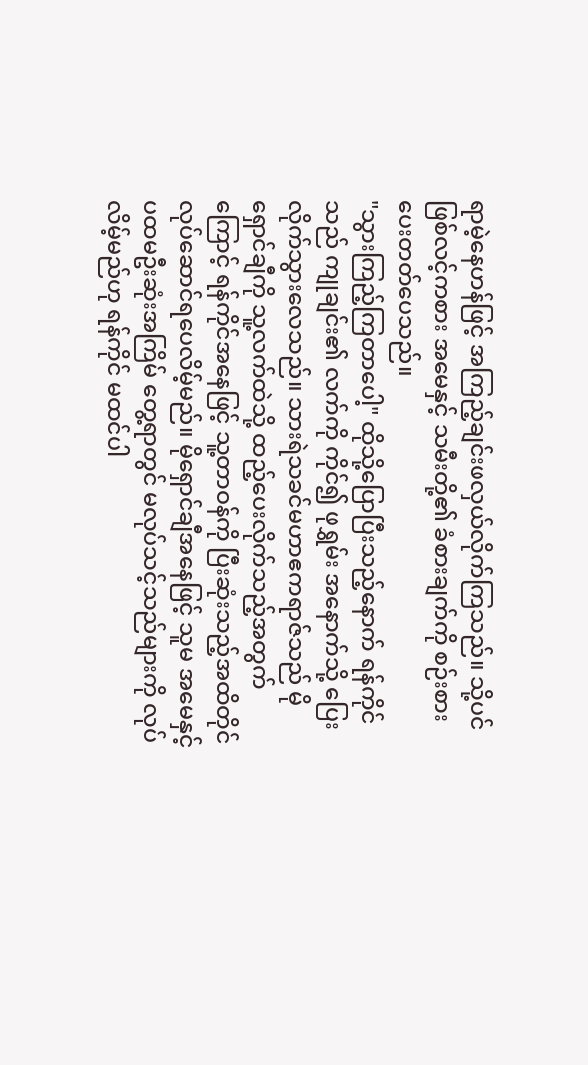ရာမဲ့နေဟန်ဖြင့် အကြည့်ချင်းဖလှယ်လိုက်ကြသည်။ သို့ပင်ဖြစ်လင့်ကစား အမေနှင့် သမီးတို့၏ ခံစားချက်ကို စဉ်းစားပေးတတ်ပေသည်။
"သွားကြည့်ကြတာပေါ့" ထိုသို့ပြောပြီးသည့်နောက် ရန်ကိုင်သည် ကျုချင်း၏ လက်ကို ကိုင်၍ ဖုရွှမ်း အနောက်သို့ ပြေးလိုက်သွားလေသည်။ သားရဲသခင်မဟာဧကရာဇ်သည် မိုရှောင်ချီကို သူ့လက်ထဲသို့ ထည့်ပေးလိုက်သည့်အတွက်ကြောင့် ရန်ကိုင်အနေဖြင့် သူ့တာဝန်ကို ပြီးဆုံးသည့်အထိတိုင် လုပ်ဆောင်ရပေလိမ့်မည်။ မိုရှောင်ချီအနေဖြင့် သူမ အမေနှင့် ပထမဦးဆုံးအကြိမ် တွေ့ရာတွင် မလုပ်သင့်သည်များကို လုပ်လိမ့်မည်ဟု ရန်ကိုင် မထင်ပါ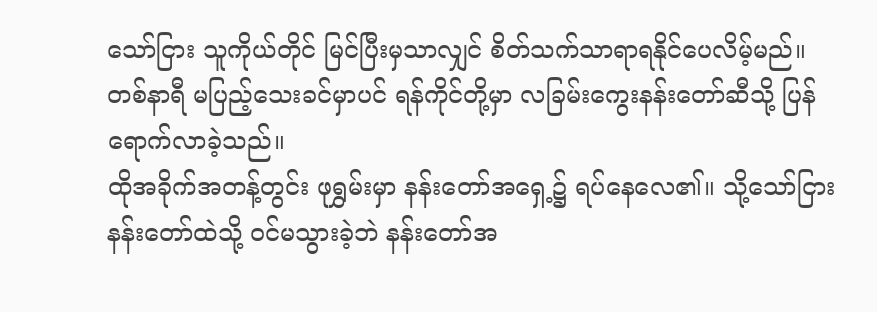သော်ငြား သူကိုယ်တိုင် မြင်ပြီးမှသာလျှင် စိတ်သက်သာရာရနိုင်ပေလိမ့်မည်။
တစ်နာရီ မပြည့်သေးခင်မှာပင် ရန်ကိုင်တို့မှာ လခြမ်းကွေးနန်းတော်ဆီသို့ ပြန်ရောက်လာခဲ့သည်။
ထိုအခိုက်အတန့်တွင်း ဖုရွှမ်းမှာ နန်းတော်အရှေ့၌ ရပ်နေလေ၏။ သို့သော်ငြား နန်းတော်ထဲသို့ ဝင်မသွားခဲ့ဘဲ နန်းတော်အ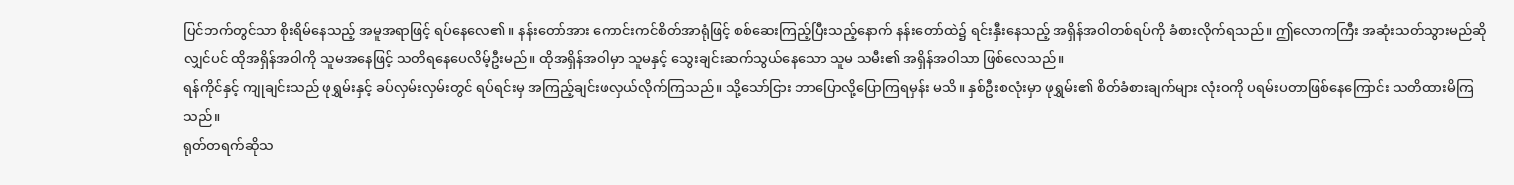ပြင်ဘက်တွင်သာ စိုးရိမ်နေသည့် အမူအရာဖြင့် ရပ်နေလေ၏။ နန်းတော်အား ကောင်းကင်စိတ်အာရုံဖြင့် စစ်ဆေးကြည့်ပြီးသည့်နောက် နန်းတော်ထဲ၌ ရင်းနှီးနေသည့် အရှိန်အဝါတစ်ရပ်ကို ခံစားလိုက်ရသည်။ ဤလောကကြီး အဆုံးသတ်သွားမည်ဆိုလျှင်ပင် ထိုအရှိန်အဝါကို သူမအနေဖြင့် သတိရနေပေလိမ့်ဦးမည်။ ထိုအရှိန်အဝါမှာ သူမနှင့် သွေးချင်းဆက်သွယ်နေသော သူမ သမီး၏ အရှိန်အဝါသာ ဖြစ်လေသည်။
ရန်ကိုင်နှင့် ကျုချင်းသည် ဖုရွှမ်းနှင့် ခပ်လှမ်းလှမ်းတွင် ရပ်ရင်းမှ အကြည့်ချင်းဖလှယ်လိုက်ကြသည်။ သို့သော်ငြား ဘာပြောလို့ပြောကြရမှန်း မသိ။ နှစ်ဦးစလုံးမှာ ဖုရွှမ်း၏ စိတ်ခံစားချက်များ လုံးဝကို ပရမ်းပတာဖြစ်နေကြောင်း သတိထားမိကြသည်။
ရုတ်တရက်ဆိုသ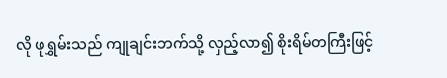လို ဖုရွှမ်းသည် ကျုချင်းဘက်သို့ လှည့်လာ၍ စိုးရိမ်တကြီးဖြင့်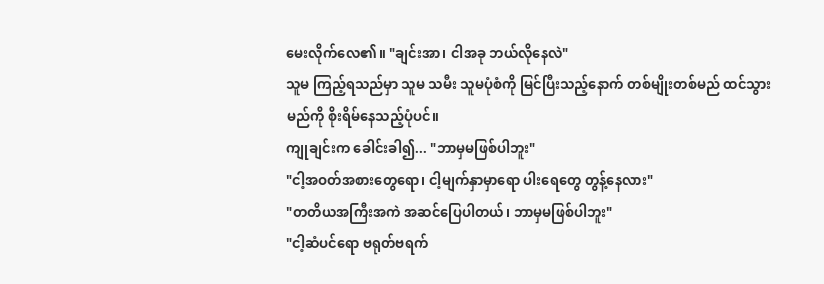မေးလိုက်လေ၏။ "ချင်းအာ၊ ငါအခု ဘယ်လိုနေလဲ"
သူမ ကြည့်ရသည်မှာ သူမ သမီး သူမပုံစံကို မြင်ပြီးသည့်နောက် တစ်မျိုးတစ်မည် ထင်သွားမည်ကို စိုးရိမ်နေသည့်ပုံပင်။
ကျုချင်းက ခေါင်းခါ၍... "ဘာမှမဖြစ်ပါဘူး"
"ငါ့အဝတ်အစားတွေရော၊ ငါ့မျက်နှာမှာရော ပါးရေတွေ တွန့်နေလား"
"တတိယအကြီးအကဲ အဆင်ပြေပါတယ်၊ ဘာမှမဖြစ်ပါဘူး"
"ငါ့ဆံပင်ရော ဗရုတ်ဗရက်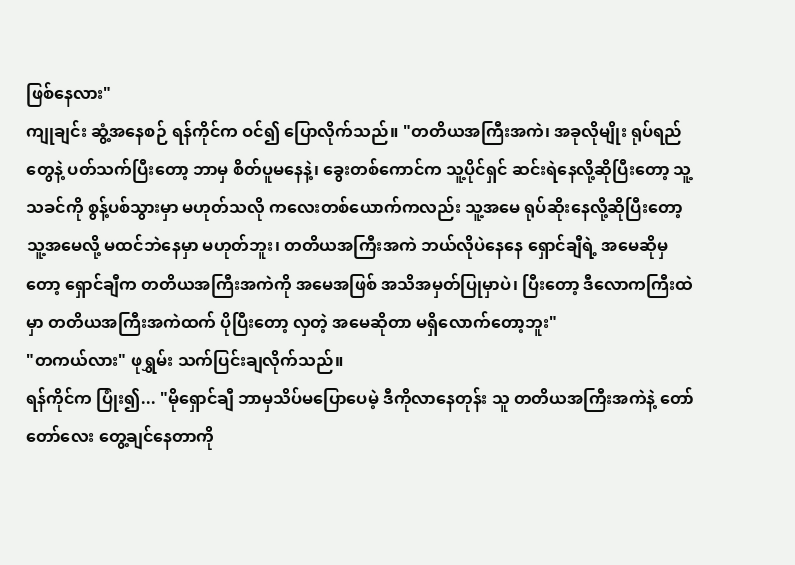ဖြစ်နေလား"
ကျုချင်း ဆွံ့အနေစဉ် ရန်ကိုင်က ဝင်၍ ပြောလိုက်သည်။ "တတိယအကြီးအကဲ၊ အခုလိုမျိုး ရုပ်ရည်တွေနဲ့ ပတ်သက်ပြီးတော့ ဘာမှ စိတ်ပူမနေနဲ့၊ ခွေးတစ်ကောင်က သူ့ပိုင်ရှင် ဆင်းရဲနေလို့ဆိုပြီးတော့ သူ့သခင်ကို စွန့်ပစ်သွားမှာ မဟုတ်သလို ကလေးတစ်ယောက်ကလည်း သူ့အမေ ရုပ်ဆိုးနေလို့ဆိုပြီးတော့ သူ့အမေလို့ မထင်ဘဲနေမှာ မဟုတ်ဘူး၊ တတိယအကြီးအကဲ ဘယ်လိုပဲနေနေ ရှောင်ချီရဲ့ အမေဆိုမှတော့ ရှောင်ချီက တတိယအကြီးအကဲကို အမေအဖြစ် အသိအမှတ်ပြုမှာပဲ၊ ပြီးတော့ ဒီလောကကြီးထဲမှာ တတိယအကြီးအကဲထက် ပိုပြီးတော့ လှတဲ့ အမေဆိုတာ မရှိလောက်တော့ဘူး"
"တကယ်လား" ဖုရွှမ်း သက်ပြင်းချလိုက်သည်။
ရန်ကိုင်က ပြုံး၍... "မိုရှောင်ချီ ဘာမှသိပ်မပြောပေမဲ့ ဒီကိုလာနေတုန်း သူ တတိယအကြီးအကဲနဲ့ တော်တော်လေး တွေ့ချင်နေတာကို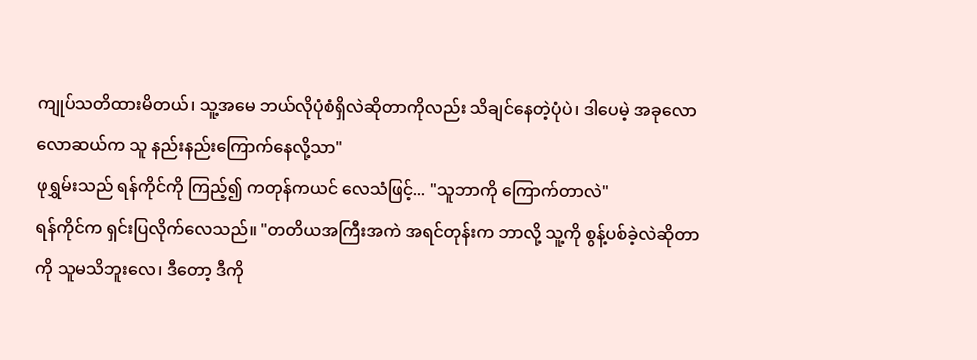ကျုပ်သတိထားမိတယ်၊ သူ့အမေ ဘယ်လိုပုံစံရှိလဲဆိုတာကိုလည်း သိချင်နေတဲ့ပုံပဲ၊ ဒါပေမဲ့ အခုလောလောဆယ်က သူ နည်းနည်းကြောက်နေလို့သာ"
ဖုရွှမ်းသည် ရန်ကိုင်ကို ကြည့်၍ ကတုန်ကယင် လေသံဖြင့်... "သူဘာကို ကြောက်တာလဲ"
ရန်ကိုင်က ရှင်းပြလိုက်လေသည်။ "တတိယအကြီးအကဲ အရင်တုန်းက ဘာလို့ သူ့ကို စွန့်ပစ်ခဲ့လဲဆိုတာကို သူမသိဘူးလေ၊ ဒီတော့ ဒီကို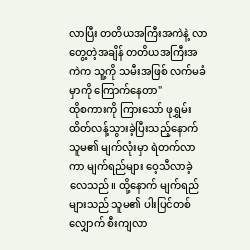လာပြီး တတိယအကြီးအကဲနဲ့ လာတွေ့တဲ့အချိန် တတိယအကြီးအကဲက သူ့ကို သမီးအဖြစ် လက်မခံမှာကို ကြောက်နေတာ"
ထိုစကားကို ကြားသော် ဖုရွှမ်း ထိတ်လန့်သွားခဲ့ပြီးသည့်နောက် သူမ၏ မျက်လုံးမှာ ရဲတက်လာကာ မျက်ရည်များ ဝေ့သီလာခဲ့လေသည်။ ထို့နောက် မျက်ရည်များသည် သူမ၏ ပါးပြင်တစ်လျှောက် စီးကျလာ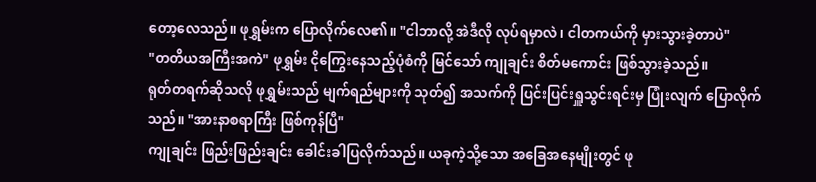တော့လေသည်။ ဖုရွှမ်းက ပြောလိုက်လေ၏။ "ငါဘာလို့ အဲဒီလို လုပ်ရမှာလဲ၊ ငါတကယ်ကို မှားသွားခဲ့တာပဲ"
"တတိယအကြီးအကဲ" ဖုရွှမ်း ငိုကြွေးနေသည့်ပုံစံကို မြင်သော် ကျုချင်း စိတ်မကောင်း ဖြစ်သွားခဲ့သည်။
ရုတ်တရက်ဆိုသလို ဖုရွှမ်းသည် မျက်ရည်များကို သုတ်၍ အသက်ကို ပြင်းပြင်းရှူသွင်းရင်းမှ ပြုံးလျက် ပြောလိုက်သည်။ "အားနာစရာကြီး ဖြစ်ကုန်ပြီ"
ကျုချင်း ဖြည်းဖြည်းချင်း ခေါင်းခါပြလိုက်သည်။ ယခုကဲ့သို့သော အခြေအနေမျိုးတွင် ဖု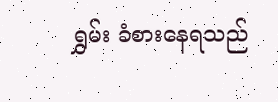ရွှမ်း ခံစားနေရသည်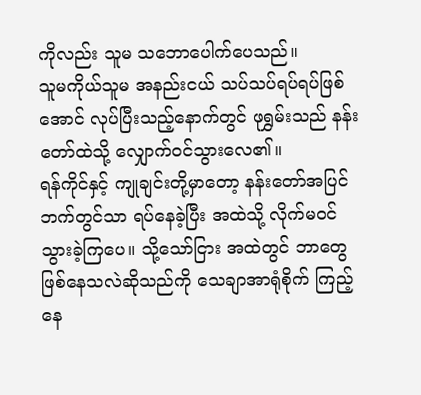ကိုလည်း သူမ သဘောပေါက်ပေသည်။
သူမကိုယ်သူမ အနည်းငယ် သပ်သပ်ရပ်ရပ်ဖြစ်အောင် လုပ်ပြီးသည့်နောက်တွင် ဖုရွှမ်းသည် နန်းတော်ထဲသို့ လျှောက်ဝင်သွားလေ၏။
ရန်ကိုင်နှင့် ကျုချင်းတို့မှာတော့ နန်းတော်အပြင်ဘက်တွင်သာ ရပ်နေခဲ့ပြီး အထဲသို့ လိုက်မဝင်သွားခဲ့ကြပေ။ သို့သော်ငြား အထဲတွင် ဘာတွေဖြစ်နေသလဲဆိုသည်ကို သေချာအာရုံစိုက် ကြည့်နေ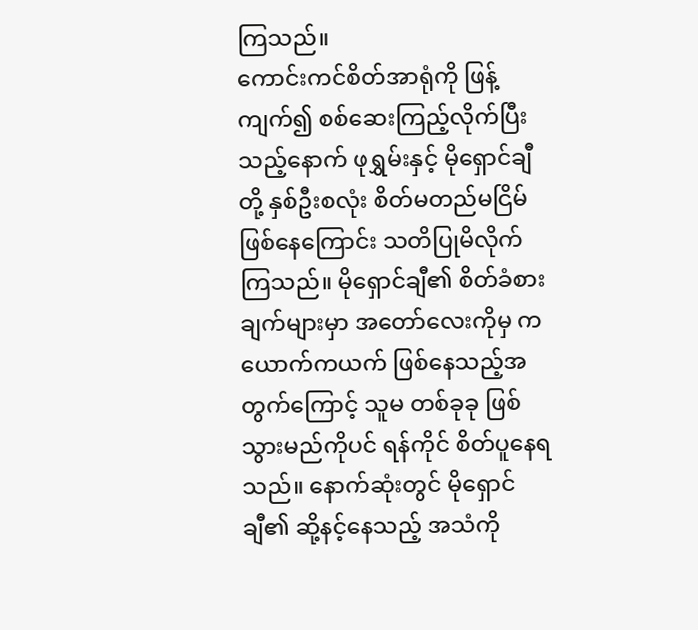ကြသည်။
ကောင်းကင်စိတ်အာရုံကို ဖြန့်ကျက်၍ စစ်ဆေးကြည့်လိုက်ပြီးသည့်နောက် ဖုရွှမ်းနှင့် မိုရှောင်ချီတို့ နှစ်ဦးစလုံး စိတ်မတည်မငြိမ်ဖြစ်နေကြောင်း သတိပြုမိလိုက်ကြသည်။ မိုရှောင်ချီ၏ စိတ်ခံစားချက်များမှာ အတော်လေးကိုမှ ကယောက်ကယက် ဖြစ်နေသည့်အတွက်ကြောင့် သူမ တစ်ခုခု ဖြစ်သွားမည်ကိုပင် ရန်ကိုင် စိတ်ပူနေရသည်။ နောက်ဆုံးတွင် မိုရှောင်ချီ၏ ဆို့နင့်နေသည့် အသံကို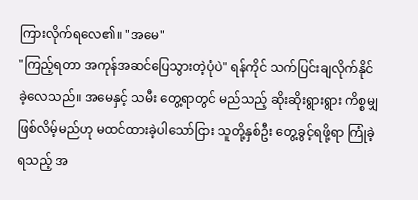ကြားလိုက်ရလေ၏။ "အမေ"
"ကြည့်ရတာ အကုန်အဆင်ပြေသွားတဲ့ပုံပဲ" ရန်ကိုင် သက်ပြင်းချလိုက်နိုင်ခဲ့လေသည်။ အမေနှင့် သမီး တွေ့ရာတွင် မည်သည့် ဆိုးဆိုးရွားရွား ကိစ္စမျှ ဖြစ်လိမ့်မည်ဟု မထင်ထားခဲ့ပါသော်ငြား သူတို့နှစ်ဦး တွေ့ခွင့်ရဖို့ရာ ကြုံခဲ့ရသည့် အ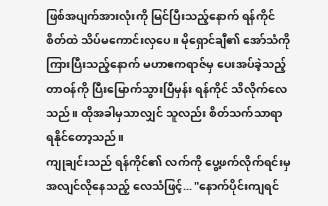ဖြစ်အပျက်အားလုံးကို မြင်ပြီးသည့်နောက် ရန်ကိုင် စိတ်ထဲ သိပ်မကောင်းလှပေ။ မိုရှောင်ချီ၏ အော်သံကို ကြားပြီးသည့်နောက် မဟာဧကရာဇ်မှ ပေးအပ်ခဲ့သည့် တာဝန်ကို ပြီးမြောက်သွားပြီမှန်း ရန်ကိုင် သိလိုက်လေသည်။ ထိုအခါမှသာလျှင် သူလည်း စိတ်သက်သာရာ ရနိုင်တော့သည်။
ကျုချင်းသည် ရန်ကိုင်၏ လက်ကို ပွေ့ဖက်လိုက်ရင်းမှ အလျင်လိုနေသည့် လေသံဖြင့်... "နောက်ပိုင်းကျရင်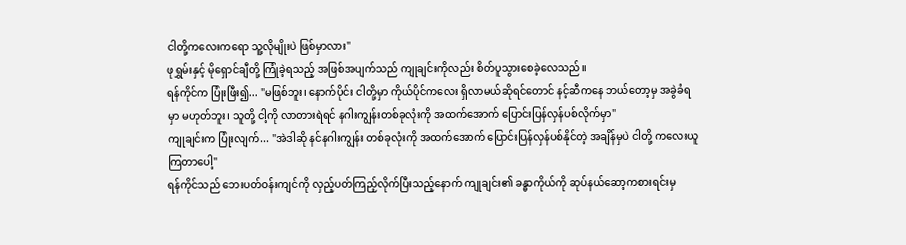ငါတို့ကလေးကရော သူ့လိုမျိုးပဲ ဖြစ်မှာလား"
ဖုရွှမ်းနှင့် မိုရှောင်ချီတို့ ကြုံခဲ့ရသည့် အဖြစ်အပျက်သည် ကျုချင်းကိုလည်း စိတ်ပူသွားစေခဲ့လေသည်။
ရန်ကိုင်က ပြုံးဖြီး၍... "မဖြစ်ဘူး၊ နောက်ပိုင်း ငါတို့မှာ ကိုယ်ပိုင်ကလေး ရှိလာမယ်ဆိုရင်တောင် နင့်ဆီကနေ ဘယ်တော့မှ အခွဲခံရမှာ မဟုတ်ဘူး၊ သူတို့ ငါ့ကို လာတားရဲရင် နဂါးကျွန်းတစ်ခုလုံးကို အထက်အောက် ပြောင်းပြန်လှန်ပစ်လိုက်မှာ"
ကျုချင်းက ပြုံးလျက်... "အဲဒါဆို နင်နဂါးကျွန်း တစ်ခုလုံးကို အထက်အောက် ပြောင်းပြန်လှန်ပစ်နိုင်တဲ့ အချိန်မှပဲ ငါတို့ ကလေးယူကြတာပေါ့"
ရန်ကိုင်သည် ဘေးပတ်ဝန်းကျင်ကို လှည့်ပတ်ကြည့်လိုက်ပြီးသည့်နောက် ကျုချင်း၏ ခန္ဓာကိုယ်ကို ဆုပ်နယ်ဆော့ကစားရင်းမှ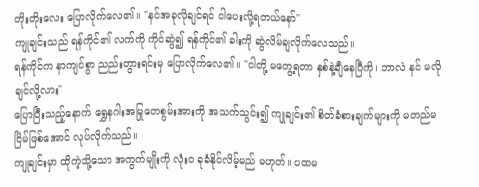တိုးတိုးလေး ပြောလိုက်လေ၏။ "နင်အခုလိုချင်ရင် ငါပေးလို့ရတယ်နော်"
ကျုချင်းသည် ရန်ကိုင်၏ လက်ကို ကိုင်ဆွဲ၍ ရန်ကိုင်၏ ခါးကို ဆွဲလိမ်ချလိုက်လေသည်။
ရန်ကိုင်က နာကျင်စွာ ညည်းတွားရင်းမှ ပြောလိုက်လေ၏။ "ငါတို့ မတွေ့ရတာ နှစ်နဲ့ချီနေပြီကို၊ ဘာလဲ နင် မလိုချင်လို့လား"
ပြောပြီးသည့်နောက် ရွှေနဂါးအမြုတေစွမ်းအားကို အသက်သွင်း၍ ကျုချင်း၏ စိတ်ခံစားချက်များကို မတည်မငြိမ်ဖြစ်အောင် လုပ်လိုက်သည်။
ကျုချင်းမှာ ထိုကဲ့သို့သော အကွက်မျိုးကို လုံးဝ ခုခံနိုင်လိမ့်မည် မဟုတ်။ ပထမ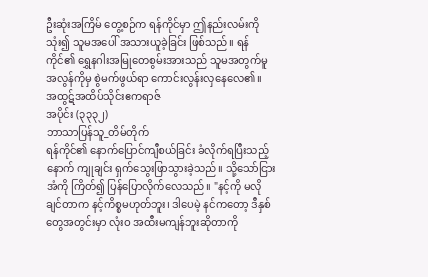ဦးဆုံးအကြိမ် တွေ့စဉ်က ရန်ကိုင်မှာ ဤနည်းလမ်းကို သုံး၍ သူမအပေါ် အသားယူခဲ့ခြင်း ဖြစ်သည်။ ရန်ကိုင်၏ ရွှေနဂါးအမြုတေစွမ်းအားသည် သူမအတွက်မူ အလွန်ကိုမှ စွဲမက်ဖွယ်ရာ ကောင်းလွန်းလှနေလေ၏။
အထွဋ်အထိပ်သိုင်းဧကရာဇ်
အပိုင်း (၃၃၃၂)
ဘာသာပြန်သူ_တိမ်တိုက်
ရန်ကိုင်၏ နောက်ပြောင်ကျီစယ်ခြင်း ခံလိုက်ရပြီးသည့်နောက် ကျုချင်း ရှက်သွေးဖြာသွားခဲ့သည်။ သို့သော်ငြား အံကို ကြိတ်၍ ပြန်ပြောလိုက်လေသည်။ "နင့်ကို မလိုချင်တာက နင့်ကိစ္စမဟုတ်ဘူး၊ ဒါပေမဲ့ နင်ကတော့ ဒီနှစ်တွေအတွင်းမှာ လုံးဝ အထီးမကျန်ဘူးဆိုတာကို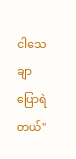ငါသေချာပြောရဲတယ်"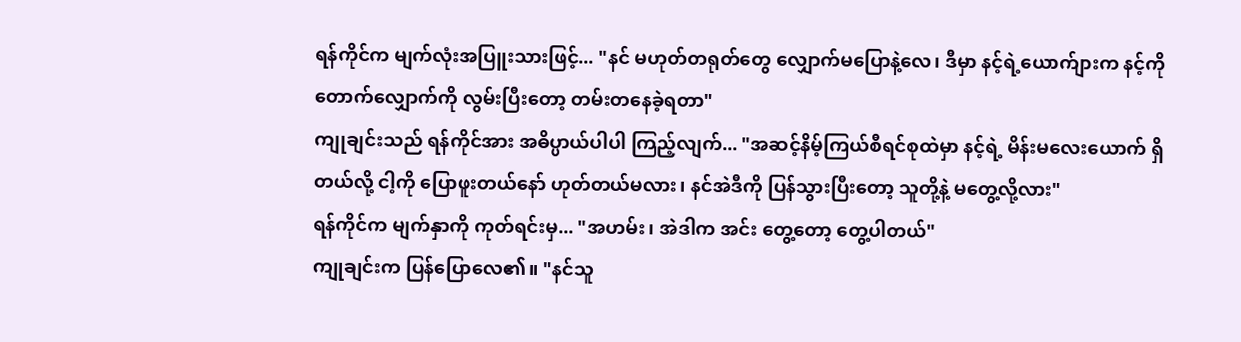ရန်ကိုင်က မျက်လုံးအပြူးသားဖြင့်... "နင် မဟုတ်တရုတ်တွေ လျှောက်မပြောနဲ့လေ၊ ဒီမှာ နင့်ရဲ့ယောက်ျားက နင့်ကို တောက်လျှောက်ကို လွမ်းပြီးတော့ တမ်းတနေခဲ့ရတာ"
ကျုချင်းသည် ရန်ကိုင်အား အဓိပ္ပာယ်ပါပါ ကြည့်လျက်... "အဆင့်နိမ့်ကြယ်စီရင်စုထဲမှာ နင့်ရဲ့ မိန်းမလေးယောက် ရှိတယ်လို့ ငါ့ကို ပြောဖူးတယ်နော် ဟုတ်တယ်မလား၊ နင်အဲဒီကို ပြန်သွားပြီးတော့ သူတို့နဲ့ မတွေ့လို့လား"
ရန်ကိုင်က မျက်နှာကို ကုတ်ရင်းမှ... "အဟမ်း၊ အဲဒါက အင်း တွေ့တော့ တွေ့ပါတယ်"
ကျုချင်းက ပြန်ပြောလေ၏။ "နင်သူ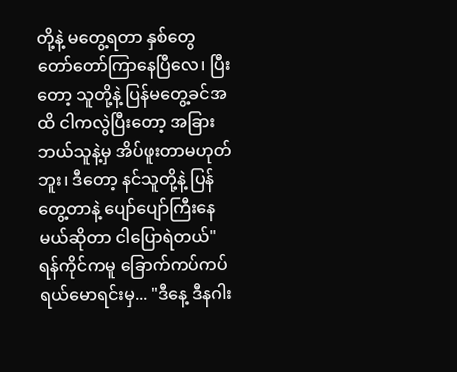တို့နဲ့ မတွေ့ရတာ နှစ်တွေ တော်တော်ကြာနေပြီလေ၊ ပြီးတော့ သူတို့နဲ့ ပြန်မတွေ့ခင်အထိ ငါကလွဲပြီးတော့ အခြားဘယ်သူနဲ့မှ အိပ်ဖူးတာမဟုတ်ဘူး၊ ဒီတော့ နင်သူတို့နဲ့ ပြန်တွေ့တာနဲ့ ပျော်ပျော်ကြီးနေမယ်ဆိုတာ ငါပြောရဲတယ်"
ရန်ကိုင်ကမူ ခြောက်ကပ်ကပ် ရယ်မောရင်းမှ... "ဒီနေ့ ဒီနဂါး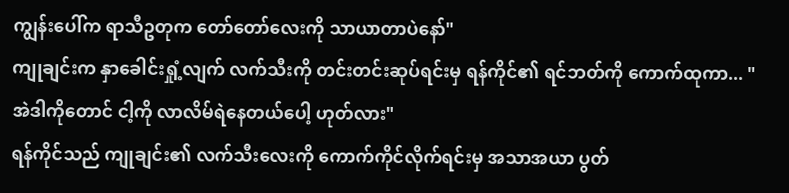ကျွန်းပေါ်က ရာသီဥတုက တော်တော်လေးကို သာယာတာပဲနော်"
ကျုချင်းက နှာခေါင်းရှုံ့လျက် လက်သီးကို တင်းတင်းဆုပ်ရင်းမှ ရန်ကိုင်၏ ရင်ဘတ်ကို ကောက်ထုကာ... "အဲဒါကိုတောင် ငါ့ကို လာလိမ်ရဲနေတယ်ပေါ့ ဟုတ်လား"
ရန်ကိုင်သည် ကျုချင်း၏ လက်သီးလေးကို ကောက်ကိုင်လိုက်ရင်းမှ အသာအယာ ပွတ်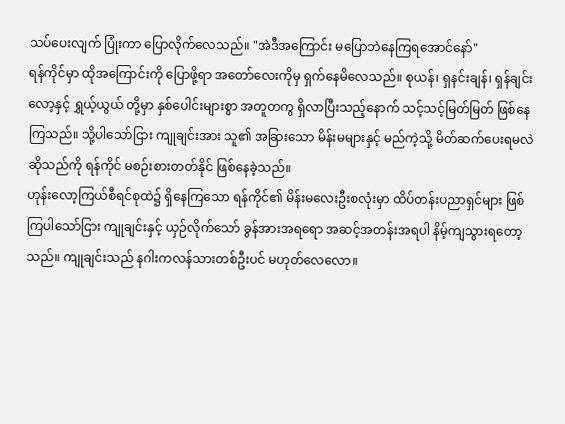သပ်ပေးလျက် ပြုံးကာ ပြောလိုက်လေသည်။ "အဲဒီအကြောင်း မပြောဘဲနေကြရအောင်နော်"
ရန်ကိုင်မှာ ထိုအကြောင်းကို ပြောဖို့ရာ အတော်လေးကိုမှ ရှက်နေမိလေသည်။ စုယန်၊ ရှနင်းချန်၊ ရှန်ချင်းလော့နှင့် ရွှယ့်ယွယ် တို့မှာ နှစ်ပေါင်းများစွာ အတူတကွ ရှိလာပြီးသည့်နောက် သင့်သင့်မြတ်မြတ် ဖြစ်နေကြသည်။ သို့ပါသော်ငြား ကျုချင်းအား သူ၏ အခြားသော မိန်းမများနှင့် မည်ကဲ့သို့ မိတ်ဆက်ပေးရမလဲဆိုသည်ကို ရန်ကိုင် မစဉ်းစားတတ်နိုင် ဖြစ်နေခဲ့သည်။
ဟုန်းလော့ကြယ်စီရင်စုထဲ၌ ရှိနေကြသော ရန်ကိုင်၏ မိန်းမလေးဦးစလုံးမှာ ထိပ်တန်းပညာရှင်များ ဖြစ်ကြပါသော်ငြား ကျုချင်းနှင့် ယှဉ်လိုက်သော် ခွန်အားအရရော အဆင့်အတန်းအရပါ နိမ့်ကျသွားရတော့သည်။ ကျုချင်းသည် နဂါးကလန်သားတစ်ဦးပင် မဟုတ်လေလော။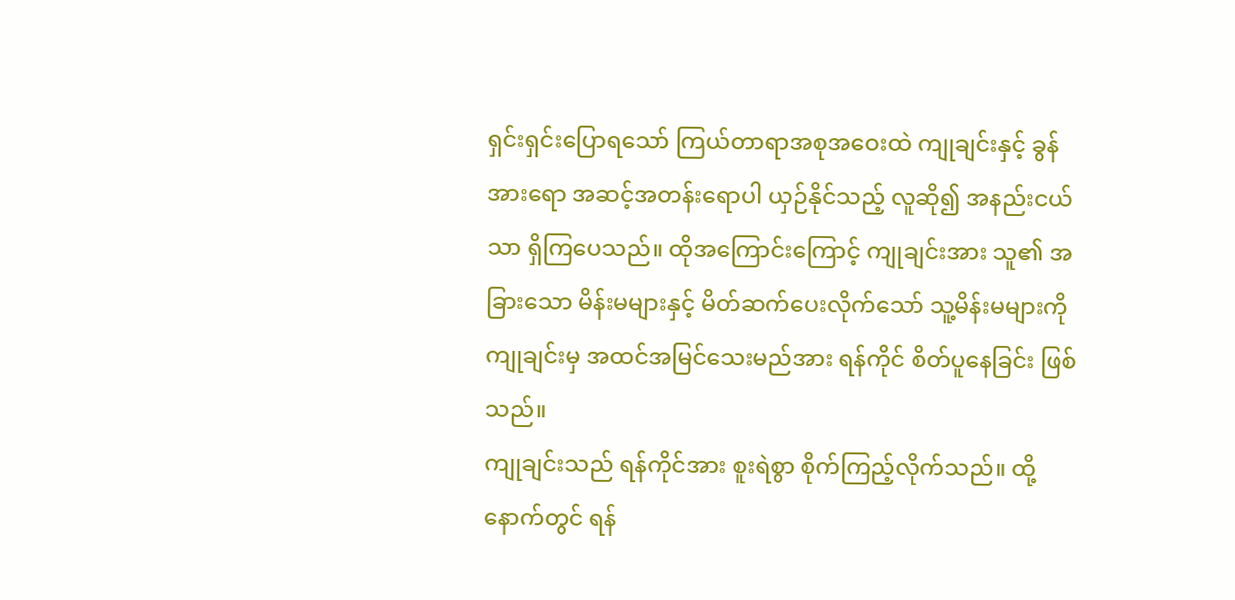ရှင်းရှင်းပြောရသော် ကြယ်တာရာအစုအဝေးထဲ ကျုချင်းနှင့် ခွန်အားရော အဆင့်အတန်းရောပါ ယှဉ်နိုင်သည့် လူဆို၍ အနည်းငယ်သာ ရှိကြပေသည်။ ထိုအကြောင်းကြောင့် ကျုချင်းအား သူ၏ အခြားသော မိန်းမများနှင့် မိတ်ဆက်ပေးလိုက်သော် သူ့မိန်းမများကို ကျုချင်းမှ အထင်အမြင်သေးမည်အား ရန်ကိုင် စိတ်ပူနေခြင်း ဖြစ်သည်။
ကျုချင်းသည် ရန်ကိုင်အား စူးရဲစွာ စိုက်ကြည့်လိုက်သည်။ ထို့နောက်တွင် ရန်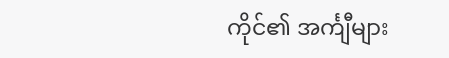ကိုင်၏ အင်္ကျီများ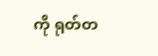ကို ရုတ်တ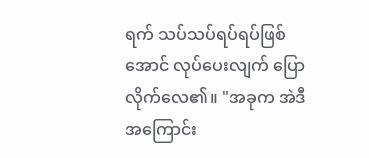ရက် သပ်သပ်ရပ်ရပ်ဖြစ်အောင် လုပ်ပေးလျက် ပြောလိုက်လေ၏။ "အခုက အဲဒီအကြောင်း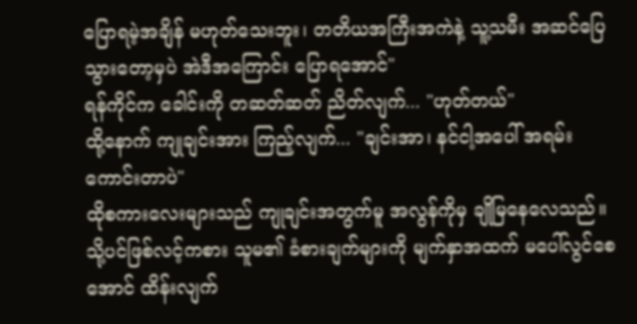ပြောရမဲ့အချိန် မဟုတ်သေးဘူး၊ တတိယအကြီးအကဲနဲ့ သူ့သမီး အဆင်ပြေသွားတော့မှပဲ အဲဒီအကြောင်း ပြောရအောင်"
ရန်ကိုင်က ခေါင်းကို တဆတ်ဆတ် ညိတ်လျက်... "ဟုတ်တယ်"
ထို့နောက် ကျုချင်းအား ကြည့်လျက်... "ချင်းအာ၊ နင်ငါ့အပေါ် အရမ်းကောင်းတာပဲ"
ထိုစကားလေးများသည် ကျုချင်းအတွက်မူ အလွန်ကိုမှ ချိုမြနေလေသည်။ သို့ပင်ဖြစ်လင့်ကစား သူမ၏ ခံစားချက်များကို မျက်နှာအထက် မပေါ်လွင်စေအောင် ထိန်းလျက်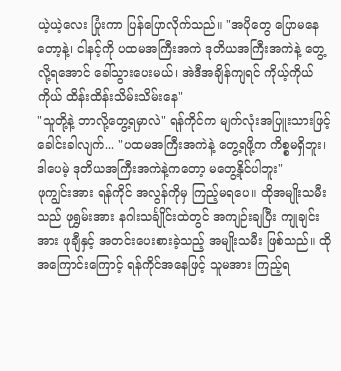ယဲ့ယဲ့လေး ပြုံးကာ ပြန်ပြောလိုက်သည်။ "အပိုတွေ ပြောမနေတော့နဲ့၊ ငါနင့်ကို ပထမအကြီးအကဲ ဒုတိယအကြီးအကဲနဲ့ တွေ့လို့ရအောင် ခေါ်သွားပေးမယ်၊ အဲဒီအချိန်ကျရင် ကိုယ့်ကိုယ်ကိုယ် ထိန်းထိန်းသိမ်းသိမ်းနေ"
"သူတို့နဲ့ ဘာလို့တွေ့ရမှာလဲ" ရန်ကိုင်က မျက်လုံးအပြူးသားဖြင့် ခေါင်းခါလျက်... "ပထမအကြီးအကဲနဲ့ တွေ့ရဖို့က ကိစ္စမရှိဘူး၊ ဒါပေမဲ့ ဒုတိယအကြီးအကဲနဲ့ကတော့ မတွေ့နိုင်ပါဘူး"
ဖုကျွင်းအား ရန်ကိုင် အလွန်ကိုမှ ကြည့်မရပေ။ ထိုအမျိုးသမီးသည် ဖုရွှမ်းအား နဂါးသင်္ချိုင်းထဲတွင် အကျဉ်းချပြီး ကျုချင်းအား ဖုချီနှင့် အတင်းပေးစားခဲ့သည့် အမျိုးသမီး ဖြစ်သည်။ ထိုအကြောင်းကြောင့် ရန်ကိုင်အနေဖြင့် သူမအား ကြည့်ရ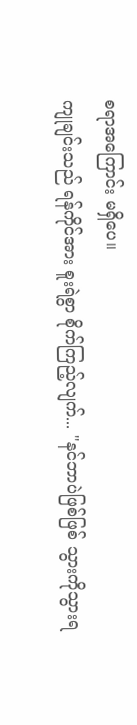စရာအကြောင်း မရှိပေ။
ကျုချင်းသည် ရန်ကိုင်အား စူးရဲစွာ စိုက်ကြည့်လျက်... "နင်ဘာပဲဖြစ်ဖြစ် သွားကိုသွားရ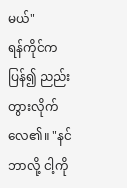မယ်"
ရန်ကိုင်က ပြန်၍ ညည်းတွားလိုက်လေ၏။ "နင်ဘာလို့ ငါ့ကို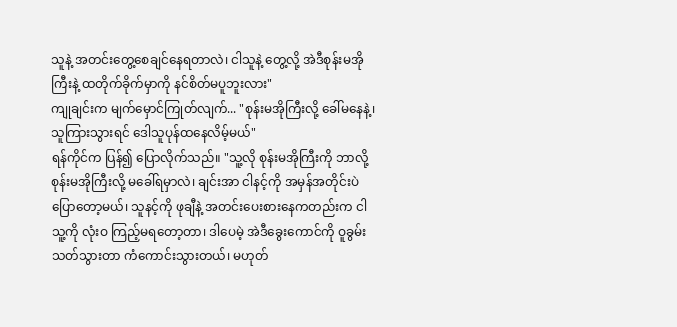သူနဲ့ အတင်းတွေ့စေချင်နေရတာလဲ၊ ငါသူနဲ့ တွေ့လို့ အဲဒီစုန်းမအိုကြီးနဲ့ ထတိုက်ခိုက်မှာကို နင်စိတ်မပူဘူးလား"
ကျုချင်းက မျက်မှောင်ကြုတ်လျက်... "စုန်းမအိုကြီးလို့ ခေါ်မနေနဲ့၊ သူကြားသွားရင် ဒေါသူပုန်ထနေလိမ့်မယ်"
ရန်ကိုင်က ပြန်၍ ပြောလိုက်သည်။ "သူ့လို စုန်းမအိုကြီးကို ဘာလို့ စုန်းမအိုကြီးလို့ မခေါ်ရမှာလဲ၊ ချင်းအာ ငါနင့်ကို အမှန်အတိုင်းပဲ ပြောတော့မယ်၊ သူနင့်ကို ဖုချီနဲ့ အတင်းပေးစားနေကတည်းက ငါ သူ့ကို လုံးဝ ကြည့်မရတော့တာ၊ ဒါပေမဲ့ အဲဒီခွေးကောင်ကို ဝူခွမ်း သတ်သွားတာ ကံကောင်းသွားတယ်၊ မဟုတ်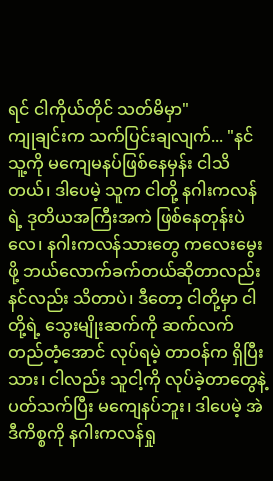ရင် ငါကိုယ်တိုင် သတ်မိမှာ"
ကျုချင်းက သက်ပြင်းချလျက်... "နင်သူ့ကို မကျေမနပ်ဖြစ်နေမှန်း ငါသိတယ်၊ ဒါပေမဲ့ သူက ငါတို့ နဂါးကလန်ရဲ့ ဒုတိယအကြီးအကဲ ဖြစ်နေတုန်းပဲလေ၊ နဂါးကလန်သားတွေ ကလေးမွေးဖို့ ဘယ်လောက်ခက်တယ်ဆိုတာလည်း နင်လည်း သိတာပဲ၊ ဒီတော့ ငါတို့မှာ ငါတို့ရဲ့ သွေးမျိုးဆက်ကို ဆက်လက်တည်တံ့အောင် လုပ်ရမဲ့ တာဝန်က ရှိပြီးသား၊ ငါလည်း သူငါ့ကို လုပ်ခဲ့တာတွေနဲ့ ပတ်သက်ပြီး မကျေနပ်ဘူး၊ ဒါပေမဲ့ အဲဒီကိစ္စကို နဂါးကလန်ရှု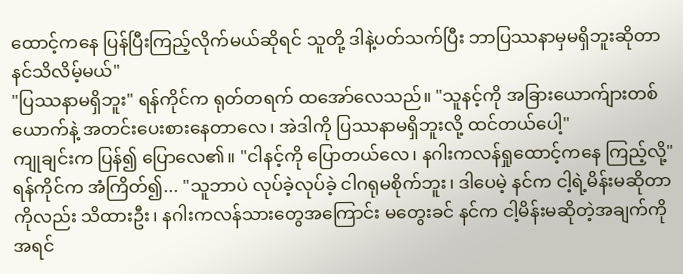ထောင့်ကနေ ပြန်ပြီးကြည့်လိုက်မယ်ဆိုရင် သူတို့ ဒါနဲ့ပတ်သက်ပြီး ဘာပြဿနာမှမရှိဘူးဆိုတာ နင်သိလိမ့်မယ်"
"ပြဿနာမရှိဘူး" ရန်ကိုင်က ရုတ်တရက် ထအော်လေသည်။ "သူနင့်ကို အခြားယောက်ျားတစ်ယောက်နဲ့ အတင်းပေးစားနေတာလေ၊ အဲဒါကို ပြဿနာမရှိဘူးလို့ ထင်တယ်ပေါ့"
ကျုချင်းက ပြန်၍ ပြောလေ၏။ "ငါနင့်ကို ပြောတယ်လေ၊ နဂါးကလန်ရှုထောင့်ကနေ ကြည့်လို့"
ရန်ကိုင်က အံကြိတ်၍... "သူဘာပဲ လုပ်ခဲ့လုပ်ခဲ့ ငါဂရုမစိုက်ဘူး၊ ဒါပေမဲ့ နင်က ငါ့ရဲ့မိန်းမဆိုတာကိုလည်း သိထားဦး၊ နဂါးကလန်သားတွေအကြောင်း မတွေးခင် နင်က ငါ့မိန်းမဆိုတဲ့အချက်ကို အရင်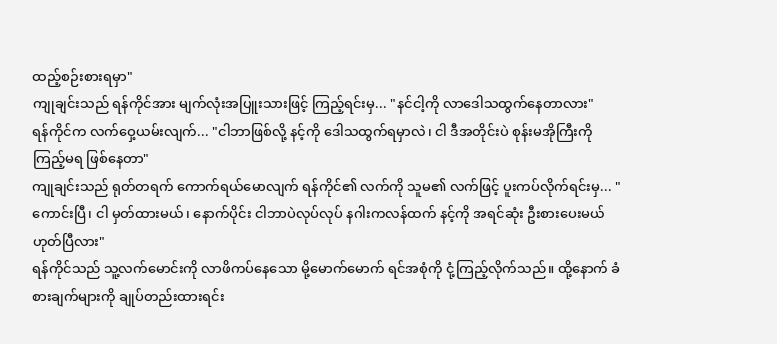ထည့်စဉ်းစားရမှာ"
ကျုချင်းသည် ရန်ကိုင်အား မျက်လုံးအပြူးသားဖြင့် ကြည့်ရင်းမှ... "နင်ငါ့ကို လာဒေါသထွက်နေတာလား"
ရန်ကိုင်က လက်ဝှေ့ယမ်းလျက်... "ငါဘာဖြစ်လို့ နင့်ကို ဒေါသထွက်ရမှာလဲ၊ ငါ ဒီအတိုင်းပဲ စုန်းမအိုကြီးကို ကြည့်မရ ဖြစ်နေတာ"
ကျုချင်းသည် ရုတ်တရက် ကောက်ရယ်မောလျက် ရန်ကိုင်၏ လက်ကို သူမ၏ လက်ဖြင့် ပူးကပ်လိုက်ရင်းမှ... "ကောင်းပြီ၊ ငါ မှတ်ထားမယ်၊ နောက်ပိုင်း ငါဘာပဲလုပ်လုပ် နဂါးကလန်ထက် နင့်ကို အရင်ဆုံး ဦးစားပေးမယ် ဟုတ်ပြီလား"
ရန်ကိုင်သည် သူ့လက်မောင်းကို လာဖိကပ်နေသော မို့မောက်မောက် ရင်အစုံကို ငုံ့ကြည့်လိုက်သည်။ ထို့နောက် ခံစားချက်များကို ချုပ်တည်းထားရင်း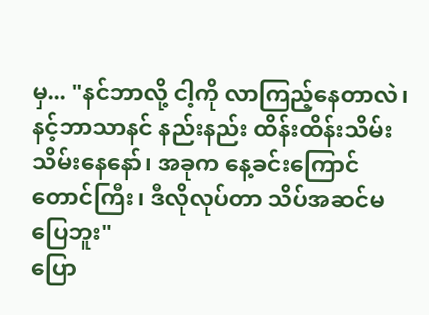မှ... "နင်ဘာလို့ ငါ့ကို လာကြည့်နေတာလဲ၊ နင့်ဘာသာနင် နည်းနည်း ထိန်းထိန်းသိမ်းသိမ်းနေနော်၊ အခုက နေ့ခင်းကြောင်တောင်ကြီး၊ ဒီလိုလုပ်တာ သိပ်အဆင်မပြေဘူး"
ပြော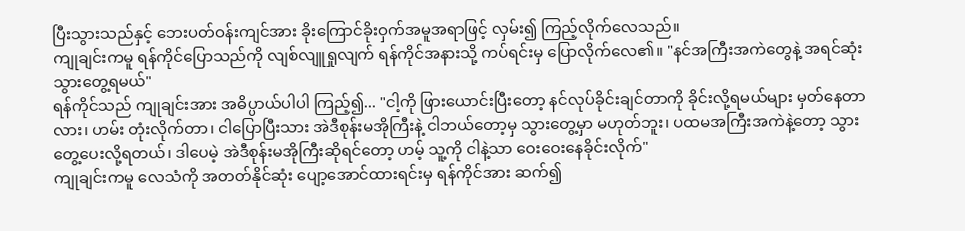ပြီးသွားသည်နှင့် ဘေးပတ်ဝန်းကျင်အား ခိုးကြောင်ခိုးဝှက်အမူအရာဖြင့် လှမ်း၍ ကြည့်လိုက်လေသည်။
ကျုချင်းကမူ ရန်ကိုင်ပြောသည်ကို လျစ်လျူရှုလျက် ရန်ကိုင်အနားသို့ ကပ်ရင်းမှ ပြောလိုက်လေ၏။ "နင်အကြီးအကဲတွေနဲ့ အရင်ဆုံး သွားတွေ့ရမယ်"
ရန်ကိုင်သည် ကျုချင်းအား အဓိပ္ပာယ်ပါပါ ကြည့်၍... "ငါ့ကို ဖြားယောင်းပြီးတော့ နင်လုပ်ခိုင်းချင်တာကို ခိုင်းလို့ရမယ်များ မှတ်နေတာလား၊ ဟမ်း တုံးလိုက်တာ၊ ငါပြောပြီးသား အဲဒီစုန်းမအိုကြီးနဲ့ ငါဘယ်တော့မှ သွားတွေ့မှာ မဟုတ်ဘူး၊ ပထမအကြီးအကဲနဲ့တော့ သွားတွေ့ပေးလို့ရတယ်၊ ဒါပေမဲ့ အဲဒီစုန်းမအိုကြီးဆိုရင်တော့ ဟမ့် သူ့ကို ငါနဲ့သာ ဝေးဝေးနေခိုင်းလိုက်"
ကျုချင်းကမူ လေသံကို အတတ်နိုင်ဆုံး ပျော့အောင်ထားရင်းမှ ရန်ကိုင်အား ဆက်၍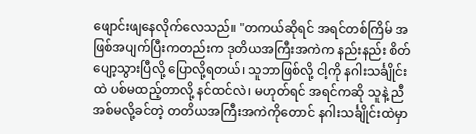ဖျောင်းဖျနေလိုက်လေသည်။ "တကယ်ဆိုရင် အရင်တစ်ကြိမ် အဖြစ်အပျက်ပြီးကတည်းက ဒုတိယအကြီးအကဲက နည်းနည်း စိတ်ပျော့သွားပြီလို့ ပြောလို့ရတယ်၊ သူဘာဖြစ်လို့ ငါ့ကို နဂါးသင်္ချိုင်းထဲ ပစ်မထည့်တာလို့ နင်ထင်လဲ၊ မဟုတ်ရင် အရင်ကဆို သူနဲ့ ညီအစ်မလို့ခင်တဲ့ တတိယအကြီးအကဲကိုတောင် နဂါးသင်္ချိုင်းထဲမှာ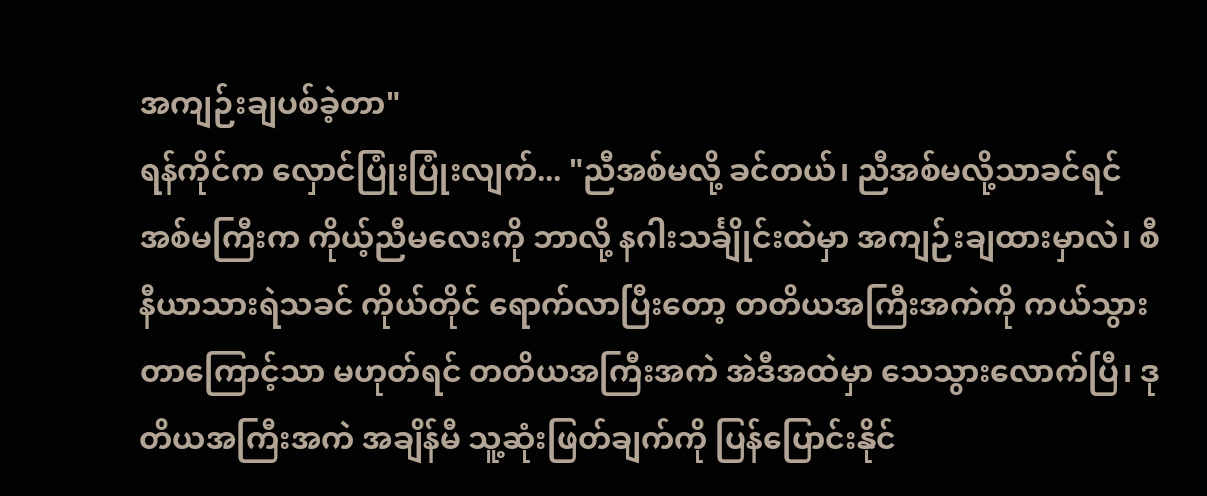အကျဉ်းချပစ်ခဲ့တာ"
ရန်ကိုင်က လှောင်ပြုံးပြုံးလျက်... "ညီအစ်မလို့ ခင်တယ်၊ ညီအစ်မလို့သာခင်ရင် အစ်မကြီးက ကိုယ့်ညီမလေးကို ဘာလို့ နဂါးသင်္ချိုင်းထဲမှာ အကျဉ်းချထားမှာလဲ၊ စီနီယာသားရဲသခင် ကိုယ်တိုင် ရောက်လာပြီးတော့ တတိယအကြီးအကဲကို ကယ်သွားတာကြောင့်သာ မဟုတ်ရင် တတိယအကြီးအကဲ အဲဒီအထဲမှာ သေသွားလောက်ပြီ၊ ဒုတိယအကြီးအကဲ အချိန်မီ သူ့ဆုံးဖြတ်ချက်ကို ပြန်ပြောင်းနိုင်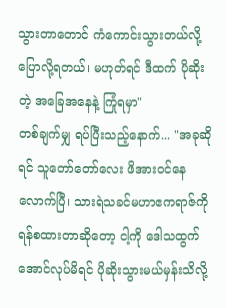သွားတာတောင် ကံကောင်းသွားတယ်လို့ ပြောလို့ရတယ်၊ မဟုတ်ရင် ဒီထက် ပိုဆိုးတဲ့ အခြေအနေနဲ့ ကြုံရမှာ"
တစ်ချက်မျှ ရပ်ပြီးသည့်နောက်... "အခုဆိုရင် သူတော်တော်လေး ဖိအားဝင်နေလောက်ပြီ၊ သားရဲသခင်မဟာဧကရာဇ်ကို ရန်စထားတာဆိုတော့ ငါ့ကို ဒေါသထွက်အောင်လုပ်မိရင် ပိုဆိုးသွားမယ်မှန်းသိလို့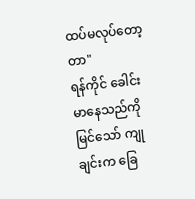ထပ်မလုပ်တော့တာ"
ရန်ကိုင် ခေါင်းမာနေသည်ကို မြင်သော် ကျုချင်းက ခြေ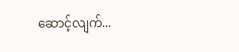ဆောင့်လျက်...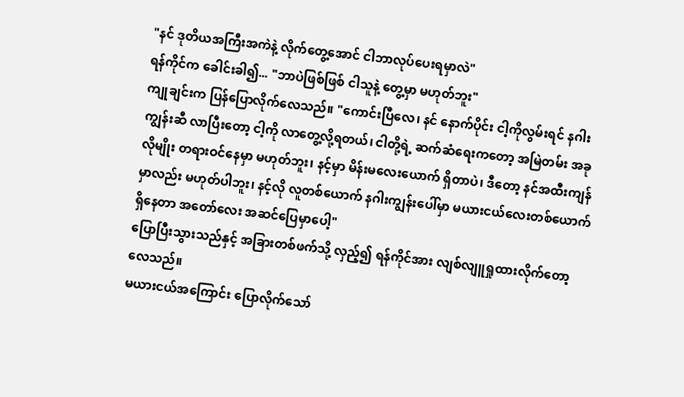"နင် ဒုတိယအကြီးအကဲနဲ့ လိုက်တွေ့အောင် ငါဘာလုပ်ပေးရမှာလဲ"
ရန်ကိုင်က ခေါင်းခါ၍... "ဘာပဲဖြစ်ဖြစ် ငါသူနဲ့ တွေ့မှာ မဟုတ်ဘူး"
ကျုချင်းက ပြန်ပြောလိုက်လေသည်။ "ကောင်းပြီလေ၊ နင် နောက်ပိုင်း ငါ့ကိုလွမ်းရင် နဂါးကျွန်းဆီ လာပြီးတော့ ငါ့ကို လာတွေ့လို့ရတယ်၊ ငါတို့ရဲ့ ဆက်ဆံရေးကတော့ အမြဲတမ်း အခုလိုမျိုး တရားဝင်နေမှာ မဟုတ်ဘူး၊ နင့်မှာ မိန်းမလေးယောက် ရှိတာပဲ၊ ဒီတော့ နင်အထီးကျန်မှာလည်း မဟုတ်ပါဘူး၊ နင့်လို လူတစ်ယောက် နဂါးကျွန်းပေါ်မှာ မယားငယ်လေးတစ်ယောက် ရှိနေတာ အတော်လေး အဆင်ပြေမှာပေါ့"
ပြောပြီးသွားသည်နှင့် အခြားတစ်ဖက်သို့ လှည့်၍ ရန်ကိုင်အား လျစ်လျူရှုထားလိုက်တော့လေသည်။
မယားငယ်အကြောင်း ပြောလိုက်သော်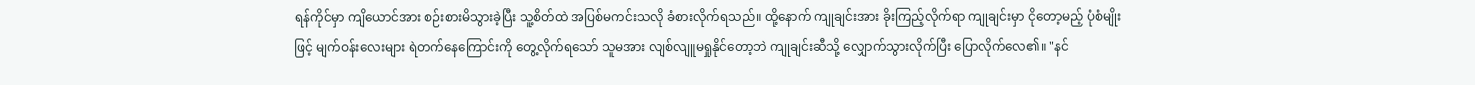ရန်ကိုင်မှာ ကျိယောင်အား စဉ်းစားမိသွားခဲ့ပြီး သူ့စိတ်ထဲ အပြစ်မကင်းသလို ခံစားလိုက်ရသည်။ ထို့နောက် ကျုချင်းအား ခိုးကြည့်လိုက်ရာ ကျုချင်းမှာ ငိုတော့မည့် ပုံစံမျိုးဖြင့် မျက်ဝန်းလေးများ ရဲတက်နေကြောင်းကို တွေ့လိုက်ရသော် သူမအား လျစ်လျူမရှုနိုင်တော့ဘဲ ကျုချင်းဆီသို့ လျှောက်သွားလိုက်ပြီး ပြောလိုက်လေ၏။ "နင်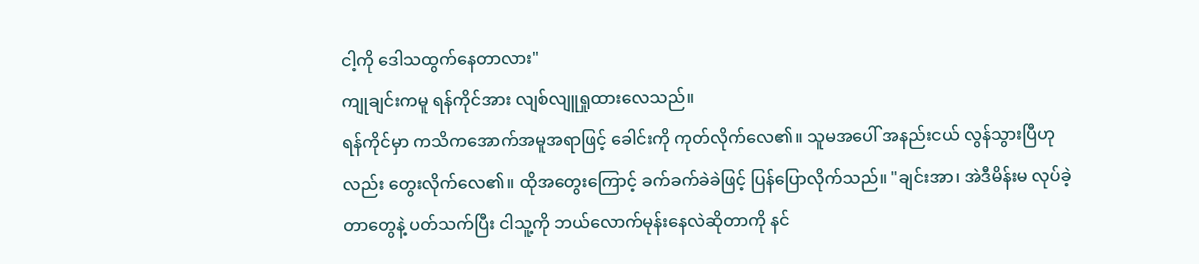ငါ့ကို ဒေါသထွက်နေတာလား"
ကျုချင်းကမူ ရန်ကိုင်အား လျစ်လျူရှုထားလေသည်။
ရန်ကိုင်မှာ ကသိကအောက်အမူအရာဖြင့် ခေါင်းကို ကုတ်လိုက်လေ၏။ သူမအပေါ် အနည်းငယ် လွန်သွားပြီဟုလည်း တွေးလိုက်လေ၏။ ထိုအတွေးကြောင့် ခက်ခက်ခဲခဲဖြင့် ပြန်ပြောလိုက်သည်။ "ချင်းအာ၊ အဲဒီမိန်းမ လုပ်ခဲ့တာတွေနဲ့ ပတ်သက်ပြီး ငါသူ့ကို ဘယ်လောက်မုန်းနေလဲဆိုတာကို နင်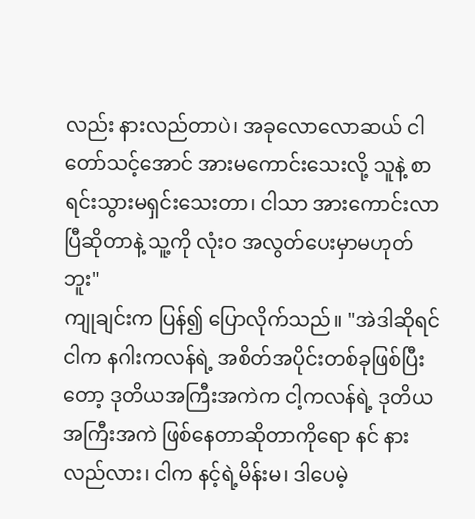လည်း နားလည်တာပဲ၊ အခုလောလောဆယ် ငါ တော်သင့်အောင် အားမကောင်းသေးလို့ သူနဲ့ စာရင်းသွားမရှင်းသေးတာ၊ ငါသာ အားကောင်းလာပြီဆိုတာနဲ့ သူ့ကို လုံးဝ အလွတ်ပေးမှာမဟုတ်ဘူး"
ကျုချင်းက ပြန်၍ ပြောလိုက်သည်။ "အဲဒါဆိုရင် ငါက နဂါးကလန်ရဲ့ အစိတ်အပိုင်းတစ်ခုဖြစ်ပြီးတော့ ဒုတိယအကြီးအကဲက ငါ့ကလန်ရဲ့ ဒုတိယအကြီးအကဲ ဖြစ်နေတာဆိုတာကိုရော နင် နားလည်လား၊ ငါက နင့်ရဲ့မိန်းမ၊ ဒါပေမဲ့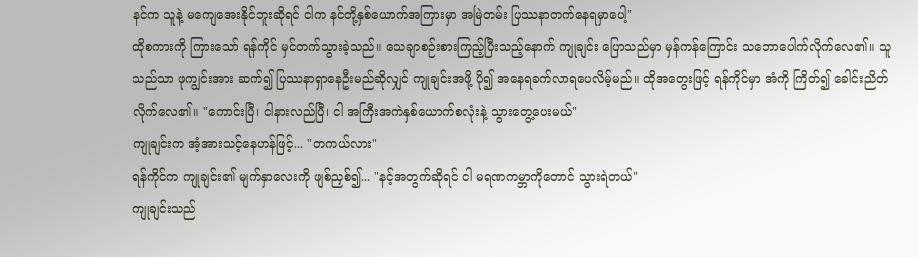နင်က သူနဲ့ မကျေအေးနိုင်ဘူးဆိုရင် ငါက နင်တို့နှစ်ယောက်အကြားမှာ အမြဲတမ်း ပြဿနာတက်နေရမှာပေါ့"
ထိုစကားကို ကြားသော် ရန်ကိုင် မှင်တက်သွားခဲ့သည်။ သေချာစဉ်းစားကြည့်ပြီးသည့်နောက် ကျုချင်း ပြောသည်မှာ မှန်ကန်ကြောင်း သဘောပေါက်လိုက်လေ၏။ သူသည်သာ ဖုကျွင်းအား ဆက်၍ ပြဿနာရှာနေဦးမည်ဆိုလျှင် ကျုချင်းအဖို့ ပို၍ အနေရခက်လာရပေလိမ့်မည်။ ထိုအတွေးဖြင့် ရန်ကိုင်မှာ အံကို ကြိတ်၍ ခေါင်းညိတ်လိုက်လေ၏။ "ကောင်းပြီ၊ ငါနားလည်ပြီ၊ ငါ အကြီးအကဲနှစ်ယောက်စလုံးနဲ့ သွားတွေ့ပေးမယ်"
ကျုချင်းက အံ့အားသင့်နေဟန်ဖြင့်... "တကယ်လား"
ရန်ကိုင်က ကျုချင်း၏ မျက်နှာလေးကို ဖျစ်ညှစ်၍... "နင့်အတွက်ဆိုရင် ငါ မရဏကမ္ဘာကိုတောင် သွားရဲတယ်"
ကျုချင်းသည်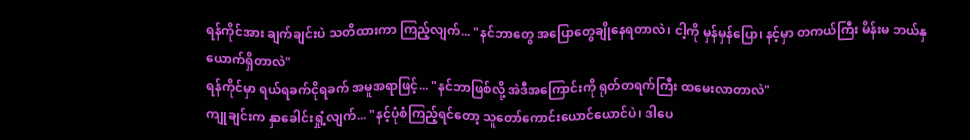ရန်ကိုင်အား ချက်ချင်းပဲ သတိထားကာ ကြည့်လျက်... "နင်ဘာတွေ အပြောတွေချိုနေရတာလဲ၊ ငါ့ကို မှန်မှန်ပြော၊ နင့်မှာ တကယ်ကြီး မိန်းမ ဘယ်နှယောက်ရှိတာလဲ"
ရန်ကိုင်မှာ ရယ်ရခက်ငိုရခက် အမူအရာဖြင့်... "နင်ဘာဖြစ်လို့ အဲဒီအကြောင်းကို ရုတ်တရက်ကြီး ထမေးလာတာလဲ"
ကျုချင်းက နှာခေါင်းရှုံ့လျက်... "နင့်ပုံစံကြည့်ရင်တော့ သူတော်ကောင်းယောင်ယောင်ပဲ၊ ဒါပေ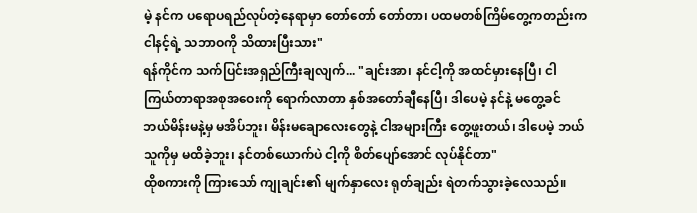မဲ့ နင်က ပရောပရည်လုပ်တဲ့နေရာမှာ တော်တော် တော်တာ၊ ပထမတစ်ကြိမ်တွေ့ကတည်းက ငါနင့်ရဲ့ သဘာဝကို သိထားပြီးသား"
ရန်ကိုင်က သက်ပြင်းအရှည်ကြီးချလျက်... "ချင်းအာ၊ နင်ငါ့ကို အထင်မှားနေပြီ၊ ငါကြယ်တာရာအစုအဝေးကို ရောက်လာတာ နှစ်အတော်ချီနေပြီ၊ ဒါပေမဲ့ နင်နဲ့ မတွေ့ခင် ဘယ်မိန်းမနဲ့မှ မအိပ်ဘူး၊ မိန်းမချောလေးတွေနဲ့ ငါအများကြီး တွေ့ဖူးတယ်၊ ဒါပေမဲ့ ဘယ်သူကိုမှ မထိခဲ့ဘူး၊ နင်တစ်ယောက်ပဲ ငါ့ကို စိတ်ပျော်အောင် လုပ်နိုင်တာ"
ထိုစကားကို ကြားသော် ကျုချင်း၏ မျက်နှာလေး ရုတ်ချည်း ရဲတက်သွားခဲ့လေသည်။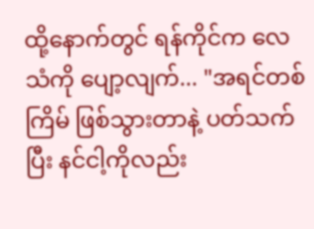ထို့နောက်တွင် ရန်ကိုင်က လေသံကို ပျော့လျက်... "အရင်တစ်ကြိမ် ဖြစ်သွားတာနဲ့ ပတ်သက်ပြီး နင်ငါ့ကိုလည်း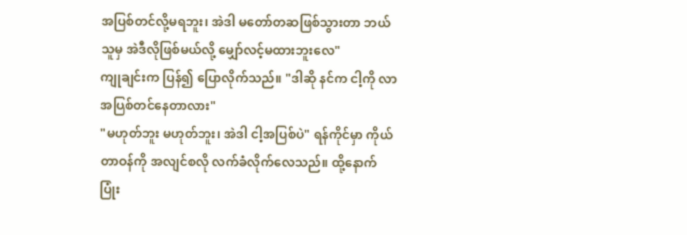အပြစ်တင်လို့မရဘူး၊ အဲဒါ မတော်တဆဖြစ်သွားတာ ဘယ်သူမှ အဲဒီလိုဖြစ်မယ်လို့ မျှော်လင့်မထားဘူးလေ"
ကျုချင်းက ပြန်၍ ပြောလိုက်သည်။ "ဒါဆို နင်က ငါ့ကို လာအပြစ်တင်နေတာလား"
"မဟုတ်ဘူး မဟုတ်ဘူး၊ အဲဒါ ငါ့အပြစ်ပဲ" ရန်ကိုင်မှာ ကိုယ်တာဝန်ကို အလျင်စလို လက်ခံလိုက်လေသည်။ ထို့နောက် ပြုံး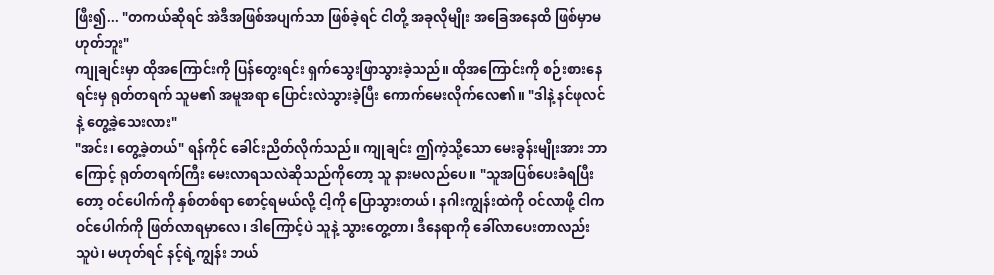ဖြီး၍... "တကယ်ဆိုရင် အဲဒီအဖြစ်အပျက်သာ ဖြစ်ခဲ့ရင် ငါတို့ အခုလိုမျိုး အခြေအနေထိ ဖြစ်မှာမဟုတ်ဘူး"
ကျုချင်းမှာ ထိုအကြောင်းကို ပြန်တွေးရင်း ရှက်သွေးဖြာသွားခဲ့သည်။ ထိုအကြောင်းကို စဉ်းစားနေရင်းမှ ရုတ်တရက် သူမ၏ အမူအရာ ပြောင်းလဲသွားခဲ့ပြီး ကောက်မေးလိုက်လေ၏။ "ဒါနဲ့ နင်ဖုလင်နဲ့ တွေ့ခဲ့သေးလား"
"အင်း၊ တွေ့ခဲ့တယ်" ရန်ကိုင် ခေါင်းညိတ်လိုက်သည်။ ကျုချင်း ဤကဲ့သို့သော မေးခွန်းမျိုးအား ဘာကြောင့် ရုတ်တရက်ကြီး မေးလာရသလဲဆိုသည်ကိုတော့ သူ နားမလည်ပေ။ "သူအပြစ်ပေးခံရပြီးတော့ ဝင်ပေါက်ကို နှစ်တစ်ရာ စောင့်ရမယ်လို့ ငါ့ကို ပြောသွားတယ်၊ နဂါးကျွန်းထဲကို ဝင်လာဖို့ ငါက ဝင်ပေါက်ကို ဖြတ်လာရမှာလေ၊ ဒါကြောင့်ပဲ သူနဲ့ သွားတွေ့တာ၊ ဒီနေရာကို ခေါ်လာပေးတာလည်း သူပဲ၊ မဟုတ်ရင် နင့်ရဲ့ကျွန်း ဘယ်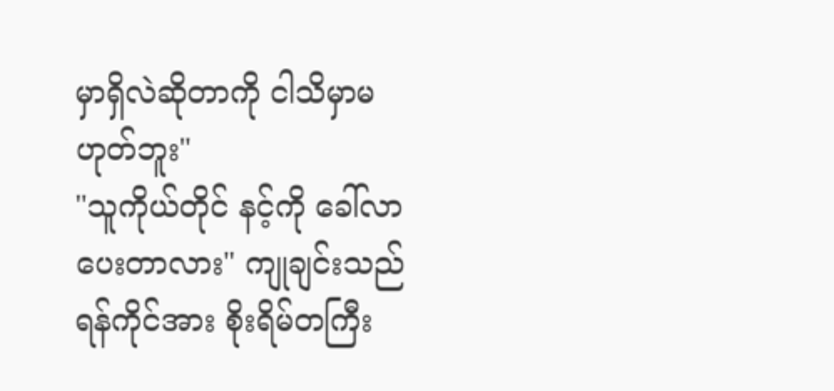မှာရှိလဲဆိုတာကို ငါသိမှာမဟုတ်ဘူး"
"သူကိုယ်တိုင် နင့်ကို ခေါ်လာပေးတာလား" ကျုချင်းသည် ရန်ကိုင်အား စိုးရိမ်တကြီး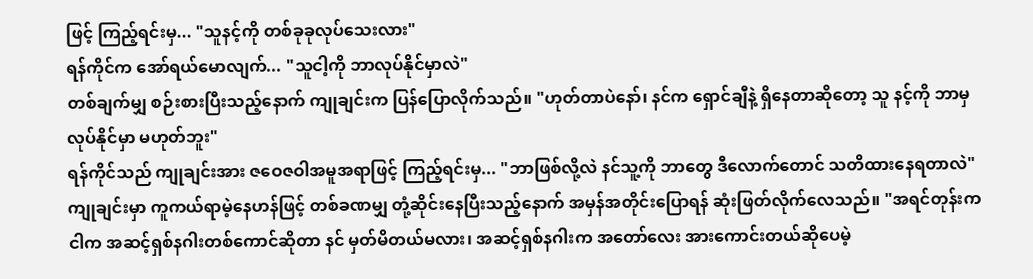ဖြင့် ကြည့်ရင်းမှ... "သူနင့်ကို တစ်ခုခုလုပ်သေးလား"
ရန်ကိုင်က အော်ရယ်မောလျက်... "သူငါ့ကို ဘာလုပ်နိုင်မှာလဲ"
တစ်ချက်မျှ စဉ်းစားပြီးသည့်နောက် ကျုချင်းက ပြန်ပြောလိုက်သည်။ "ဟုတ်တာပဲနော်၊ နင်က ရှောင်ချီနဲ့ ရှိနေတာဆိုတော့ သူ နင့်ကို ဘာမှလုပ်နိုင်မှာ မဟုတ်ဘူး"
ရန်ကိုင်သည် ကျုချင်းအား ဇဝေဇဝါအမူအရာဖြင့် ကြည့်ရင်းမှ... "ဘာဖြစ်လို့လဲ နင်သူ့ကို ဘာတွေ ဒီလောက်တောင် သတိထားနေရတာလဲ"
ကျုချင်းမှာ ကူကယ်ရာမဲ့နေဟန်ဖြင့် တစ်ခဏမျှ တုံ့ဆိုင်းနေပြီးသည့်နောက် အမှန်အတိုင်းပြောရန် ဆုံးဖြတ်လိုက်လေသည်။ "အရင်တုန်းက ငါက အဆင့်ရှစ်နဂါးတစ်ကောင်ဆိုတာ နင် မှတ်မိတယ်မလား၊ အဆင့်ရှစ်နဂါးက အတော်လေး အားကောင်းတယ်ဆိုပေမဲ့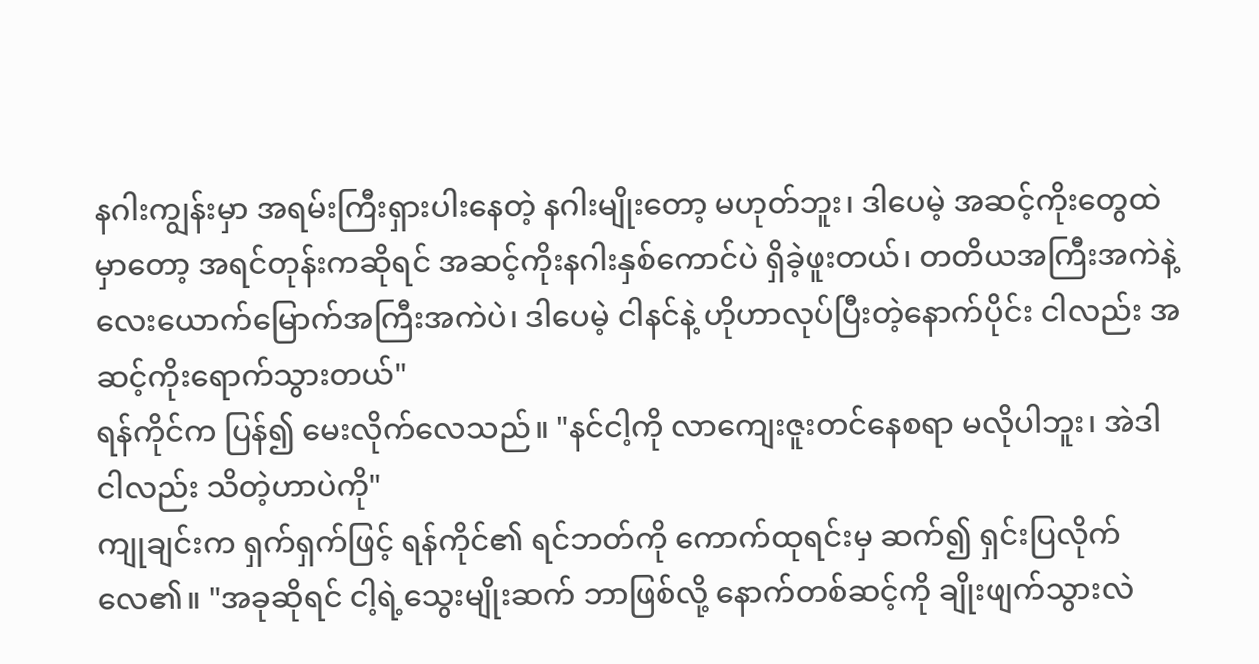နဂါးကျွန်းမှာ အရမ်းကြီးရှားပါးနေတဲ့ နဂါးမျိုးတော့ မဟုတ်ဘူး၊ ဒါပေမဲ့ အဆင့်ကိုးတွေထဲမှာတော့ အရင်တုန်းကဆိုရင် အဆင့်ကိုးနဂါးနှစ်ကောင်ပဲ ရှိခဲ့ဖူးတယ်၊ တတိယအကြီးအကဲနဲ့ လေးယောက်မြောက်အကြီးအကဲပဲ၊ ဒါပေမဲ့ ငါနင်နဲ့ ဟိုဟာလုပ်ပြီးတဲ့နောက်ပိုင်း ငါလည်း အဆင့်ကိုးရောက်သွားတယ်"
ရန်ကိုင်က ပြန်၍ မေးလိုက်လေသည်။ "နင်ငါ့ကို လာကျေးဇူးတင်နေစရာ မလိုပါဘူး၊ အဲဒါ ငါလည်း သိတဲ့ဟာပဲကို"
ကျုချင်းက ရှက်ရှက်ဖြင့် ရန်ကိုင်၏ ရင်ဘတ်ကို ကောက်ထုရင်းမှ ဆက်၍ ရှင်းပြလိုက်လေ၏။ "အခုဆိုရင် ငါ့ရဲ့သွေးမျိုးဆက် ဘာဖြစ်လို့ နောက်တစ်ဆင့်ကို ချိုးဖျက်သွားလဲ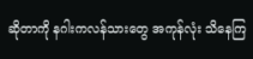ဆိုတာကို နဂါးကလန်သားတွေ အကုန်လုံး သိနေကြ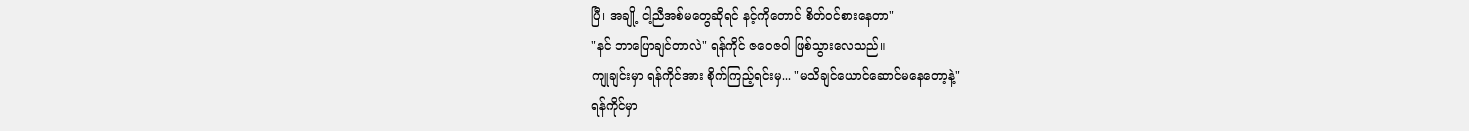ပြီ၊ အချို့ ငါ့ညီအစ်မတွေဆိုရင် နင့်ကိုတောင် စိတ်ဝင်စားနေတာ"
"နင် ဘာပြောချင်တာလဲ" ရန်ကိုင် ဇဝေဇဝါ ဖြစ်သွားလေသည်။
ကျုချင်းမှာ ရန်ကိုင်အား စိုက်ကြည့်ရင်းမှ... "မသိချင်ယောင်ဆောင်မနေတော့နဲ့"
ရန်ကိုင်မှာ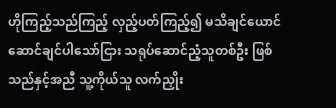ဟိုကြည့်သည်ကြည့် လှည့်ပတ်ကြည့်၍ မသိချင်ယောင်ဆောင်ချင်ပါသော်ငြား သရုပ်ဆောင်ညံ့သူတစ်ဦး ဖြစ်သည်နှင့်အညီ သူ့ကိုယ်သူ လက်ညှိုး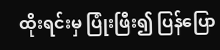ထိုးရင်းမှ ပြုံးဖြီး၍ ပြန်ပြော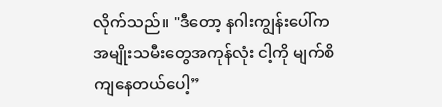လိုက်သည်။ "ဒီတော့ နဂါးကျွန်းပေါ်က အမျိုးသမီးတွေအကုန်လုံး ငါ့ကို မျက်စိကျနေတယ်ပေါ့”